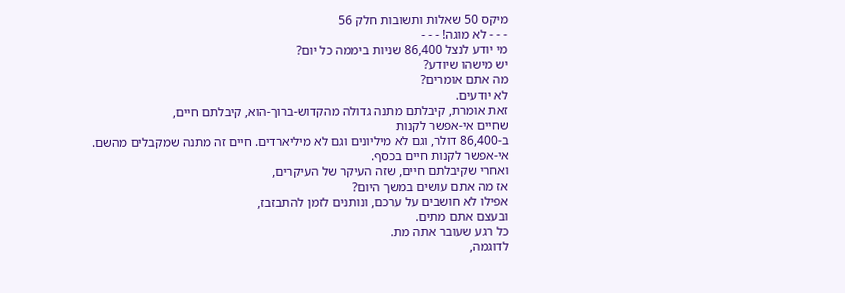מיקס 50 שאלות ותשובות חלק 56
- - - לא מוגה! - - -
מי יודע לנצל 86,400 שניות ביממה כל יום?
יש מישהו שיודע?
מה אתם אומרים?
לא יודעים.
זאת אומרת, קיבלתם מתנה גדולה מהקדוש-ברוך-הוא, קיבלתם חיים,
שחיים אי-אפשר לקנות
ב-86,400 דולר, וגם לא מיליונים וגם לא מיליארדים. חיים זה מתנה שמקבלים מהשם.
אי-אפשר לקנות חיים בכסף.
ואחרי שקיבלתם חיים, שזה העיקר של העיקרים,
אז מה אתם עושים במשך היום?
אפילו לא חושבים על ערכם, ונותנים לזמן להתבזבז,
ובעצם אתם מתים.
כל רגע שעובר אתה מת.
לדוגמה,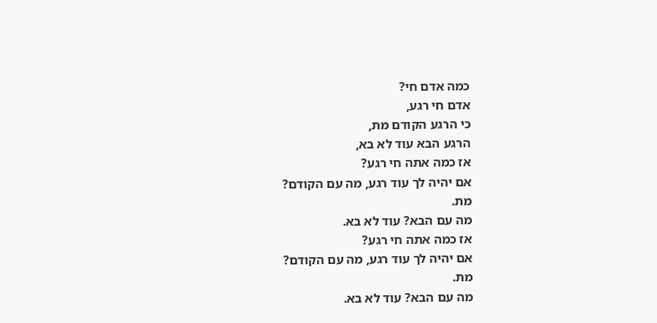כמה אדם חי?
אדם חי רגע,
כי הרגע הקודם מת,
הרגע הבא עוד לא בא,
אז כמה אתה חי רגע?
אם יהיה לך עוד רגע, מה עם הקודם?
מת.
מה עם הבא? עוד לא בא.
אז כמה אתה חי רגע?
אם יהיה לך עוד רגע, מה עם הקודם?
מת.
מה עם הבא? עוד לא בא.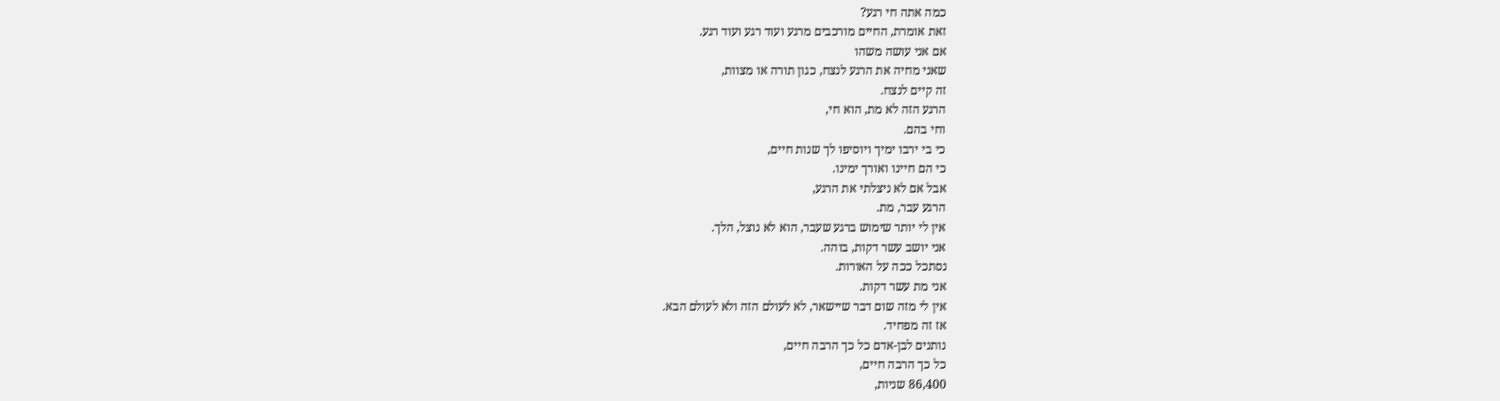כמה אתה חי רגע?
זאת אומרת, החיים מורכבים מרגע ועוד רגע ועוד רגע.
אם אני עושה משהו
שאני מחיה את הרגע לנצח, כגון תורה או מצוות,
זה קיים לנצח.
הרגע הזה לא מת, הוא חי,
וחי בהם.
כי בי ירבו ימיך ויוסיפו לך שנות חיים,
כי הם חיינו ואורך ימינו.
אבל אם לא ניצלתי את הרגע,
הרגע עבר, מת.
אין לי יותר שימוש ברגע שעבר, הוא לא נוצל, הלך.
אני יושב עשר דקות, בוהה.
נסתכל ככה על האורות.
אני מת עשר דקות.
אין לי מזה שום דבר שיישאר, לא לעולם הזה ולא לעולם הבא.
אז זה מפחיד.
נותנים לבן-אדם כל כך הרבה חיים,
כל כך הרבה חיים,
86,400 שניות,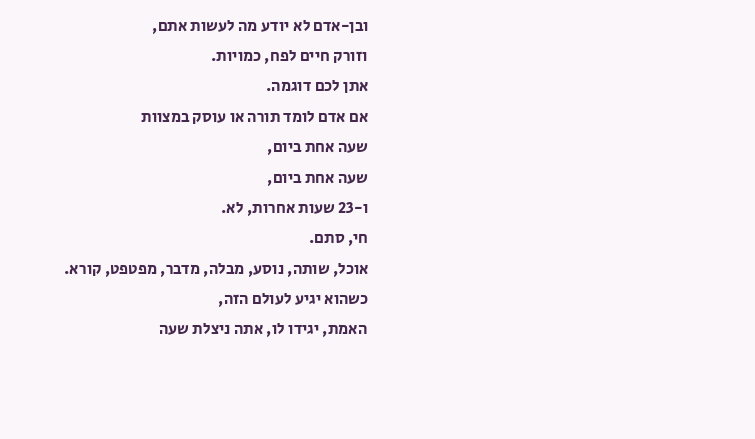ובן-אדם לא יודע מה לעשות אתם,
וזורק חיים לפח, כמויות.
אתן לכם דוגמה.
אם אדם לומד תורה או עוסק במצוות
שעה אחת ביום,
שעה אחת ביום,
ו-23 שעות אחרות, לא.
חי, סתם.
אוכל, שותה, נוסע, מבלה, מדבר, מפטפט, קורא.
כשהוא יגיע לעולם הזה,
האמת, יגידו לו, אתה ניצלת שעה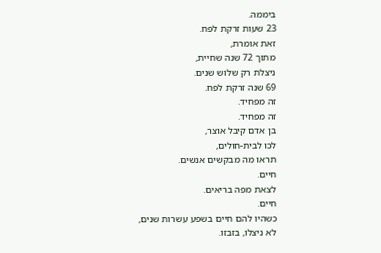ביממה.
23 שעות זרקת לפח.
זאת אומרת,
מתוך 72 שנה שחיית,
ניצלת רק שלוש שנים.
69 שנה זרקת לפח.
זה מפחיד.
זה מפחיד.
בן אדם קיבל אוצר,
לכו לבית-חולים,
תראו מה מבקשים אנשים.
חיים.
לצאת מפה בריאים.
חיים.
כשהיו להם חיים בשפע עשרות שנים,
לא ניצלו, בזבזו.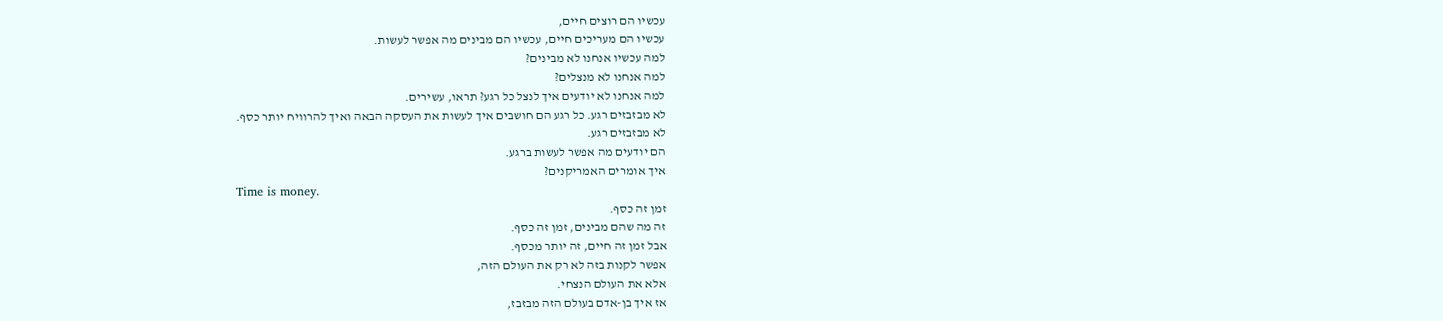עכשיו הם רוצים חיים,
עכשיו הם מעריכים חיים, עכשיו הם מבינים מה אפשר לעשות.
למה עכשיו אנחנו לא מבינים?
למה אנחנו לא מנצלים?
למה אנחנו לא יודעים איך לנצל כל רגע? תראו, עשירים.
לא מבזבזים רגע. כל רגע הם חושבים איך לעשות את העסקה הבאה ואיך להרוויח יותר כסף.
לא מבזבזים רגע.
הם יודעים מה אפשר לעשות ברגע.
איך אומרים האמריקנים?
Time is money.
זמן זה כסף.
זה מה שהם מבינים, זמן זה כסף.
אבל זמן זה חיים, זה יותר מכסף.
אפשר לקנות בזה לא רק את העולם הזה,
אלא את העולם הנצחי.
אז איך בן-אדם בעולם הזה מבזבז,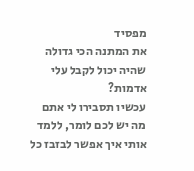מפסיד
את המתנה הכי גדולה שהיה יכול לקבל עלי אדמות?
עכשיו תסבירו לי אתם
מה יש לכם לומר, ללמד אותי איך אפשר לבזבז כל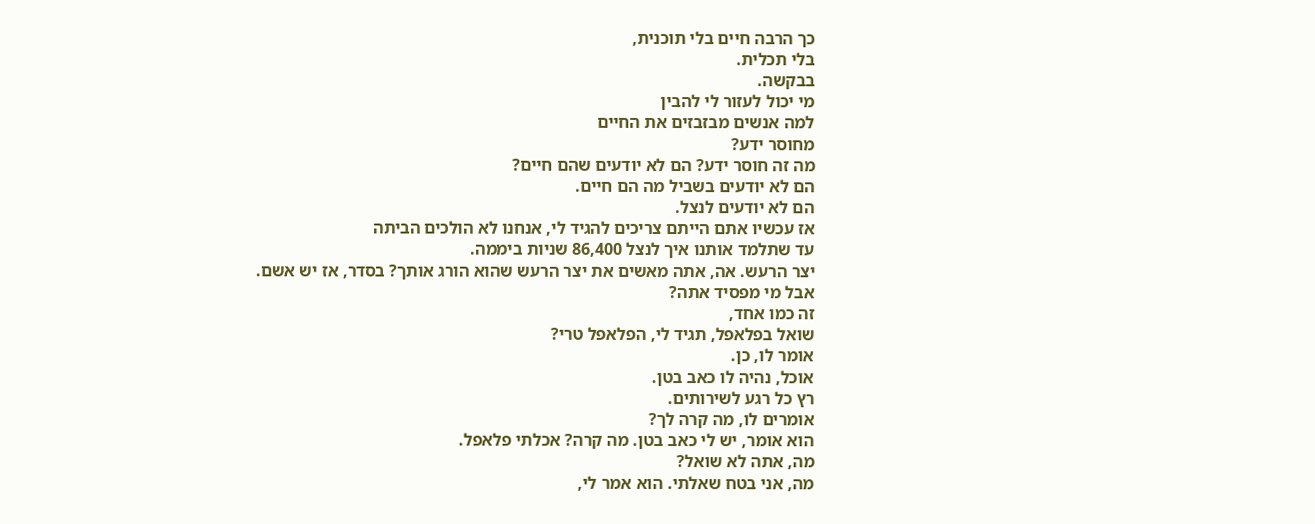כך הרבה חיים בלי תוכנית,
בלי תכלית.
בבקשה.
מי יכול לעזור לי להבין
למה אנשים מבזבזים את החיים
מחוסר ידע?
מה זה חוסר ידע? הם לא יודעים שהם חיים?
הם לא יודעים בשביל מה הם חיים.
הם לא יודעים לנצל.
אז עכשיו אתם הייתם צריכים להגיד לי, אנחנו לא הולכים הביתה
עד שתלמד אותנו איך לנצל 86,400 שניות ביממה.
יצר הרעש. אה, אתה מאשים את יצר הרעש שהוא הורג אותך? בסדר, אז יש אשם.
אבל מי מפסיד אתה?
זה כמו אחד,
שואל בפלאפל, תגיד לי, הפלאפל טרי?
אומר לו, כן.
אוכל, נהיה לו כאב בטן.
רץ כל רגע לשירותים.
אומרים לו, מה קרה לך?
הוא אומר, יש לי כאב בטן. מה קרה? אכלתי פלאפל.
מה, אתה לא שואל?
מה, אני בטח שאלתי. הוא אמר לי,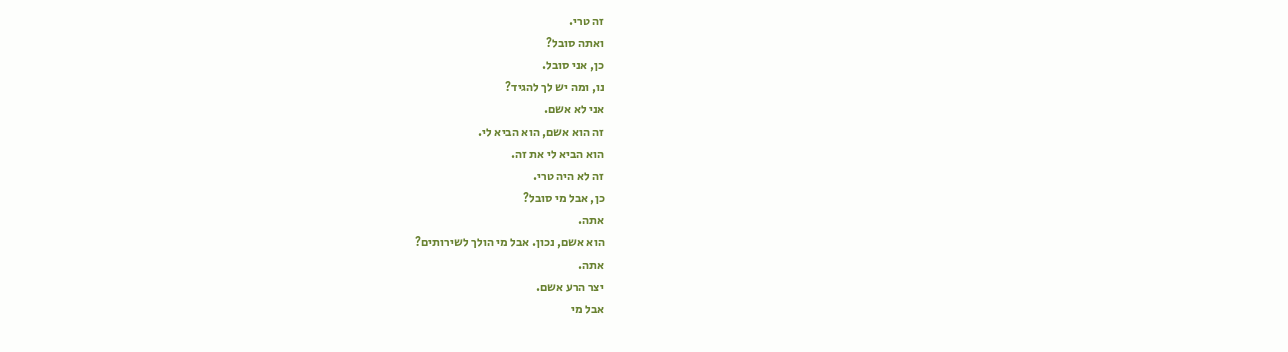זה טרי.
ואתה סובל?
כן, אני סובל.
נו, ומה יש לך להגיד?
אני לא אשם.
זה הוא אשם, הוא הביא לי.
הוא הביא לי את זה.
זה לא היה טרי.
כן, אבל מי סובל?
אתה.
הוא אשם, נכון. אבל מי הולך לשירותים?
אתה.
יצר הרע אשם.
אבל מי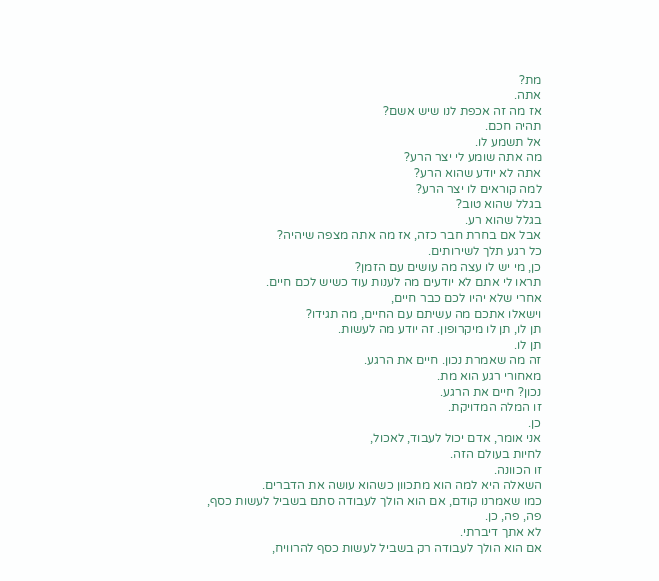מת?
אתה.
אז מה זה אכפת לנו שיש אשם?
תהיה חכם.
אל תשמע לו.
מה אתה שומע לי יצר הרע?
אתה לא יודע שהוא הרע?
למה קוראים לו יצר הרע?
בגלל שהוא טוב?
בגלל שהוא רע.
אבל אם בחרת חבר כזה, אז מה אתה מצפה שיהיה?
כל רגע תלך לשירותים.
כן, מי יש לו עצה מה עושים עם הזמן?
תראו לי אתם לא יודעים מה לענות עוד כשיש לכם חיים.
אחרי שלא יהיו לכם כבר חיים,
וישאלו אתכם מה עשיתם עם החיים, מה תגידו?
תן לו, תן לו מיקרופון. זה יודע מה לעשות.
תן לו.
זה מה שאמרת נכון. חיים את הרגע.
מאחורי רגע הוא מת.
נכון? חיים את הרגע.
זו המלה המדויקת.
כן.
אני אומר, אדם יכול לעבוד, לאכול,
לחיות בעולם הזה.
זו הכוונה.
השאלה היא למה הוא מתכוון כשהוא עושה את הדברים.
כמו שאמרנו קודם, אם הוא הולך לעבודה סתם בשביל לעשות כסף,
פה, פה, כן.
לא אתך דיברתי.
אם הוא הולך לעבודה רק בשביל לעשות כסף להרוויח,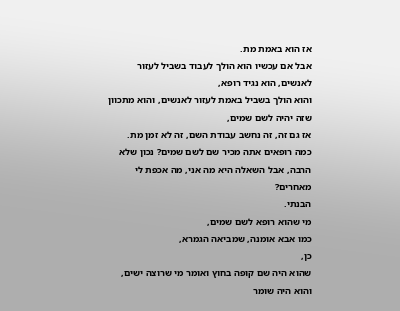אז הוא באמת מת.
אבל אם עכשיו הוא הולך לעבוד בשביל לעזור לאנשים, הוא נגיד רופא,
והוא הולך בשביל באמת לעזור לאנשים, והוא מתכוון שזה יהיה לשם שמים,
אז גם זה, זה נחשב עבודת השם, זה לא זמן מת.
כמה רופאים אתה מכיר שם לשם שמים? נכון שלא הרבה, אבל השאלה היא מה אני, מה אכפת לי מאחרים?
הבנתי.
מי שהוא רופא לשם שמים,
כמו אבא אומנה, שמביאה הגמרא,
כן,
שהוא היה שם קופה בחוץ ואומר מי שרוצה ישים,
והוא היה שומר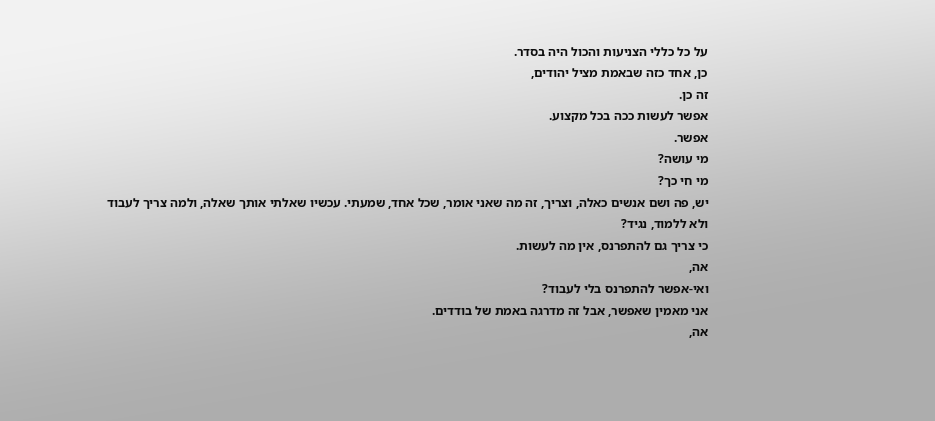על כל כללי הצניעות והכול היה בסדר.
כן, אחד כזה שבאמת מציל יהודים,
זה כן.
אפשר לעשות ככה בכל מקצוע.
אפשר.
מי עושה?
מי חי כך?
יש, פה ושם אנשים כאלה, וצריך, זה מה שאני אומר, שכל אחד, שמעתי. עכשיו שאלתי אותך שאלה, ולמה צריך לעבוד ולא ללמוד, נגיד?
כי צריך גם להתפרנס, אין מה לעשות.
אה,
ואי-אפשר להתפרנס בלי לעבוד?
אני מאמין שאפשר, אבל זה מדרגה באמת של בודדים.
אה,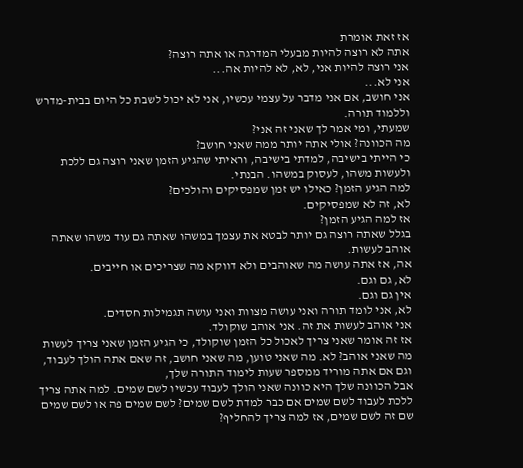אז זאת אומרת
אתה לא רוצה להיות מבעלי המדרגה או אתה רוצה?
אני רוצה להיות אני, לא, לא להיות אה...
אני לא...
אני חושב, אם אני מדבר על עצמי עכשיו, אני לא יכול לשבת כל היום בבית-מדרש וללמוד תורה.
שמעתי, ומי אמר לך שאני זה אני?
מה הכוונה? אולי אתה יותר ממה שאני חושב?
כי הייתי בישיבה, למדתי בישיבה, וראיתי שהגיע הזמן שאני רוצה גם ללכת ולעשות משהו, לעסוק במשהו. הבנתי.
למה הגיע הזמן? כאילו יש זמן שמפסיקים והולכים?
לא, זה לא שמפסיקים.
אז למה הגיע הזמן?
בגלל שאתה רוצה גם יותר לבטא את עצמך במשהו שאתה גם עוד משהו שאתה אוהב לעשות.
אה, אז אתה עושה מה שאוהבים ולא דווקא מה שצריכים או חייבים.
לא, גם וגם.
אין גם וגם.
לא, אני לומד תורה ואני עושה מצוות ואני עושה תגמילות חסדים.
אני אוהב לעשות את זה. אני אוהב שוקולד.
אז זה אומר שאני צריך לאכול כל הזמן שוקולד, כי הגיע הזמן שאני צריך לעשות מה שאני אוהב? לא. מה שאני טוען, מה שאני חושב, זה שאם אתה הולך לעבוד,
וגם אם אתה מוריד ממספר שעות לימוד התורה שלך,
אבל הכוונה שלך היא כוונה שאני הולך לעבוד עכשיו לשם שמים. למה אתה צריך ללכת לעבוד לשם שמים אם כבר למדת לשם שמים? לשם שמים פה או לשם שמים שם זה לשם שמים, אז למה צריך להחליף?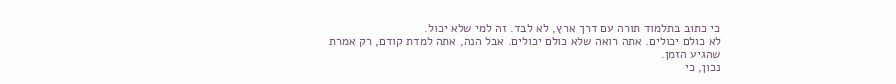כי כתוב בתלמוד תורה עם דרך ארץ, לא לבד. זה למי שלא יכול.
לא כולם יכולים. אתה רואה שלא כולם יכולים. אבל הנה, אתה למדת קודם, רק אמרת שהגיע הזמן.
נכון, כי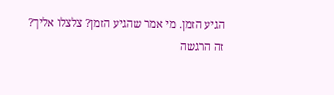הגיע הזמן. מי אמר שהגיע הזמן? צלצלו אליך?
זה הרגשה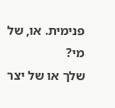פנימית. או, של מי?
שלך או של יצר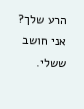הרע שלך? אני חושב ששלי.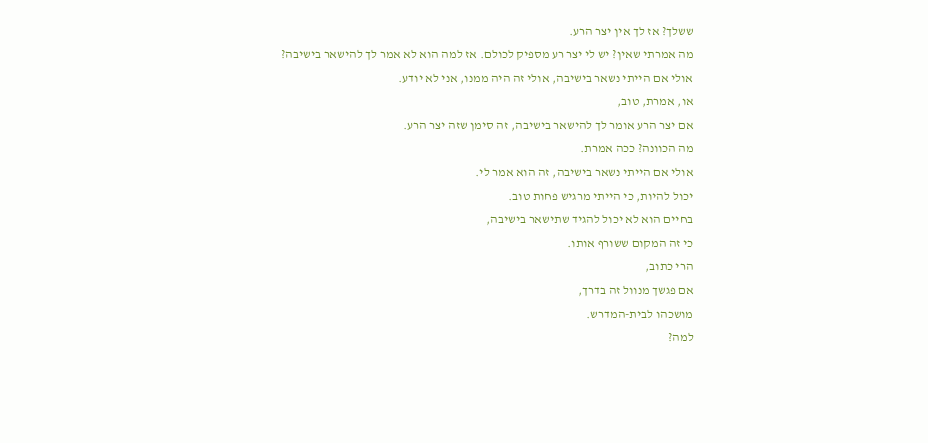ששלך? אז לך אין יצר הרע.
מה אמרתי שאין? יש לי יצר רע מספיק לכולם. אז למה הוא לא אמר לך להישאר בישיבה?
אולי אם הייתי נשאר בישיבה, אולי זה היה ממנו, אני לא יודע.
או, אמרת, טוב,
אם יצר הרע אומר לך להישאר בישיבה, זה סימן שזה יצר הרע.
מה הכוונה? ככה אמרת.
אולי אם הייתי נשאר בישיבה, זה הוא אמר לי.
יכול להיות, כי הייתי מרגיש פחות טוב.
בחיים הוא לא יכול להגיד שתישאר בישיבה,
כי זה המקום ששורף אותו.
הרי כתוב,
אם פגשך מנוול זה בדרך,
מושכהו לבית-המדרש.
למה?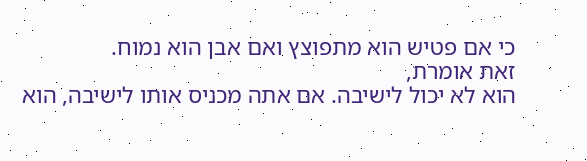כי אם פטיש הוא מתפוצץ ואם אבן הוא נמוח.
זאת אומרת,
הוא לא יכול לישיבה. אם אתה מכניס אותו לישיבה, הוא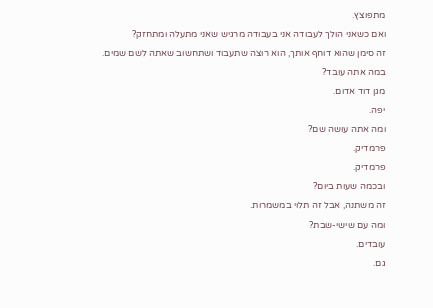מתפוצץ.
ואם כשאני הולך לעבודה אני בעבודה מרגיש שאני מתעלה ומתחזק?
זה סימן שהוא דוחף אותך, הוא רוצה שתעבוד ושתחשוב שאתה לשם שמים.
במה אתה עובד?
מגן דוד אדום.
יפה.
ומה אתה עושה שם?
פרמדיק.
פרמדיק.
ובכמה שעות ביום?
זה משתנה, אבל זה תלוי במשמרות.
ומה עם שישי-שבת?
עובדים.
גם.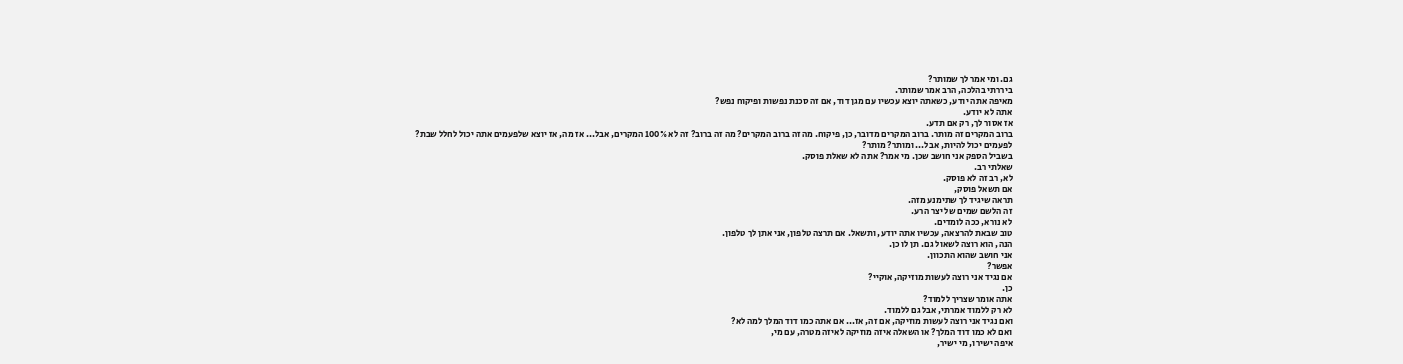גם. ומי אמר לך שמותר?
ביררתי בהלכה, הרב אמר שמותר.
מאיפה אתה יודע, כשאתה יוצא עכשיו עם מגן דוד, אם זה סכנת נפשות ופיקוח נפש?
אתה לא יודע.
אז אסור לך, רק אם תדע.
ברוב המקרים זה מותר. ברוב המקרים מדובר, כן, פיקוח. מה זה ברוב המקרים? מה זה ברוב? זה לא 100% המקרים, אבל... אז מה, אז יוצא שלפעמים אתה יכול לחלל שבת?
לפעמים יכול להיות, אבל... ומותר? מותר?
בשביל הספק אני חושב שכן. מי אמר? אתה לא שאלת פוסק.
שאלתי רב.
לא, רב זה לא פוסק.
אם תשאל פוסק,
תראה שיגיד לך שתימנע מזה.
זה הלשם שמים של יצר הרע.
לא נורא, ככה לומדים.
טוב שבאת להרצאה, עכשיו אתה יודע, ותשאל. אם תרצה טלפון, אני אתן לך טלפון.
הנה, הוא רוצה לשאול גם. תן לו כן.
אני חושב שהוא התכוון.
אפשר?
אם נגיד אני רוצה לעשות מוזיקה, אוקיי?
כן.
אתה אומר שצריך ללמוד?
לא רק ללמוד אמרתי, אבל גם ללמוד.
ואם נגיד אני רוצה לעשות מוזיקה, אם זה, אז... אם אתה כמו דוד המלך למה לא?
ואם לא כמו דוד המלך? או השאלה איזה מוזיקה לאיזה מטרה, עם מי,
איפה ישירו, מי ישיר,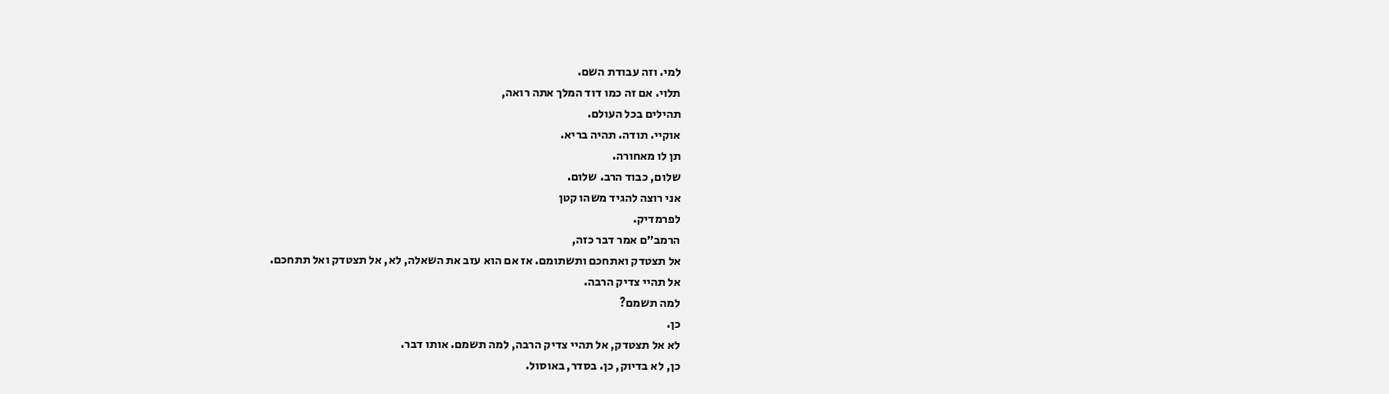למי. וזה עבודת השם.
תלוי. אם זה כמו דוד המלך אתה רואה,
תהילים בכל העולם.
אוקיי. תודה. תהיה בריא.
תן לו מאחורה.
שלום, כבוד הרב. שלום.
אני רוצה להגיד משהו קטן
לפרמדיק.
הרמב״ם אמר דבר כזה,
אל תצטדק ואתחכם ותשתומם. אז אם הוא עזב את השאלה, לא, אל תצטדק ואל תתחכם.
אל תהיי צדיק הרבה.
למה תשמם?
כן.
לא אל תצטדק, אל תהיי צדיק הרבה, למה תשמם. אותו דבר.
כן, לא בדיוק, כן. בסדר, באוסול.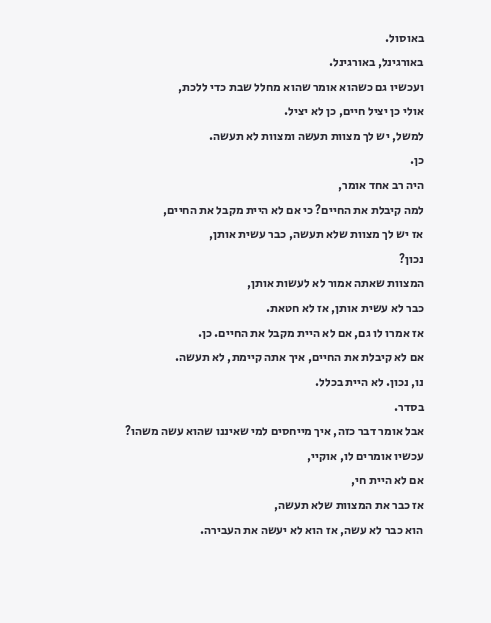באוסול.
באורגינל, באורגינל.
ועכשיו גם כשהוא אומר שהוא מחלל שבת כדי ללכת,
אולי כן יציל חיים, כן לא יציל.
למשל, יש לך מצוות תעשה ומצוות לא תעשה.
כן.
היה רב אחד אומר,
למה קיבלת את החיים? כי אם לא היית מקבל את החיים,
אז יש לך מצוות שלא תעשה, כבר עשית אותן,
נכון?
המצוות שאתה אמור לא לעשות אותן,
כבר לא עשית אותן, אז לא חטאת.
אז אמרו לו גם, אם לא היית מקבל את החיים. כן.
אם לא קיבלת את החיים, איך אתה קיימת, לא תעשה.
נו, נכון. לא היית בכלל.
בסדר.
אבל אומר דבר כזה, איך מייחסים למי שאיננו שהוא עשה משהו?
עכשיו אומרים לו, אוקיי,
אם לא היית חי,
אז כבר את המצוות שלא תעשה,
הוא כבר לא עשה, אז הוא לא יעשה את העבירה.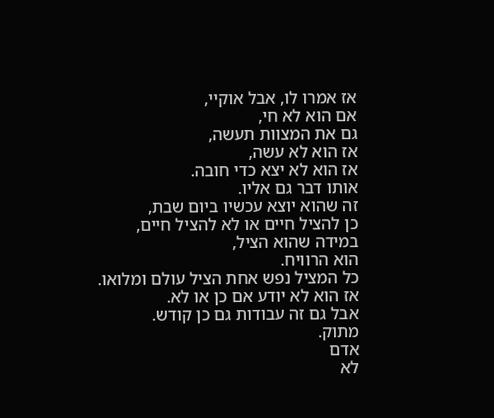אז אמרו לו, אבל אוקיי,
אם הוא לא חי,
גם את המצוות תעשה,
אז הוא לא עשה,
אז הוא לא יצא כדי חובה.
אותו דבר גם אליו.
זה שהוא יוצא עכשיו ביום שבת,
כן להציל חיים או לא להציל חיים,
במידה שהוא הציל,
הוא הרוויח.
כל המציל נפש אחת הציל עולם ומלואו.
אז הוא לא יודע אם כן או לא.
אבל גם זה עבודות גם כן קודש.
מתוק.
אדם
לא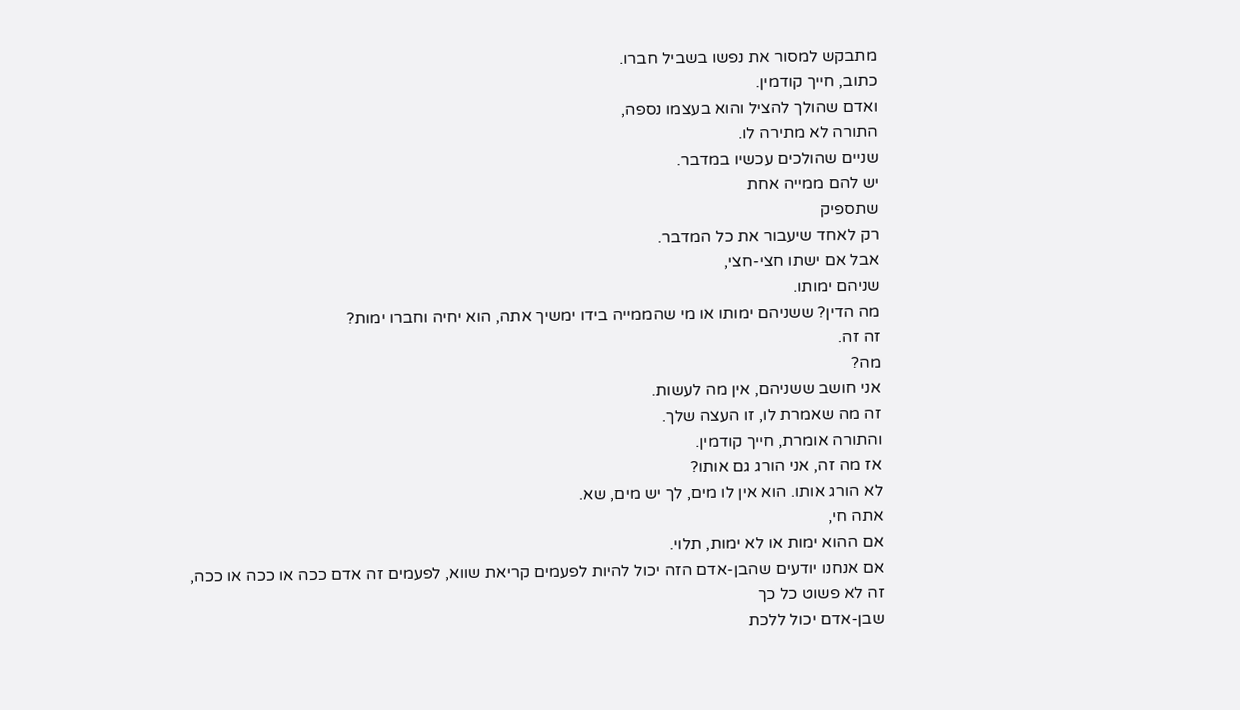מתבקש למסור את נפשו בשביל חברו.
כתוב, חייך קודמין.
ואדם שהולך להציל והוא בעצמו נספה,
התורה לא מתירה לו.
שניים שהולכים עכשיו במדבר.
יש להם ממייה אחת
שתספיק
רק לאחד שיעבור את כל המדבר.
אבל אם ישתו חצי-חצי,
שניהם ימותו.
מה הדין? ששניהם ימותו או מי שהממייה בידו ימשיך אתה, הוא יחיה וחברו ימות?
זה זה.
מה?
אני חושב ששניהם, אין מה לעשות.
זה מה שאמרת לו, זו העצה שלך.
והתורה אומרת, חייך קודמין.
אז מה זה, אני הורג גם אותו?
לא הורג אותו. הוא אין לו מים, לך יש מים, שא.
אתה חי,
אם ההוא ימות או לא ימות, תלוי.
אם אנחנו יודעים שהבן-אדם הזה יכול להיות לפעמים קריאת שווא, לפעמים זה אדם ככה או ככה או ככה,
זה לא פשוט כל כך
שבן-אדם יכול ללכת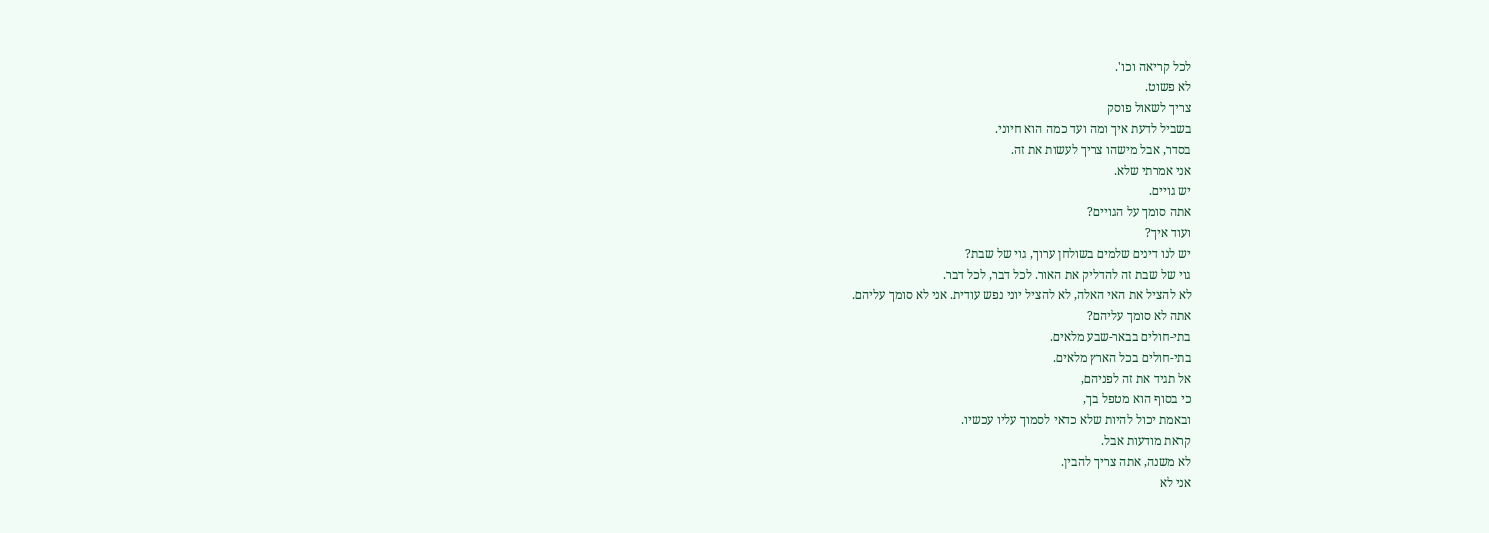לכל קריאה וכו'.
לא פשוט.
צריך לשאול פוסק
בשביל לדעת איך ומה ועד כמה הוא חיוני.
בסדר, אבל מישהו צריך לעשות את זה.
אני אמרתי שלא.
יש גויים.
אתה סומך על הגויים?
ועוד איך?
יש לנו דינים שלמים בשולחן ערוך, גוי של שבת?
גוי של שבת זה להדליק את האור. לכל דבר, לכל דבר.
לא להציל את האי האלה, לא להציל יוני נפש עודית. אני לא סומך עליהם.
אתה לא סומך עליהם?
בתי-חולים בבאר-שבע מלאים.
בתי-חולים בכל הארץ מלאים.
אל תגיד את זה לפניהם,
כי בסוף הוא מטפל בך,
ובאמת יכול להיות שלא כדאי לסמוך עליו עכשיו.
קראת מודעות אבל.
לא משנה, אתה צריך להבין.
אני לא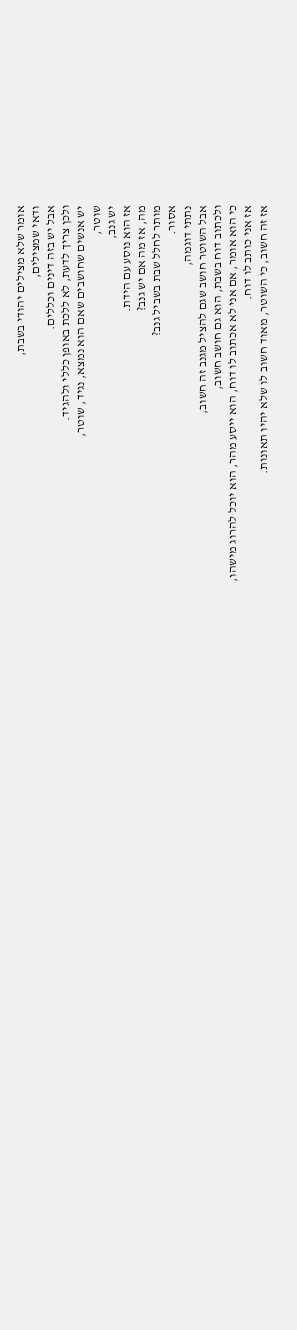אומר שלא מצילים יהודי בשבת,
ודאי שמצילים,
אבל יש בזה דינים וכללים.
ולכן צריך לדעת, לא ללכת באופן כללי ולהגיד.
יש אנשים שחושבים שאם הוא נמצא, נגיד, שוטר,
שוטר,
יש גנב,
אז הוא נוסע עם הידת.
מה, אז מה אם יש גנב?
מותר לחלל שבת בשביל גנב?
אסור.
נתתי דוגמה,
אבל השוטר חושב שגם להציל מגנב זה חשוב,
ולכתוב דוח בשבת, הוא גם חושב חשוב,
כי הוא אומר, אם אני לא אכתוב לו דוח, הוא ייסע מהר, הוא יוכל להרוג מישהו,
אז אני כותב לו דוח.
אז זה חשוב, כי השוטר, מאוד חשוב לו שלא יהיו תאונות.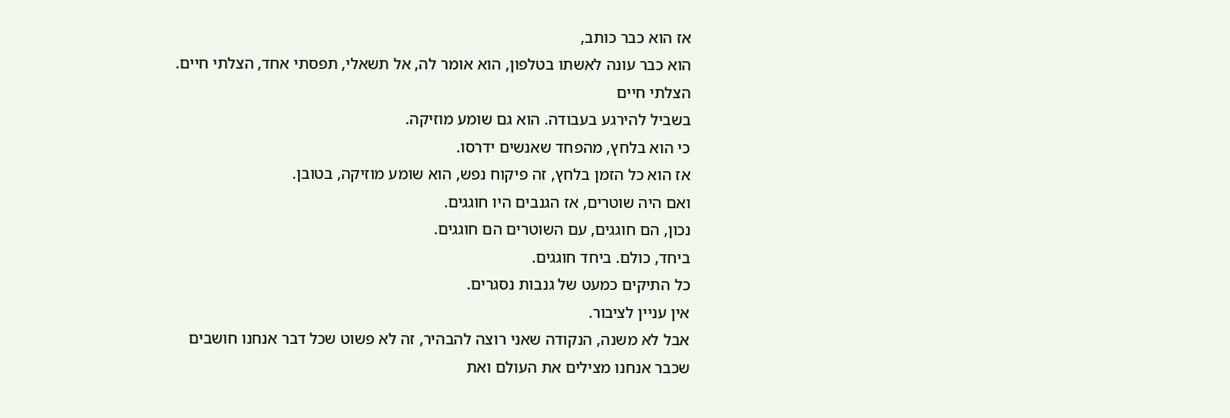אז הוא כבר כותב,
הוא כבר עונה לאשתו בטלפון, הוא אומר לה, אל תשאלי, תפסתי אחד, הצלתי חיים.
הצלתי חיים
בשביל להירגע בעבודה. הוא גם שומע מוזיקה.
כי הוא בלחץ, מהפחד שאנשים ידרסו.
אז הוא כל הזמן בלחץ, זה פיקוח נפש, הוא שומע מוזיקה, בטובן.
ואם היה שוטרים, אז הגנבים היו חוגגים.
נכון, הם חוגגים, עם השוטרים הם חוגגים.
ביחד, כולם. ביחד חוגגים.
כל התיקים כמעט של גנבות נסגרים.
אין עניין לציבור.
אבל לא משנה, הנקודה שאני רוצה להבהיר, זה לא פשוט שכל דבר אנחנו חושבים
שכבר אנחנו מצילים את העולם ואת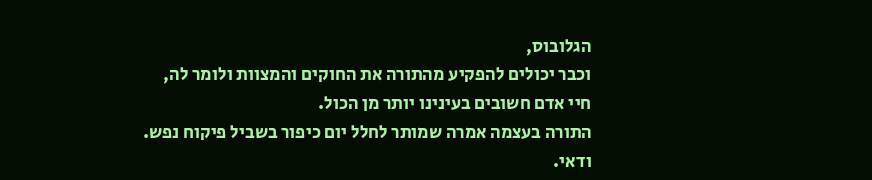הגלובוס,
וכבר יכולים להפקיע מהתורה את החוקים והמצוות ולומר לה,
חיי אדם חשובים בעינינו יותר מן הכול.
התורה בעצמה אמרה שמותר לחלל יום כיפור בשביל פיקוח נפש.
ודאי.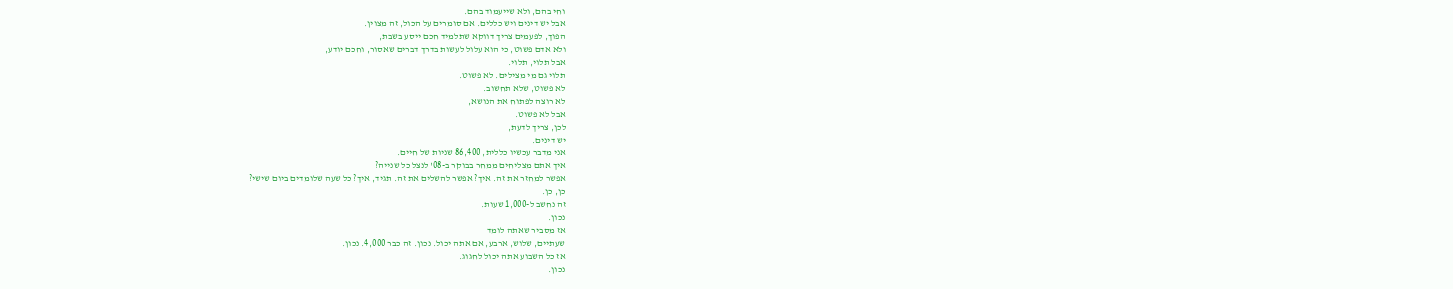וחי בהם, ולא שייעמוד בהם.
אבל יש דינים ויש כללים. אם סומרים על הכול, זה מצוין.
הפוך, לפעמים צריך דווקא שתלמיד חכם ייסע בשבת,
ולא אדם פשוט, כי הוא עלול לעשות בדרך דברים שאסור, וחכם יודע,
אבל תלוי, תלוי.
תלוי גם מי מצילים. לא פשוט.
לא פשוט, שלא תחשוב.
לא רוצה לפתוח את הנושא,
אבל לא פשוט.
לכן, צריך לדעת,
יש דינים.
אני מדבר עכשיו כללית, 86,400 שניות של חיים.
איך אתם מצליחים ממחר בבוקר ב-08' לנצל כל שנייה?
אפשר למחזר את זה. איך? אפשר להשלים את זה. תגיד, איך? כל שעה שלומדים ביום שישי?
כן, כן.
זה נחשב ל-1,000 שעות.
נכון.
אז מסביר שאתה לומד
שעתיים, שלוש, ארבע, אם אתה יכול. נכון. זה כבר 4,000. נכון.
אז כל השבוע אתה יכול לחגוג.
נכון.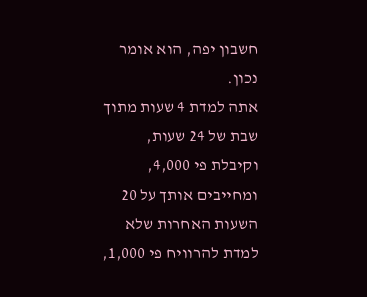חשבון יפה, הוא אומר נכון.
אתה למדת 4 שעות מתוך שבת של 24 שעות,
וקיבלת פי 4,000, ומחייבים אותך על 20 השעות האחרות שלא למדת להרוויח פי 1,000,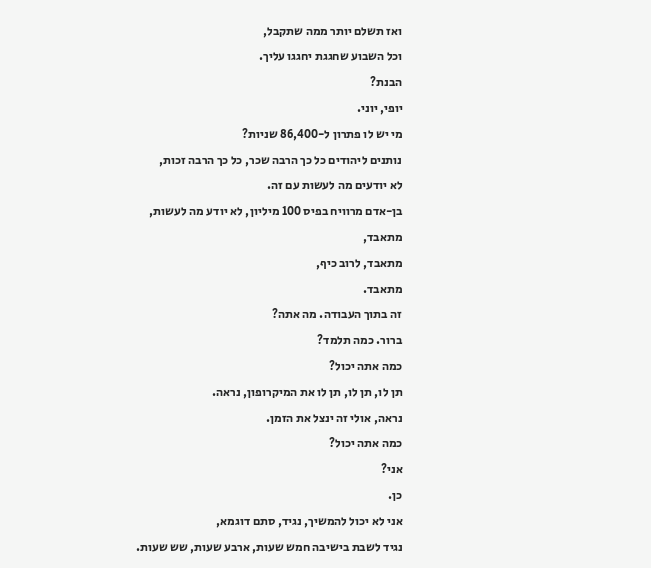ואז תשלם יותר ממה שתקבל,
וכל השבוע שחגגת יחגגו עליך.
הבנת?
יופי, יוני.
מי יש לו פתרון ל-86,400 שניות?
נותנים ליהודים כל כך הרבה שכר, כל כך הרבה זכות,
לא יודעים מה לעשות עם זה.
בן-אדם מרוויח בפיס 100 מיליון, לא יודע מה לעשות,
מתאבד,
מתאבד, לרוב כיף,
מתאבד.
זה בתוך העבודה. מה אתה?
ברור. כמה תלמד?
כמה אתה יכול?
תן לו, תן לו, תן לו את המיקרופון, נראה.
נראה, אולי זה ינצל את הזמן.
כמה אתה יכול?
אני?
כן.
אני לא יכול להמשיך, נגיד, סתם דוגמא,
נגיד לשבת בישיבה חמש שעות, ארבע שעות, שש שעות.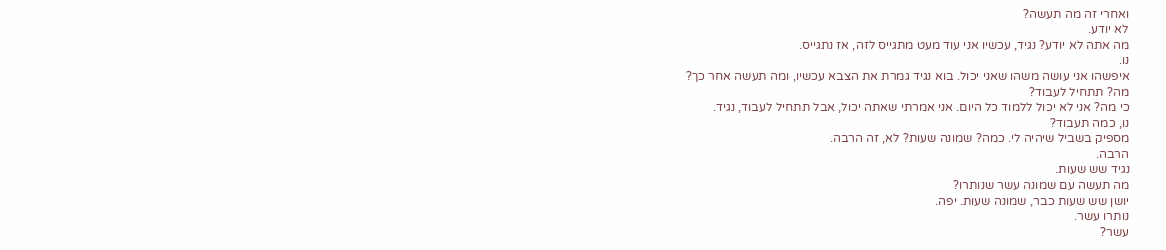ואחרי זה מה תעשה?
לא יודע.
מה אתה לא יודע? נגיד, עכשיו אני עוד מעט מתגייס לזה, אז נתגייס.
נו.
איפשהו אני עושה משהו שאני יכול. בוא נגיד גמרת את הצבא עכשיו, ומה תעשה אחר כך?
מה? תתחיל לעבוד?
כי מה? אני לא יכול ללמוד כל היום. אני אמרתי שאתה יכול, אבל תתחיל לעבוד, נגיד.
נו, כמה תעבוד?
מספיק בשביל שיהיה לי. כמה? שמונה שעות? לא, זה הרבה.
הרבה.
נגיד שש שעות.
מה תעשה עם שמונה עשר שנותרו?
יושן שש שעות כבר, שמונה שעות. יפה.
נותרו עשר.
עשר?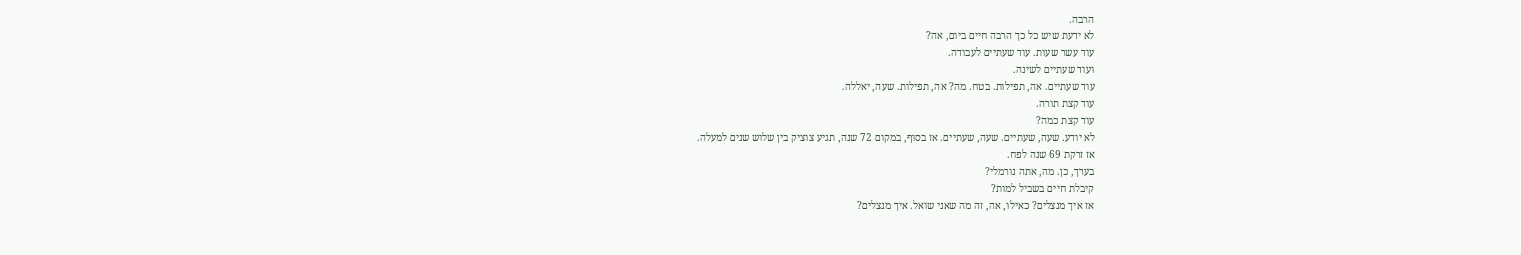הרבה.
לא ידעת שיש כל כך הרבה חיים ביום, אה?
עוד עשר שעות. עוד שעתיים לעבודה.
ועוד שעתיים לשינה.
עוד שעתיים. אה, תפילות. בטח. מה? אה, תפילות. שעה, יאללה.
עוד קצת תורה.
עוד קצת כמה?
לא יודע. שעה, שעתיים. שעה, שעתיים. אז בסוף, במקום 72 שנה, תגיע צוציק בין שלוש שנים למעלה.
אז זרקת 69 שנה לפח.
בערך, כן. מה, אתה נורמלי?
קיבלת חיים בשביל למות?
אז איך מנצלים? כאילו, אה, זה מה שאני שואל. איך מנצלים?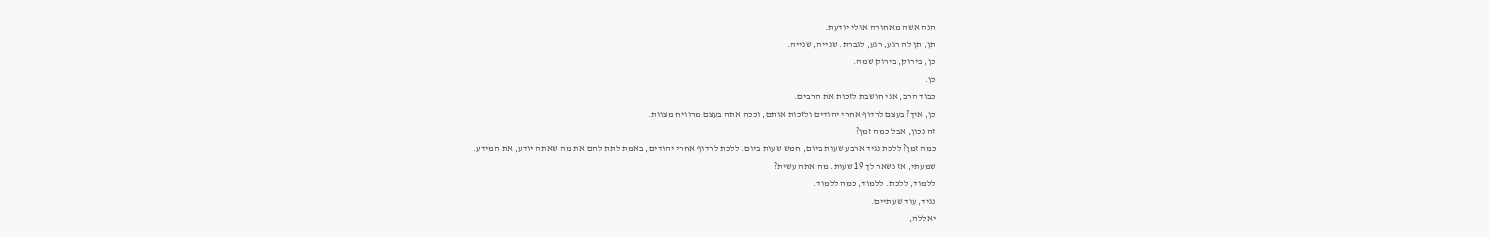הנה אשה מאחורה אולי יודעת.
תן, תן לה רגע, רגע, לגברת. שנייה, שנייה.
כן, בירוק, בירוק שמה.
כן.
כבוד הרב, אני חושבת לזכות את הרבים.
כן, איך? בעצם לרדוף אחרי יהודים ולזכות אותם, וככה אתה בעצם מרוויח מצוות.
זה נכון, אבל כמה זמן?
כמה זמן? ללכת נגיד ארבע שעות ביום, חמש שעות ביום. ללכת לרדוף אחרי יהודים, באמת לתת להם את מה שאתה יודע, את המידע.
שמעתי, אז נשאר לך 19 שעות. מה אתה עשית?
ללמוד, ללכת. ללמוד, כמה ללמוד.
נגיד, עוד שעתיים.
יאללה,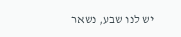יש לנו שבע, נשאר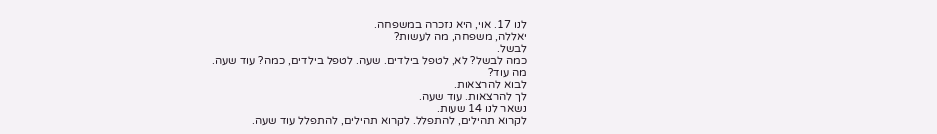לנו 17. אוי, היא נזכרה במשפחה.
יאללה, משפחה, מה לעשות?
לבשל.
כמה לבשל? לא, לטפל בילדים. שעה. לטפל בילדים, כמה? עוד שעה.
מה עוד?
לבוא להרצאות.
לך להרצאות. עוד שעה.
נשאר לנו 14 שעות.
לקרוא תהילים, להתפלל. לקרוא תהילים, להתפלל עוד שעה.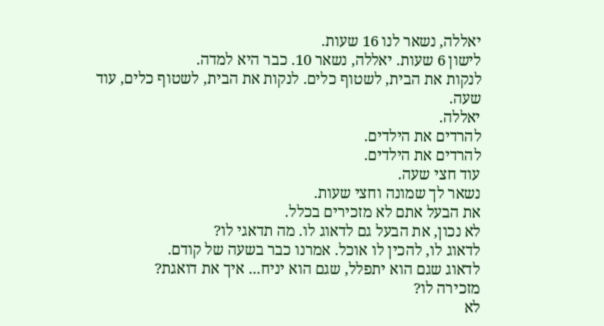יאללה, נשאר לנו 16 שעות.
לישון 6 שעות. יאללה, נשאר 10. כבר היא למדה.
לנקות את הבית, לשטוף כלים. לנקות את הבית, לשטוף כלים, עוד שעה.
יאללה.
להרדים את הילדים.
להרדים את הילדים.
עוד חצי שעה.
נשאר לך שמונה וחצי שעות.
את הבעל אתם לא מזכירים בכלל.
לא נכון, את הבעל גם לדאוג לו. מה תדאגי לו?
לדאוג לו, להכין לו אוכל. אמרנו כבר בשעה של קודם.
לדאוג שגם הוא יתפלל, שגם הוא יניח... איך את דואגת?
מזכירה לו?
לא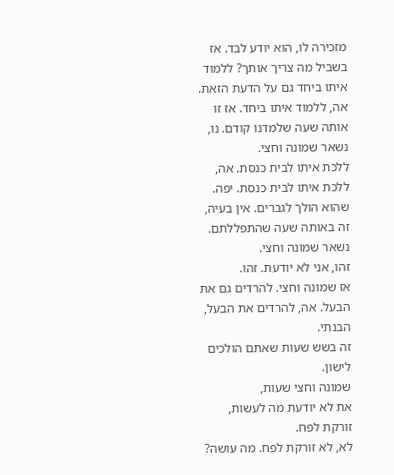מזכירה לו, הוא יודע לבד. אז בשביל מה צריך אותך? ללמוד איתו ביחד גם על הדעת הזאת. אה, ללמוד איתו ביחד. אז זו אותה שעה שלמדנו קודם. נו, נשאר שמונה וחצי.
ללכת איתו לבית כנסת. אה, ללכת איתו לבית כנסת. יפה. שהוא הולך לגברים. אין בעיה, זה באותה שעה שהתפללתם.
נשאר שמונה וחצי.
זהו, אני לא יודעת. זהו.
אז שמונה וחצי. להרדים גם את הבעל. אה, להרדים את הבעל, הבנתי.
זה בשש שעות שאתם הולכים לישון.
שמונה וחצי שעות,
את לא יודעת מה לעשות, זורקת לפח.
לא, לא זורקת לפח. מה עושה?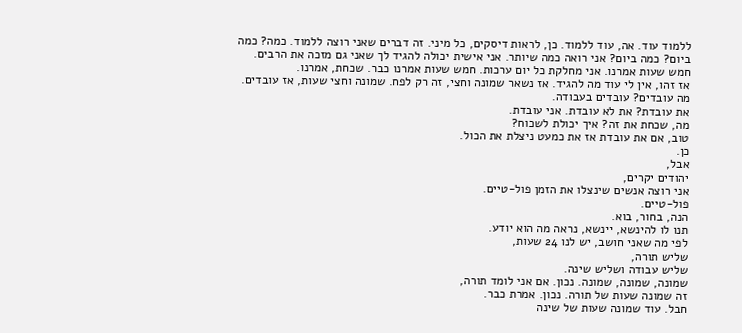ללמוד עוד. אה, עוד ללמוד. כן, לראות דיסקים, כל מיני. זה דברים שאני רוצה ללמוד. כמה? כמה ביום? כמה ביום? אני רואה כמה שיותר. אני אישית יכולה להגיד לך שאני גם מזכה את הרבים.
חמש שעות אמרנו. אני מחלקת כל יום ערכות. חמש שעות אמרנו כבר. שכחת, אמרנו.
אז זהו, אין לי עוד מה להגיד. אז נשאר שמונה וחצי, זה רק לפח. שמונה וחצי שעות, אז עובדים.
מה עובדים? עובדים בעבודה.
את עובדת? את לא עובדת. אני עובדת.
מה, שכחת את זה? איך יכולת לשכוח?
טוב, אם את עובדת אז את כמעט ניצלת את הכול.
כן.
אבל,
יהודים יקרים,
אני רוצה אנשים שינצלו את הזמן פול-טיים.
פול-טיים.
הנה, בחור, בוא.
תנו לו להינשא, יינשא, נראה מה הוא יודע.
לפי מה שאני חושב, יש לנו 24 שעות,
שליש תורה,
שליש עבודה ושליש שינה.
שמונה, שמונה, שמונה. נכון. אם אני לומד תורה,
זה שמונה שעות של תורה. נכון. אמרת כבר.
חבל. עוד שמונה שעות של שינה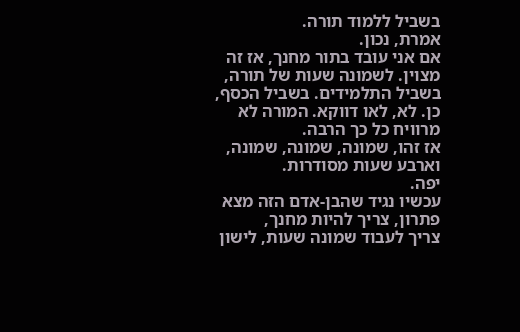בשביל ללמוד תורה.
אמרת, נכון.
אם אני עובד בתור מחנך, אז זה מצוין. לשמונה שעות של תורה, בשביל התלמידים. בשביל הכסף, כן. לא, לאו דווקא. המורה לא מרוויח כל כך הרבה.
אז זהו, שמונה, שמונה, שמונה, וארבע שעות מסודרות.
יפה.
עכשיו נגיד שהבן-אדם הזה מצא פתרון, צריך להיות מחנך,
צריך לעבוד שמונה שעות, לישון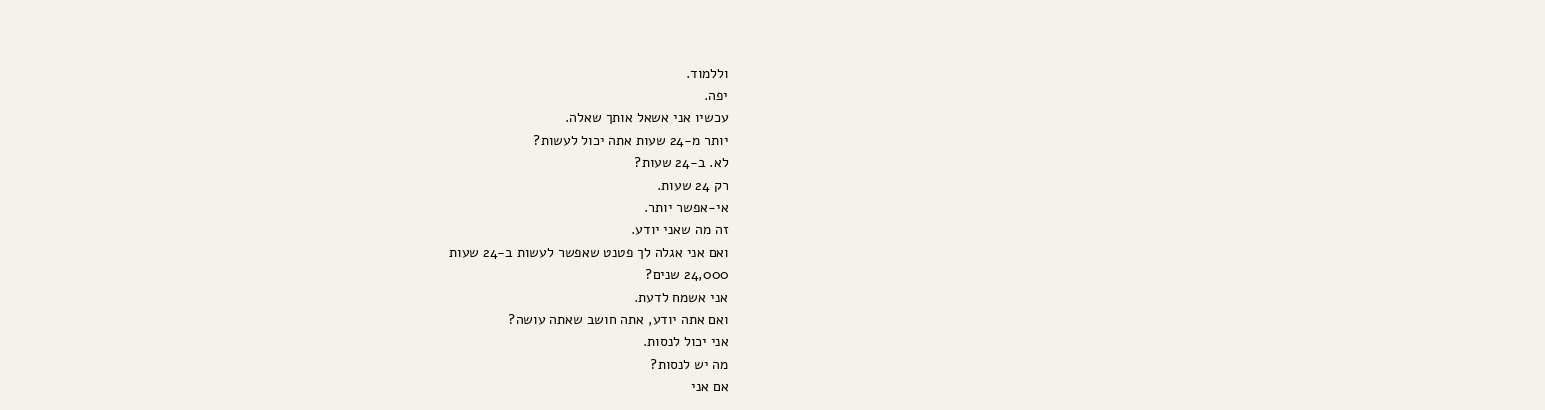וללמוד.
יפה.
עכשיו אני אשאל אותך שאלה.
יותר מ-24 שעות אתה יכול לעשות?
לא. ב-24 שעות?
רק 24 שעות.
אי-אפשר יותר.
זה מה שאני יודע.
ואם אני אגלה לך פטנט שאפשר לעשות ב-24 שעות
24,000 שנים?
אני אשמח לדעת.
ואם אתה יודע, אתה חושב שאתה עושה?
אני יכול לנסות.
מה יש לנסות?
אם אני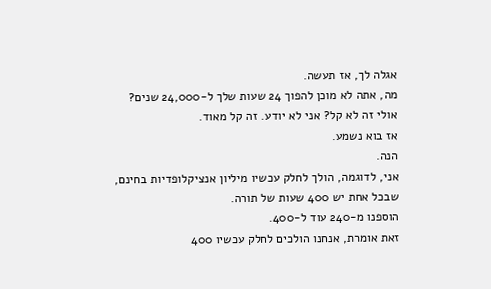אגלה לך, אז תעשה.
מה, אתה לא מוכן להפוך 24 שעות שלך ל-24,000 שנים?
אולי זה לא קל? אני לא יודע. זה קל מאוד.
אז בוא נשמע.
הנה.
אני, לדוגמה, הולך לחלק עכשיו מיליון אנציקלופדיות בחינם,
שבכל אחת יש 400 שעות של תורה.
הוספנו מ-240 עוד ל-400.
זאת אומרת, אנחנו הולכים לחלק עכשיו 400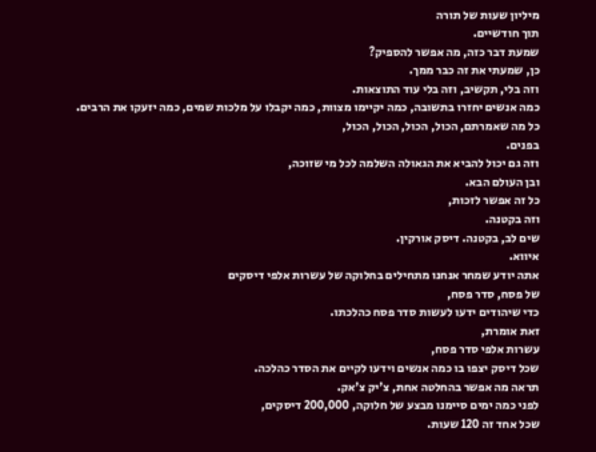מיליון שעות של תורה
תוך חודשיים.
שמעת דבר כזה, מה אפשר להספיק?
כן, שמעתי את זה כבר ממך.
וזה בלי, תקשיב, וזה בלי עוד התוצאות.
כמה אנשים יחזרו בתשובה, כמה יקיימו מצוות, כמה יקבלו על מלכות שמים, כמה יזעקו את הרבים.
כל מה שאמרתם, הכול, הכול, הכול, הכול,
בפנים.
וזה גם יכול להביא את הגאולה השלמה לכל מי שזוכה,
ובן העולם הבא.
כל זה אפשר לזכות,
וזה בקטנה.
שים לב, בקטנה. דיסק אורקין.
איווא.
אתה יודע שמחר אנחנו מתחילים בחלוקה של עשרות אלפי דיסקים
של פסח, סדר פסח,
כדי שיהודים ידעו לעשות סדר פסח כהלכתו.
זאת אומרת,
עשרות אלפי סדר פסח,
שכל דיסק יצפו בו כמה אנשים וידעו לקיים את הסדר כהלכה.
תראה מה אפשר בהחלטה אחת, צ'יק צ'אק.
לפני כמה ימים סיימנו מבצע של חלוקה, 200,000 דיסקים,
שכל אחד זה 120 שעות.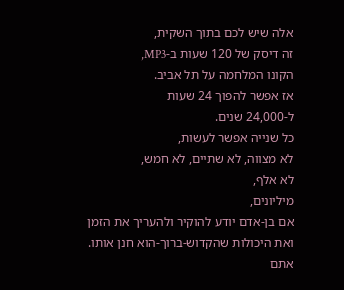אלה שיש לכם בתוך השקית,
זה דיסק של 120 שעות ב-MP3,
הקונו המלחמה על תל אביב.
אז אפשר להפוך 24 שעות
ל-24,000 שנים.
כל שנייה אפשר לעשות,
לא מצווה, לא שתיים, לא חמש,
לא אלף,
מיליונים,
אם בן-אדם יודע להוקיר ולהעריך את הזמן
ואת היכולות שהקדוש-ברוך-הוא חנן אותו.
אתם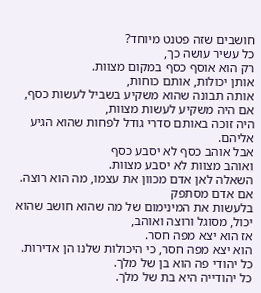חושבים שזה פטנט מיוחד?
כל עשיר עושה כך,
רק הוא אוסף כסף במקום מצוות.
אותן יכולות, אותם כוחות,
אותה תבונה שהוא משקיע בשביל לעשות כסף,
אם היה משקיע לעשות מצוות,
היה זוכה באותם סדרי גודל לפחות שהוא הגיע אליהם.
אבל אוהב כסף לא יסבע כסף
ואוהב מצוות לא יסבע מצוות.
השאלה לאן אדם מכוון את עצמו, מה הוא רוצה.
אם אדם מסתפק
בלעשות את המינימום של מה שהוא חושב שהוא יכול, מסוגל ורוצה ואוהב,
אז הוא יצא מפה חסר.
הוא יצא מפה חסר, כי היכולות שלנו הן אדירות.
כל יהודי פה הוא בן של מלך.
כל יהודייה היא בת של מלך.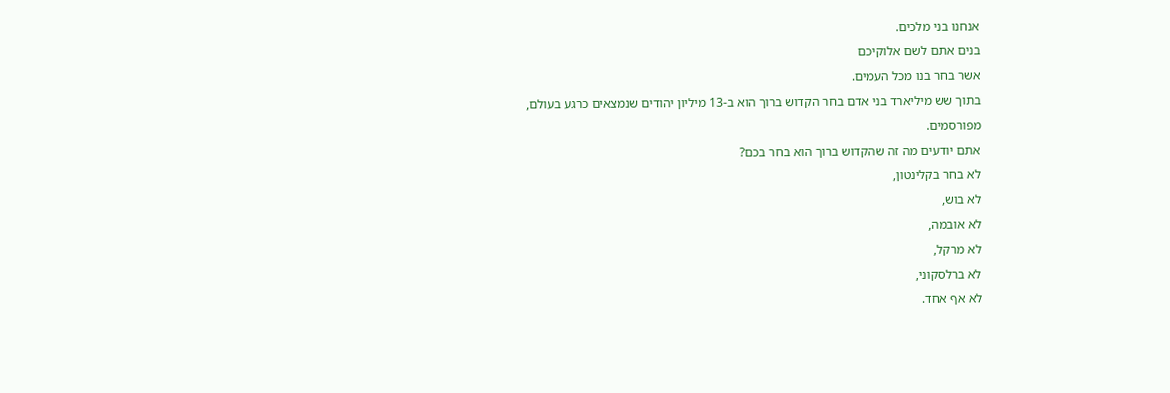אנחנו בני מלכים.
בנים אתם לשם אלוקיכם
אשר בחר בנו מכל העמים.
בתוך שש מיליארד בני אדם בחר הקדוש ברוך הוא ב-13 מיליון יהודים שנמצאים כרגע בעולם,
מפורסמים.
אתם יודעים מה זה שהקדוש ברוך הוא בחר בכם?
לא בחר בקלינטון,
לא בוש,
לא אובמה,
לא מרקל,
לא ברלסקוני,
לא אף אחד.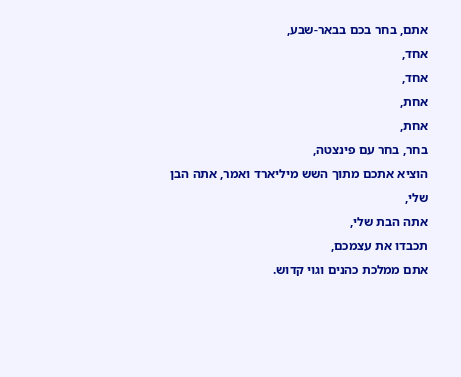אתם, בחר בכם בבאר-שבע,
אחד,
אחד,
אחת,
אחת,
בחר, בחר עם פינצטה,
הוציא אתכם מתוך השש מיליארד ואמר, אתה הבן שלי,
אתה הבת שלי,
תכבדו את עצמכם,
אתם ממלכת כהנים וגוי קדוש.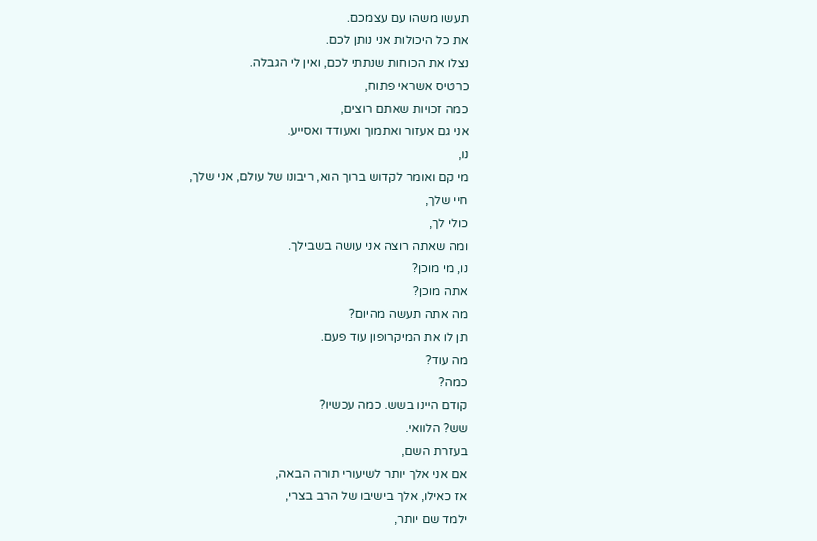תעשו משהו עם עצמכם.
את כל היכולות אני נותן לכם.
נצלו את הכוחות שנתתי לכם, ואין לי הגבלה.
כרטיס אשראי פתוח,
כמה זכויות שאתם רוצים,
אני גם אעזור ואתמוך ואעודד ואסייע.
נו,
מי קם ואומר לקדוש ברוך הוא, ריבונו של עולם, אני שלך,
חיי שלך,
כולי לך,
ומה שאתה רוצה אני עושה בשבילך.
נו, מי מוכן?
אתה מוכן?
מה אתה תעשה מהיום?
תן לו את המיקרופון עוד פעם.
מה עוד?
כמה?
קודם היינו בשש. כמה עכשיו?
שש? הלוואי.
בעזרת השם,
אם אני אלך יותר לשיעורי תורה הבאה,
אז כאילו, אלך בישיבו של הרב בצרי,
ילמד שם יותר,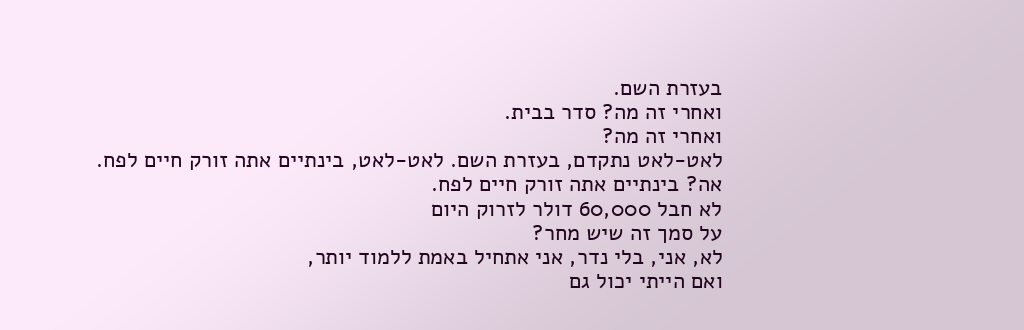בעזרת השם.
ואחרי זה מה? סדר בבית.
ואחרי זה מה?
לאט-לאט נתקדם, בעזרת השם. לאט-לאט, בינתיים אתה זורק חיים לפח.
אה? בינתיים אתה זורק חיים לפח.
לא חבל 60,000 דולר לזרוק היום
על סמך זה שיש מחר?
לא, אני, בלי נדר, אני אתחיל באמת ללמוד יותר,
ואם הייתי יכול גם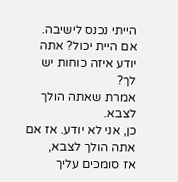הייתי נכנס לישיבה. אם היית יכול? אתה יודע איזה כוחות יש לך?
אמרת שאתה הולך לצבא.
כן, אני לא יודע. אז אם אתה הולך לצבא,
אז סומכים עליך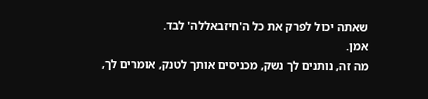שאתה יכול לפרק את כל ה'חיזבאללה' לבד.
אמן.
מה זה, נותנים לך נשק, מכניסים אותך לטנק, אומרים לך,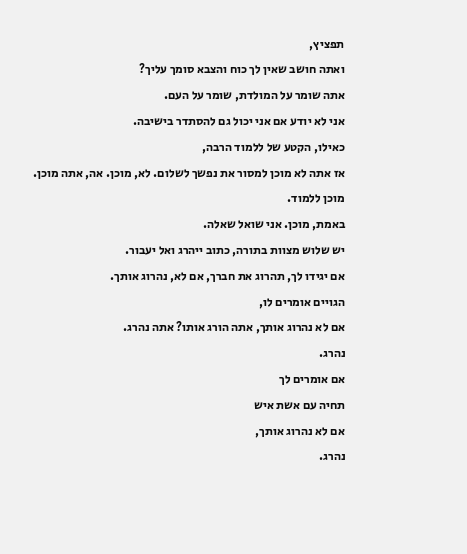תפציץ,
ואתה חושב שאין לך כוח והצבא סומך עליך?
אתה שומר על המולדת, שומר על העם.
אני לא יודע אם אני יכול גם להסתדר בישיבה.
כאילו, הקטע של ללמוד הרבה,
אז אתה לא מוכן למסור את נפשך לשלום. לא, מוכן. אה, אתה מוכן.
מוכן ללמוד.
באמת, מוכן. אני שואל שאלה.
יש שלוש מצוות בתורה, כתוב ייהרג ואל יעבור.
אם יגידו לך, תהרוג את חברך, אם לא, נהרוג אותך.
הגויים אומרים לו,
אם לא נהרוג אותך, אתה הורג אותו? אתה נהרג.
נהרג.
אם אומרים לך
תחיה עם אשת איש
אם לא נהרוג אותך,
נהרג.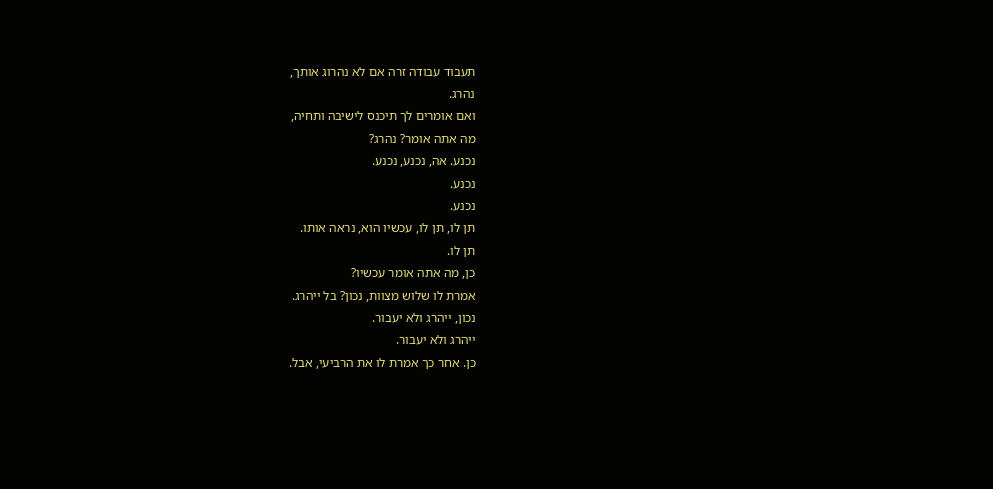תעבוד עבודה זרה אם לא נהרוג אותך,
נהרג.
ואם אומרים לך תיכנס לישיבה ותחיה,
מה אתה אומר? נהרג?
נכנע. אה, נכנע, נכנע.
נכנע.
נכנע.
תן לו, תן לו, עכשיו הוא, נראה אותו.
תן לו.
כן, מה אתה אומר עכשיו?
אמרת לו שלוש מצוות, נכון? בל ייהרג.
נכון, ייהרג ולא יעבור.
ייהרג ולא יעבור.
כן. אחר כך אמרת לו את הרביעי, אבל.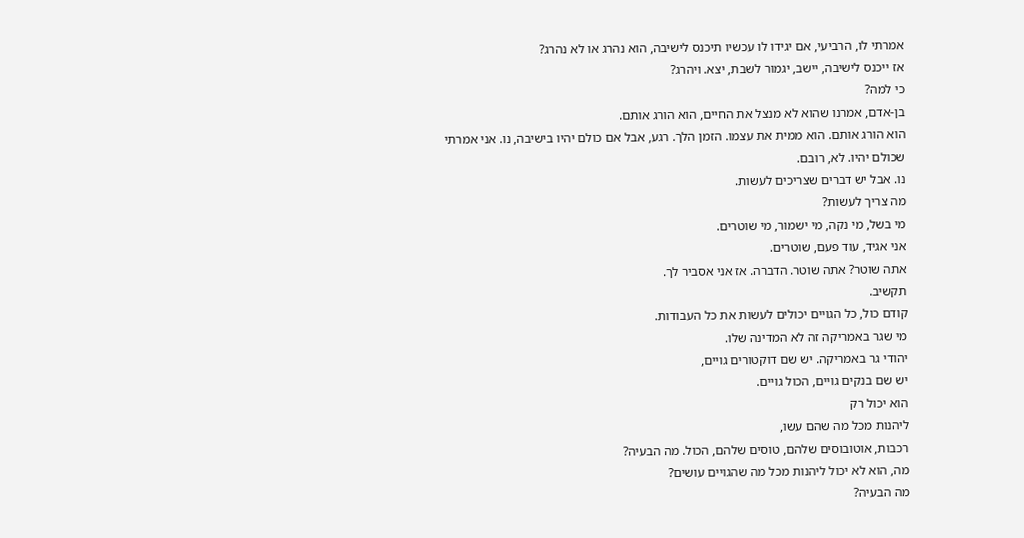אמרתי לו, הרביעי, אם יגידו לו עכשיו תיכנס לישיבה, הוא נהרג או לא נהרג?
אז ייכנס לישיבה, יישב, יגמור לשבת, יצא. ויהרג?
כי למה?
בן-אדם, אמרנו שהוא לא מנצל את החיים, הוא הורג אותם.
הוא הורג אותם. הוא ממית את עצמו. הזמן הלך. רגע, אבל אם כולם יהיו בישיבה, נו. אני אמרתי שכולם יהיו. לא, רובם.
נו. אבל יש דברים שצריכים לעשות.
מה צריך לעשות?
מי בשל, מי נקה, מי ישמור, מי שוטרים.
אני אגיד, עוד פעם, שוטרים.
אתה שוטר? אתה שוטר. הדברה. אז אני אסביר לך.
תקשיב.
קודם כול, כל הגויים יכולים לעשות את כל העבודות.
מי שגר באמריקה זה לא המדינה שלו.
יהודי גר באמריקה. יש שם דוקטורים גויים,
יש שם בנקים גויים, הכול גויים.
הוא יכול רק
ליהנות מכל מה שהם עשו,
רכבות, אוטובוסים שלהם, טוסים שלהם, הכול. מה הבעיה?
מה, הוא לא יכול ליהנות מכל מה שהגויים עושים?
מה הבעיה?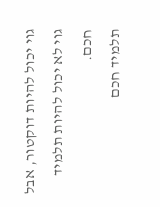גוי יכול להיות דוקטור, אבל גוי לא יכול להיות תלמיד חכם.
תלמיד חכם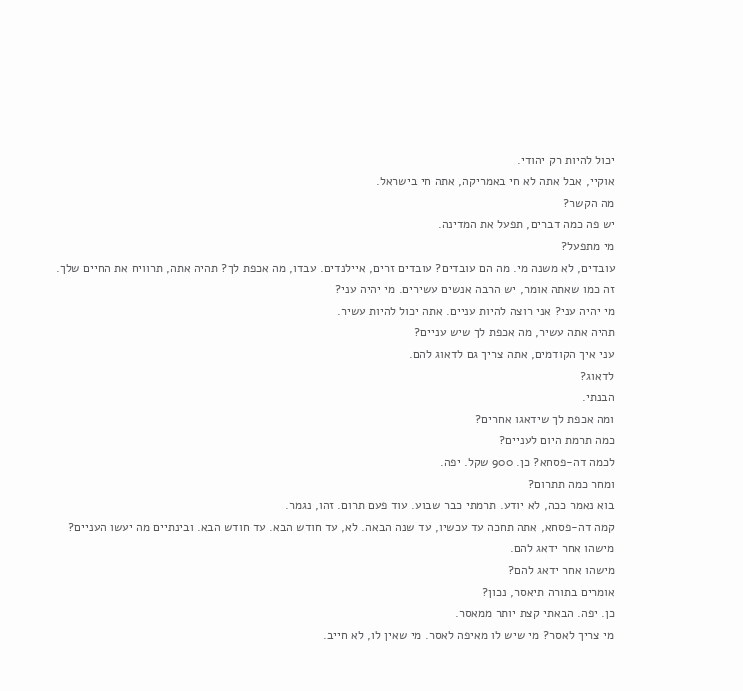יכול להיות רק יהודי.
אוקיי, אבל אתה לא חי באמריקה, אתה חי בישראל.
מה הקשר?
יש פה כמה דברים, תפעל את המדינה.
מי מתפעל?
עובדים, לא משנה מי. מה הם עובדים? עובדים זרים, איילנדים. עבדו, מה אכפת לך? תהיה אתה, תרוויח את החיים שלך.
זה כמו שאתה אומר, יש הרבה אנשים עשירים. מי יהיה עני?
מי יהיה עני? אני רוצה להיות עניים. אתה יכול להיות עשיר.
תהיה אתה עשיר, מה אכפת לך שיש עניים?
עני איך הקודמים, אתה צריך גם לדאוג להם.
לדאוג?
הבנתי.
ומה אכפת לך שידאגו אחרים?
כמה תרמת היום לעניים?
לכמה דה-פסחא? כן. 900 שקל. יפה.
ומחר כמה תתרום?
בוא נאמר ככה, לא יודע. תרמתי כבר שבוע. עוד פעם תרום. זהו, נגמר.
קמה דה-פסחא, אתה תחכה עד עכשיו, עד שנה הבאה. לא, עד חודש הבא. עד חודש הבא. ובינתיים מה יעשו העניים?
מישהו אחר ידאג להם.
מישהו אחר ידאג להם?
אומרים בתורה תיאסר, נכון?
כן. יפה. הבאתי קצת יותר ממאסר.
מי צריך לאסר? מי שיש לו מאיפה לאסר. מי שאין לו, לא חייב.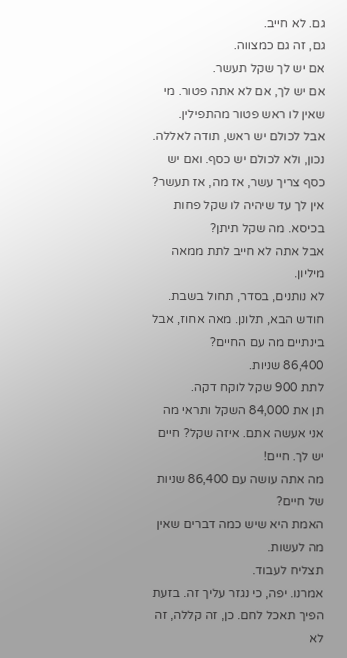גם. לא חייב.
גם, זה גם כמצווה.
אם יש לך שקל תעשר.
אם יש לך, אם לא אתה פטור. מי שאין לו ראש פטור מהתפילין.
אבל לכולם יש ראש, תודה לאללה. נכון, ולא לכולם יש כסף. ואם יש כסף צריך עשר, אז מה, אז תעשר?
אין לך עד שיהיה לו שקל פחות בכיסא. מה שקל תיתן?
אבל אתה לא חייב לתת ממאה מיליון.
לא נותנים, בסדר, תחול בשבת.
חודש הבא, תלונן. מאה אחוז, אבל בינתיים מה עם החיים?
86,400 שניות.
לתת 900 שקל לוקח דקה.
תן את 84,000 השקל ותראי מה אני אעשה אתם. איזה שקל? חיים יש לך. חיים!
מה אתה עושה עם 86,400 שניות של חיים?
האמת היא שיש כמה דברים שאין מה לעשות.
תצליח לעבוד.
אמרנו. יפה, כי נגזר עליך זה. בזעת הפיך תאכל לחם. כן, זה קללה, זה לא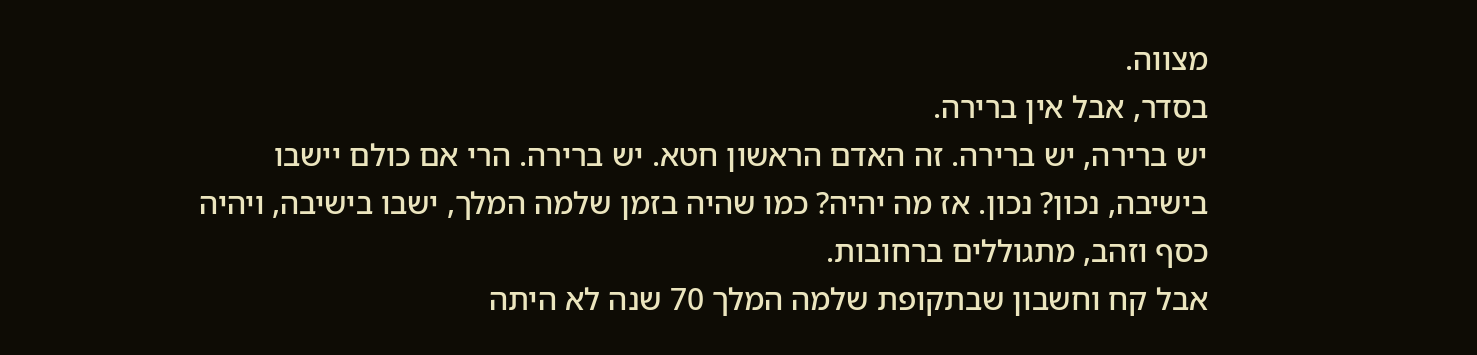מצווה.
בסדר, אבל אין ברירה.
יש ברירה, יש ברירה. זה האדם הראשון חטא. יש ברירה. הרי אם כולם יישבו בישיבה, נכון? נכון. אז מה יהיה? כמו שהיה בזמן שלמה המלך, ישבו בישיבה, ויהיה כסף וזהב, מתגוללים ברחובות.
אבל קח וחשבון שבתקופת שלמה המלך 70 שנה לא היתה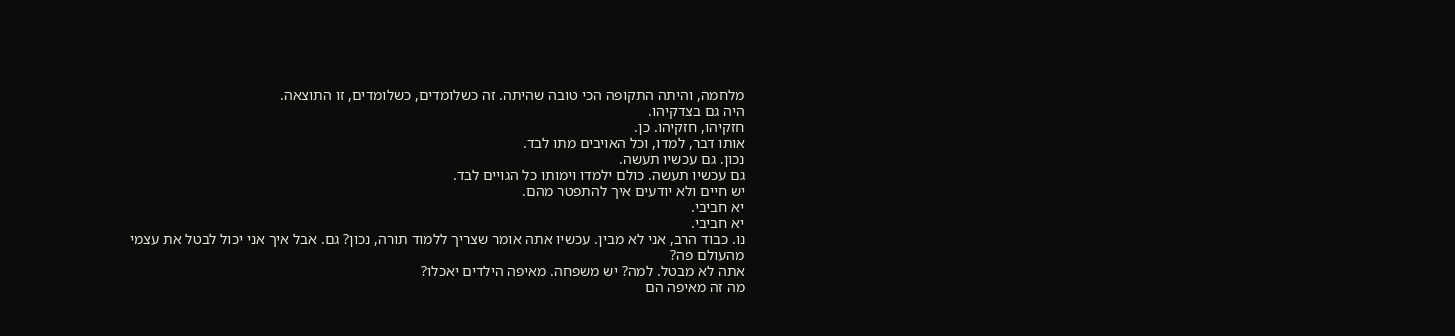מלחמה, והיתה התקופה הכי טובה שהיתה. זה כשלומדים, כשלומדים, זו התוצאה.
היה גם בצדקיהו.
חזקיהו, חזקיהו. כן.
אותו דבר, למדו, וכל האויבים מתו לבד.
נכון. גם עכשיו תעשה.
גם עכשיו תעשה. כולם ילמדו וימותו כל הגויים לבד.
יש חיים ולא יודעים איך להתפטר מהם.
יא חביבי.
יא חביבי.
נו. כבוד הרב, אני לא מבין. עכשיו אתה אומר שצריך ללמוד תורה, נכון? גם. אבל איך אני יכול לבטל את עצמי מהעולם פה?
אתה לא מבטל. למה? יש משפחה. מאיפה הילדים יאכלו?
מה זה מאיפה הם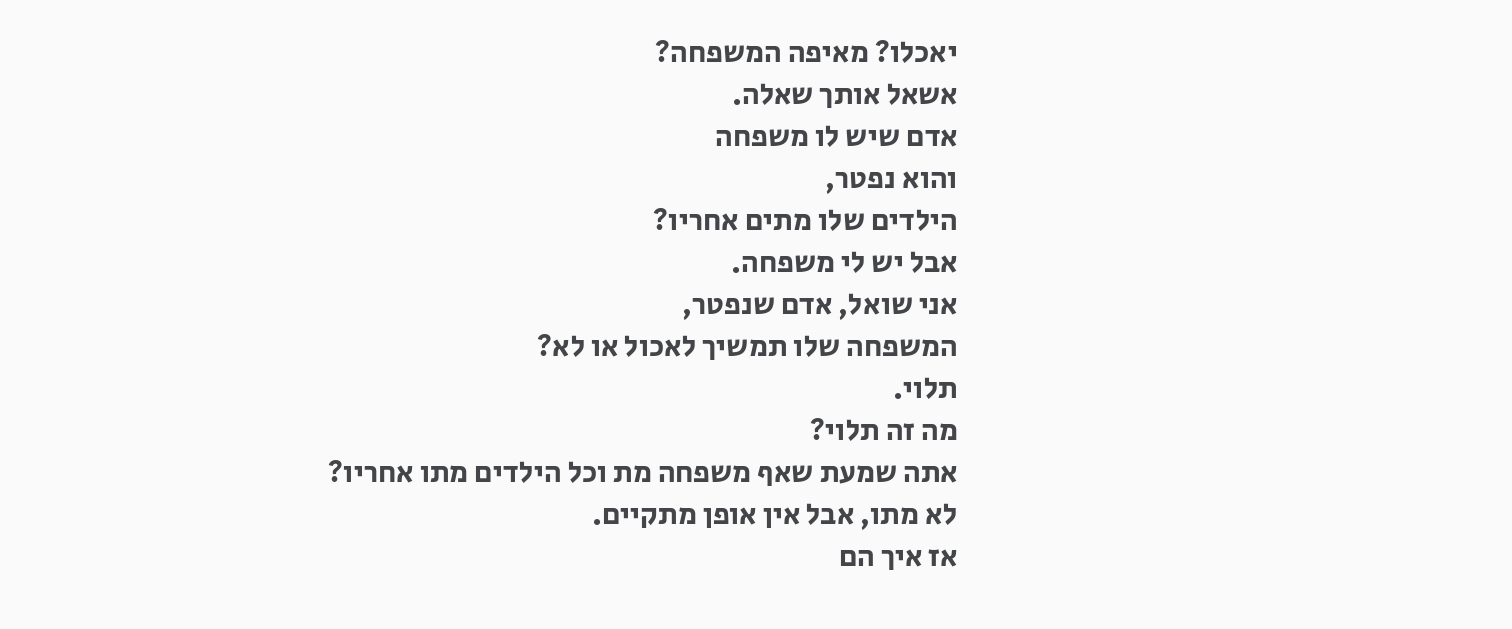יאכלו? מאיפה המשפחה?
אשאל אותך שאלה.
אדם שיש לו משפחה
והוא נפטר,
הילדים שלו מתים אחריו?
אבל יש לי משפחה.
אני שואל, אדם שנפטר,
המשפחה שלו תמשיך לאכול או לא?
תלוי.
מה זה תלוי?
אתה שמעת שאף משפחה מת וכל הילדים מתו אחריו?
לא מתו, אבל אין אופן מתקיים.
אז איך הם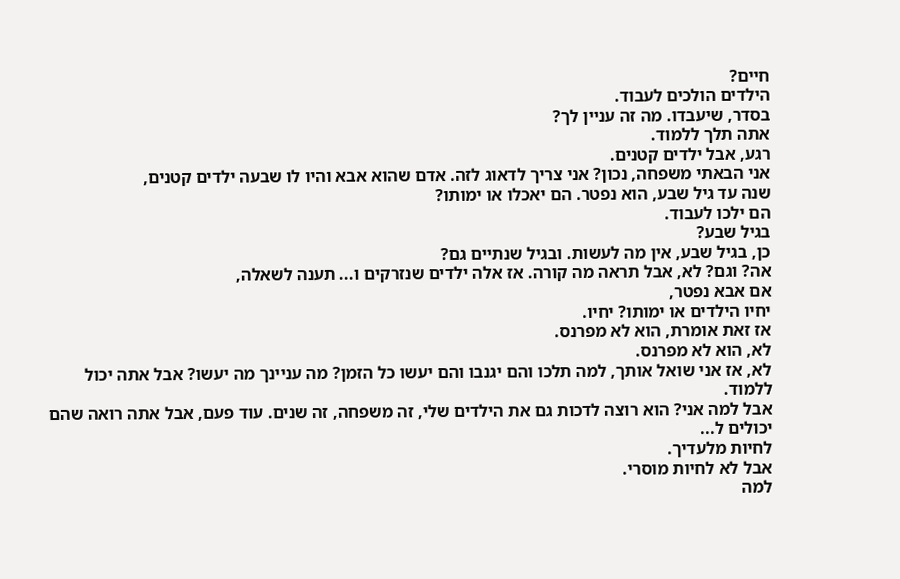חיים?
הילדים הולכים לעבוד.
בסדר, שיעבדו. מה זה עניין לך?
אתה תלך ללמוד.
רגע, אבל ילדים קטנים.
אני הבאתי משפחה, נכון? אני צריך לדאוג לזה. אדם שהוא אבא והיו לו שבעה ילדים קטנים,
שנה עד גיל שבע, הוא נפטר. הם יאכלו או ימותו?
הם ילכו לעבוד.
בגיל שבע?
כן, בגיל שבע, אין מה לעשות. ובגיל שנתיים גם?
אה? וגם? לא, אבל תראה מה קורה. אז אלה ילדים שנזרקים ו... תענה לשאלה,
אם אבא נפטר,
יחיו הילדים או ימותו? יחיו.
אז זאת אומרת, הוא לא מפרנס.
לא, הוא לא מפרנס.
לא, אז אני שואל אותך, למה תלכו והם יגנבו והם יעשו כל הזמן? מה עניינך מה יעשו? אבל אתה יכול ללמוד.
אבל למה אני? הוא רוצה לדכות גם את הילדים שלי, זה משפחה, זה שנים. עוד פעם, אבל אתה רואה שהם יכולים ל...
לחיות מלעדיך.
אבל לא לחיות מוסרי.
למה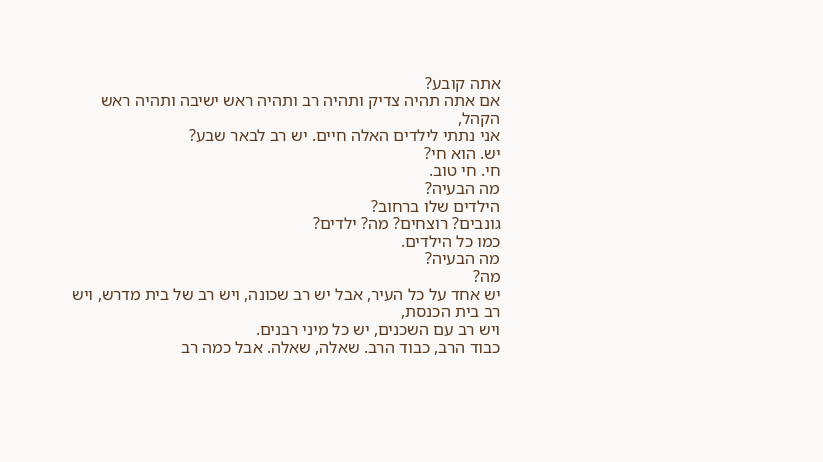אתה קובע?
אם אתה תהיה צדיק ותהיה רב ותהיה ראש ישיבה ותהיה ראש הקהל,
אני נתתי לילדים האלה חיים. יש רב לבאר שבע?
יש. הוא חי?
חי. חי טוב.
מה הבעיה?
הילדים שלו ברחוב?
גונבים? רוצחים? מה? ילדים?
כמו כל הילדים.
מה הבעיה?
מה?
יש אחד על כל העיר, אבל יש רב שכונה, ויש רב של בית מדרש, ויש רב בית הכנסת,
ויש רב עם השכנים, יש כל מיני רבנים.
כבוד הרב, כבוד הרב. שאלה, שאלה. אבל כמה רב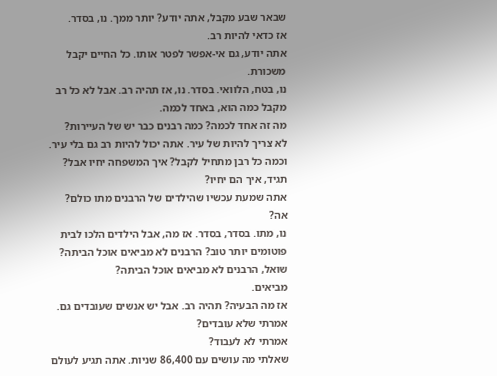שבאר שבע מקבל, אתה יודע? יותר ממך. נו, בסדר.
אז כדאי להיות רב.
אתה יודע, גם אי-אפשר לפטר אותו. כל החיים יקבל משכורת.
נו, בטח, הלוואי. בסדר. נו, אז תהיה רב. אבל לא כל רב מקבל כמה הוא, באחד לכמה.
מה זה אחד לכמה? כמה רבנים כבר יש של העיירות?
לא צריך להיות של עיר. אתה יכול להיות רב גם בלי עיר.
וכמה כל רבן מתחיל לקבל? איך המשפחה יחיו אבל? תגיד, איך הם יחיו?
אתה שמעת עכשיו שהילדים של הרבנים מתו כולם?
אה?
נו, מתו. בסדר, בסדר. אז מה, אבל הילדים הלכו לבית פוטומים יותר טוב? הרבנים לא מביאים אוכל הביתה?
שואל, הרבנים לא מביאים אוכל הביתה?
מביאים.
אז מה הבעיה? תהיה רב. אבל יש אנשים שעובדים גם. אמרתי שלא עובדים?
אמרתי לא לעבוד?
שאלתי מה עושים עם 86,400 שניות. אתה תגיע לעולם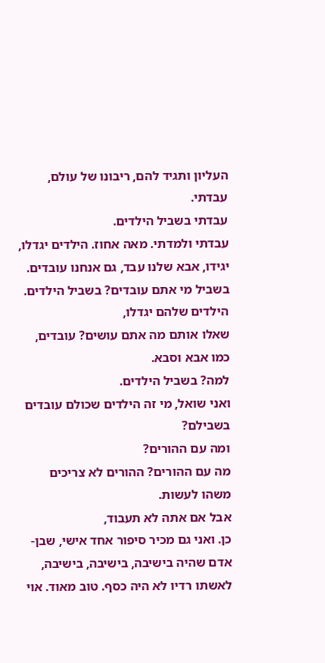העליון ותגיד להם, ריבונו של עולם, עבדתי.
עבדתי בשביל הילדים.
עבדתי ולמדתי. מאה אחוז. הילדים יגדלו,
יגידו, אבא שלנו עבד, גם אנחנו עובדים. בשביל מי אתם עובדים? בשביל הילדים.
הילדים שלהם יגדלו,
שאלו אותם מה אתם עושים? עובדים, כמו אבא וסבא.
למה? בשביל הילדים.
ואני שואל, מי זה הילדים שכולם עובדים בשבילם?
ומה עם ההורים?
מה עם ההורים? ההורים לא צריכים משהו לעשות.
אבל אם אתה לא תעבוד,
כן. ואני גם מכיר סיפור אחד אישי, שבן-אדם שהיה בישיבה, בישיבה, בישיבה, לאשתו רדיו לא היה כסף. טוב מאוד. אוי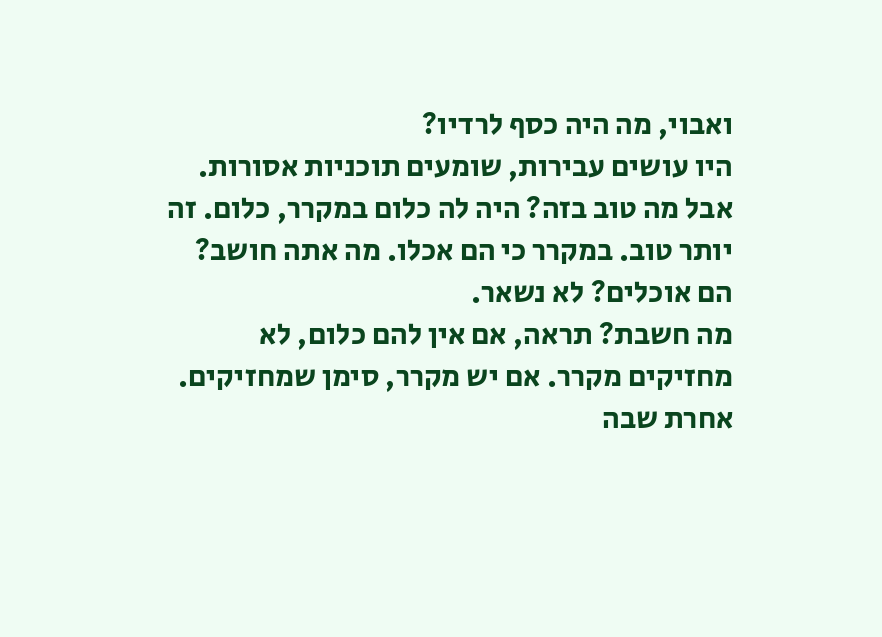ואבוי, מה היה כסף לרדיו?
היו עושים עבירות, שומעים תוכניות אסורות.
אבל מה טוב בזה? היה לה כלום במקרר, כלום. זה יותר טוב. במקרר כי הם אכלו. מה אתה חושב? הם אוכלים? לא נשאר.
מה חשבת? תראה, אם אין להם כלום, לא מחזיקים מקרר. אם יש מקרר, סימן שמחזיקים. אחרת שבה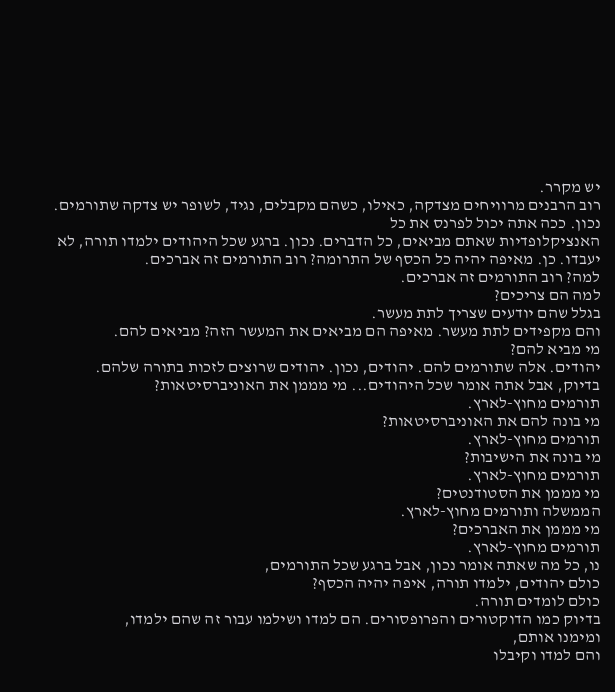יש מקרר.
רוב הרבנים מרוויחים מצדקה, כאילו, כשהם מקבלים, נגיד, לשופר יש צדקה שתורמים. נכון. ככה אתה יכול לפרנס את כל
האנציקלופדיות שאתם מביאים, כל הדברים. נכון. ברגע שכל היהודים ילמדו תורה, לא יעבדו. כן. מאיפה יהיה כל הכסף של התרומה? רוב התורמים זה אברכים.
למה? רוב התורמים זה אברכים.
למה הם צריכים?
בגלל שהם יודעים שצריך לתת מעשר.
והם מקפידים לתת מעשר. מאיפה הם מביאים את המעשר הזה? מביאים להם.
מי מביא להם?
יהודים. אלה שתורמים להם. יהודים, נכון. יהודים שרוצים לזכות בתורה שלהם.
בדיוק, אבל אתה אומר שכל היהודים... מי מממן את האוניברסיטאות?
תורמים מחוץ-לארץ.
מי בונה להם את האוניברסיטאות?
תורמים מחוץ-לארץ.
מי בונה את הישיבות?
תורמים מחוץ-לארץ.
מי מממן את הסטודנטים?
הממשלה ותורמים מחוץ-לארץ.
מי מממן את האברכים?
תורמים מחוץ-לארץ.
נו, כל מה שאתה אומר נכון, אבל ברגע שכל התורמים,
כולם יהודים, ילמדו תורה, איפה יהיה הכסף?
כולם לומדים תורה.
בדיוק כמו הדוקטורים והפרופסורים. הם למדו ושילמו עבור זה שהם ילמדו,
ומימנו אותם,
והם למדו וקיבלו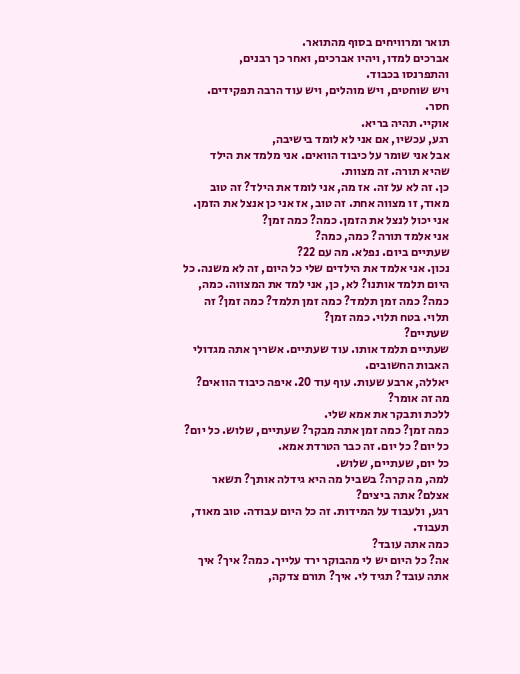תואר ומרוויחים בסוף מהתואר.
אברכים למדו, ויהיו אברכים, ואחר כך רבנים,
והתפרנסו בכבוד.
ויש שוחטים, ויש מוהלים, ויש עוד הרבה תפקידים.
חסר.
אוקיי. תהיה בריא.
רגע, עכשיו, אם אני לא לומד בישיבה,
אבל אני שומר על כיבוד הוואים. אני מלמד את הילד שהיא תורה. זה מצוות.
כן. זה לא על זה. אז מה, אני לומד את הילד? זה טוב מאוד, זו מצווה אחת. זה טוב, אז אני כן אנצל את הזמן. אני יכול לנצל את הזמן. כמה? כמה זמן?
אני אלמד תורה? כמה, כמה?
שעתיים ביום. נפלא. מה עם 22?
נכון. אני אלמד את הילדים שלי כל היום, זה לא משנה. כל היום תלמד אותנו? לא, כן, אני למד את המצווה. כמה, כמה? כמה זמן תלמד? כמה זמן תלמד? כמה זמן? זה תלוי. בטח תלוי. כמה זמן?
שעתיים?
שעתיים תלמד אותו. עוד שעתיים. אשריך אתה מגדולי האבות החשובים.
יאללה, ארבע שעות. עוף עוד 20. איפה כיבוד הוואים?
מה זה אומר?
ללכת ותבקר את אמא שלי.
כמה זמן? כמה זמן אתה מבקר? שעתיים, שלוש. כל יום? כל יום? כל יום. זה כבר הטרדת אמא.
כל יום, שעתיים, שלוש.
למה, מה קרה? בשביל מה היא גידלה אותך? תשאר אצלם? אתה ביצים?
רגע, ולעבוד על המידות. זה כל היום עבודה. טוב מאוד, תעבוד.
כמה אתה עובד?
אה? כל היום יש לי מהבוקר ירד עלייך. כמה? איך? איך אתה עובד? תגיד לי. איך? תורם צדקה,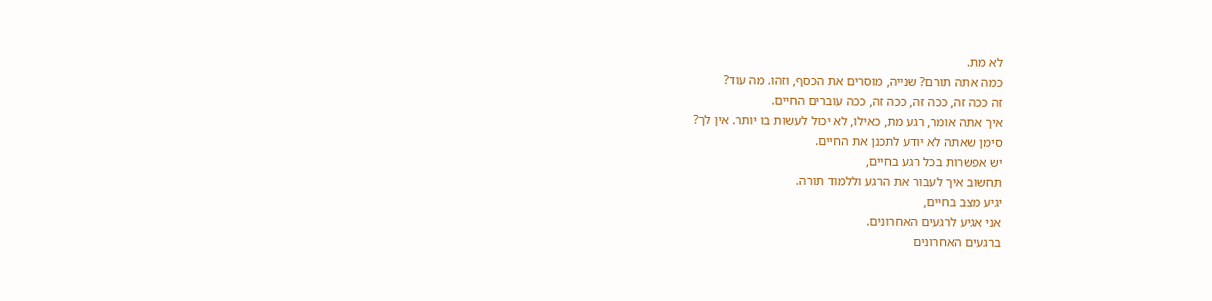לא מת.
כמה אתה תורם? שנייה, מוסרים את הכסף, וזהו. מה עוד?
זה ככה זה, ככה זה, ככה זה, ככה עוברים החיים.
איך אתה אומר, רגע מת, כאילו, לא יכול לעשות בו יותר. אין לך?
סימן שאתה לא יודע לתכנן את החיים.
יש אפשרות בכל רגע בחיים,
תחשוב איך לעבור את הרגע וללמוד תורה.
יגיע מצב בחיים,
אני אגיע לרגעים האחרונים.
ברגעים האחרונים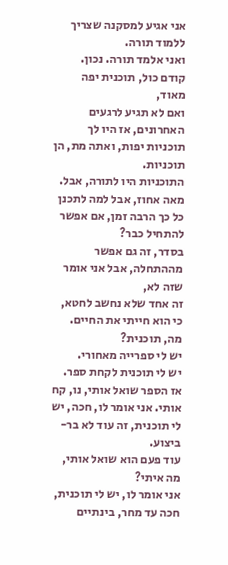אני אגיע למסקנה שצריך ללמוד תורה.
ואני אלמד תורה. נכון.
קודם כול, תוכנית יפה מאוד,
ואם לא תגיע לרגעים האחרונים, אז היו לך תוכניות יפות, ואתה מת, הן תוכניות.
התוכניות היו לתורה, אבל.
מאה אחוז, אבל למה לתכנן כל כך הרבה זמן, אם אפשר להתחיל כבר?
בסדר, זה גם אפשר מההתחלה, אבל אני אומר שזה לא,
זה אחד שלא נחשב לחטא, כי הוא חייתי את החיים. מה, תוכנית?
יש לי ספרייה מאחורי.
יש לי תוכנית לקחת ספר.
אז הספר שואל אותי, נו, קח אותי. אני אומר לו, חכה, יש לי תוכנית, זה עוד לא בר-ביצוע.
עוד פעם הוא שואל אותי, מה איתי?
אני אומר לו, יש לי תוכנית, חכה עד מחר, בינתיים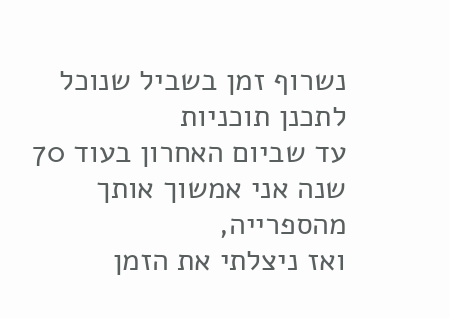נשרוף זמן בשביל שנוכל לתכנן תוכניות
עד שביום האחרון בעוד 70 שנה אני אמשוך אותך מהספרייה,
ואז ניצלתי את הזמן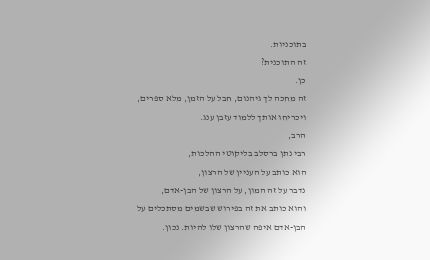בתוכניות.
זה התוכנית?
כן.
זה מחכה לך גיהנום, חבל על הזמן, מלא ספרים,
ויכריחו אותך ללמוד עזבן ענג.
הרב,
רבי נתן ברסלב בליקוטי ההלכות,
הוא כותב על העניין של הרצון,
נדבר על זה המון, על הרצון של הבן-אדם,
והוא כותב את זה בפירוש שבשמים מסתכלים על הבן-אדם איפה שהרצון שלו להיות. נכון.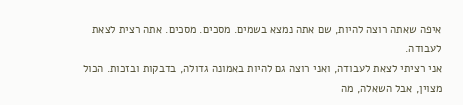איפה שאתה רוצה להיות, שם אתה נמצא בשמים. מסכים. מסכים. אתה רצית לצאת לעבודה.
אני רציתי לצאת לעבודה, ואני רוצה גם להיות באמונה גדולה, בדבקות ובזכות. הכול מצוין, אבל השאלה, מה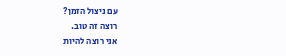עם ניצול הזמן?
רוצה זה טוב.
אני רוצה להיות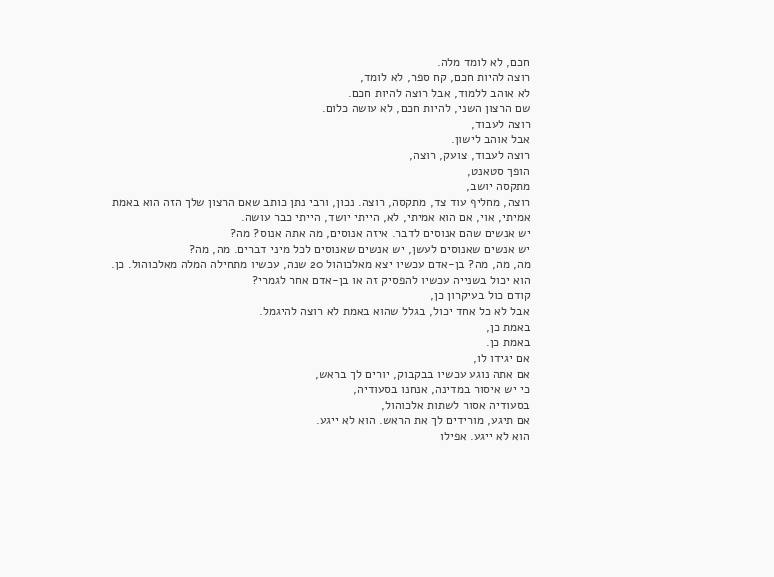חכם, לא לומד מלה.
רוצה להיות חכם, קח ספר, לא לומד,
לא אוהב ללמוד, אבל רוצה להיות חכם.
שם הרצון השני, להיות חכם, לא עושה כלום.
רוצה לעבוד,
אבל אוהב לישון.
רוצה לעבוד, צועק, רוצה,
הופך סטאנט,
מתקסה יושב,
רוצה, מחליף עוד צד, מתקסה, רוצה. נכון, ורבי נתן כותב שאם הרצון שלך הזה הוא באמת אמיתי, אוי, אם הוא אמיתי, לא, הייתי יושד, הייתי כבר עושה.
יש אנשים שהם אנוסים לדבר. איזה אנוסים, מה אתה אנוס? מה?
יש אנשים שאנוסים לעשן, יש אנשים שאנוסים לכל מיני דברים. מה, מה?
מה, מה, מה? בן-אדם עכשיו יצא מאלכוהול 20 שנה, עכשיו מתחילה המלה מאלכוהול. כן. הוא יכול בשנייה עכשיו להפסיק זה או בן-אדם אחר לגמרי?
קודם כול בעיקרון כן,
אבל לא כל אחד יכול, בגלל שהוא באמת לא רוצה להיגמל.
באמת כן,
באמת כן.
אם יגידו לו,
אם אתה נוגע עכשיו בבקבוק, יורים לך בראש,
כי יש איסור במדינה, אנחנו בסעודיה,
בסעודיה אסור לשתות אלכוהול,
אם תיגע, מורידים לך את הראש. הוא לא ייגע.
הוא לא ייגע. אפילו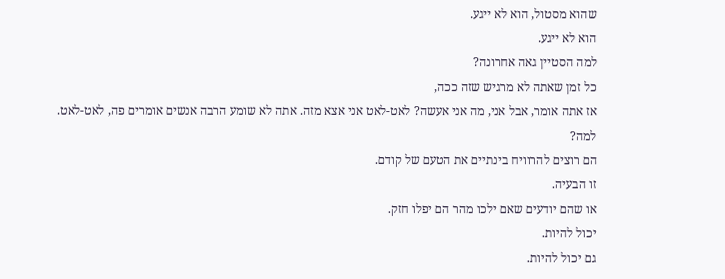שהוא מסטול, הוא לא ייגע.
הוא לא ייגע.
למה הסטיין גאה אחרונה?
כל זמן שאתה לא מרגיש שזה ככה,
אז אתה אומר, אבל אני, מה אני אעשה? לאט-לאט אני אצא מזה. אתה לא שומע הרבה אנשים אומרים פה, לאט-לאט.
למה?
הם רוצים להרוויח בינתיים את הטעם של קודם.
זו הבעיה.
או שהם יודעים שאם ילכו מהר הם יפלו חזק.
יכול להיות.
גם יכול להיות.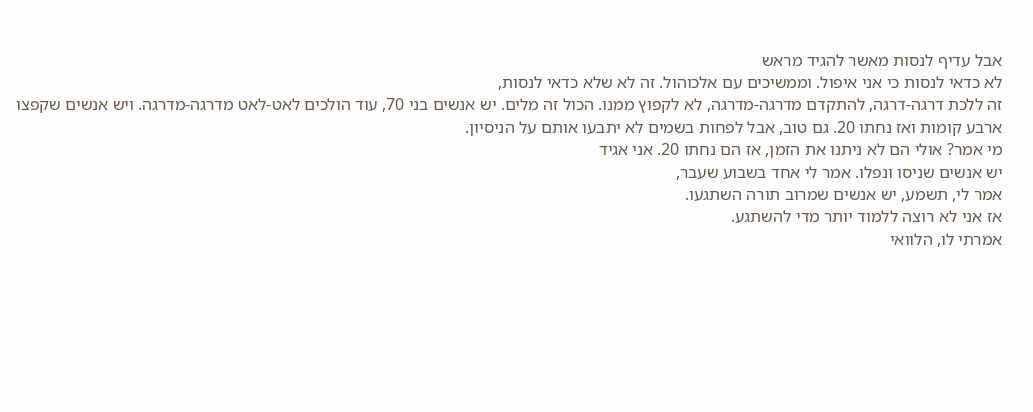אבל עדיף לנסות מאשר להגיד מראש
לא כדאי לנסות כי אני איפול. וממשיכים עם אלכוהול. זה לא שלא כדאי לנסות,
זה ללכת דרגה-דרגה, להתקדם מדרגה-מדרגה, לא לקפוץ ממנו. הכול זה מלים. יש אנשים בני 70, עוד הולכים לאט-לאט מדרגה-מדרגה. ויש אנשים שקפצו ארבע קומות ואז נחתו 20. גם טוב, אבל לפחות בשמים לא יתבעו אותם על הניסיון.
מי אמר? אולי הם לא ניתנו את הזמן, אז הם נחתו 20. אני אגיד
יש אנשים שניסו ונפלו. אמר לי אחד בשבוע שעבר,
אמר לי, תשמע, יש אנשים שמרוב תורה השתגעו.
אז אני לא רוצה ללמוד יותר מדי להשתגע.
אמרתי לו, הלוואי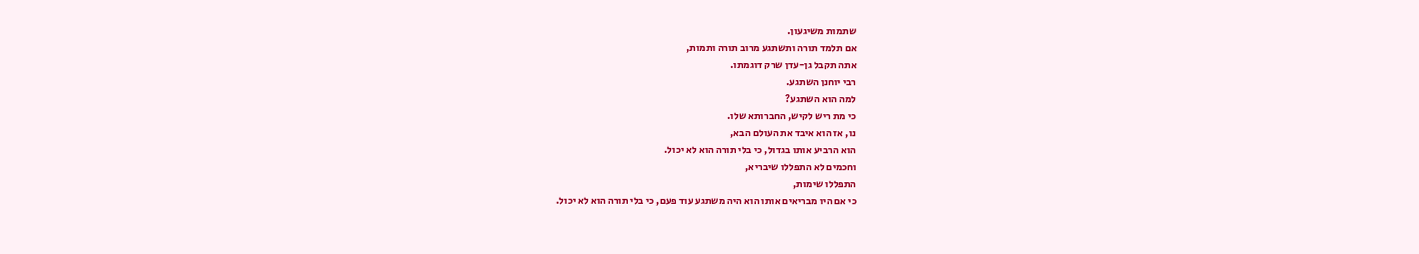שתמות משיגעון.
אם תלמד תורה ותשתגע מרוב תורה ותמות,
אתה תקבל גן-עדן שרק דוגמתו.
רבי יוחנן השתגע.
למה הוא השתגע?
כי מת ריש לקיש, החברותא שלו.
נו, אז הוא איבד את העולם הבא,
הוא הרביע אותו בגדול, כי בלי תורה הוא לא יכול.
וחכמים לא התפללו שיבריא,
התפללו שימות,
כי אם היו מבריאים אותו הוא היה משתגע עוד פעם, כי בלי תורה הוא לא יכול.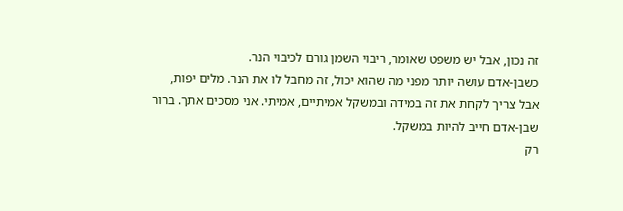זה נכון, אבל יש משפט שאומר, ריבוי השמן גורם לכיבוי הנר.
כשבן-אדם עושה יותר מפני מה שהוא יכול, זה מחבל לו את הנר. מלים יפות,
אבל צריך לקחת את זה במידה ובמשקל אמיתיים, אמיתי. אני מסכים אתך. ברור שבן-אדם חייב להיות במשקל.
רק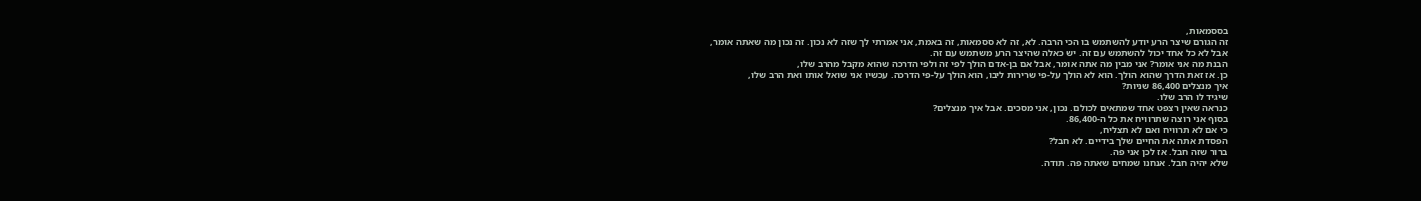בססמאות,
זה הגורם שיצר הרע יודע להשתמש בו הכי הרבה. לא, זה לא ססמאות, זה באמת, אני אמרתי לך שזה לא נכון. זה נכון מה שאתה אומר,
אבל לא כל אחד יכול להשתמש עם זה. יש כאלה שהיצר הרע משתמש עם זה.
הבנת מה אני אומר? אני מבין מה אתה אומר, אבל אם בן-אדם הולך לפי זה ולפי הדרכה שהוא מקבל מהרב שלו,
כן. אז זאת הדרך שהוא הולך. הוא לא הולך על-פי שרירות ליבו, הוא הולך על-פי הדרכה. עכשיו אני שואל אותו ואת הרב שלו,
איך מנצלים 86,400 שניות?
שיגיד לו הרב שלו.
כנראה שאין רצפט אחד שמתאים לכולם. נכון, אני מסכים. אבל איך מנצלים?
בסוף אני רוצה שתרוויח את כל ה-86,400.
כי אם לא תרוויח ואם לא תצליח,
הפסדת אתה את החיים שלך בידיים. לא חבל?
ברור שזה חבל. אז לכן אני פה.
שלא יהיה חבל. אנחנו שמחים שאתה פה. תודה.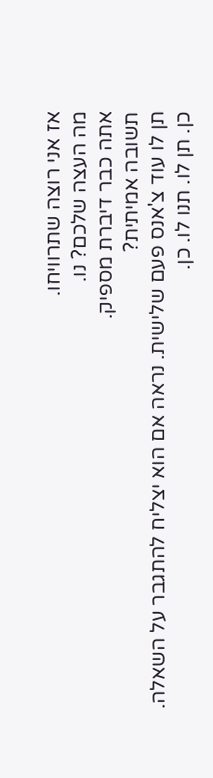אז אני רוצה שתרוויחו.
מה העצה שלכם? נו.
אתה כבר דיברת מספיק.
תשובה אמיתית?
תן לו עוד צ'אנס פעם שלישית. נראה אם הוא יצליח להתגבר על השאלה.
כן. תן לו. תנו לו. כן.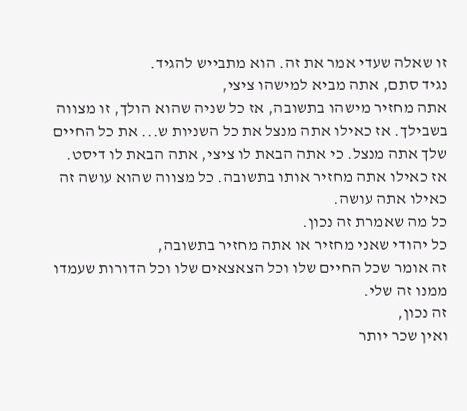זו שאלה שעדי אמר את זה. הוא מתבייש להגיד.
נגיד סתם, אתה מביא למישהו ציצי,
אתה מחזיר מישהו בתשובה, אז כל שניה שהוא הולך, זו מצווה בשבילך. אז כאילו אתה מנצל את כל השניות ש... את כל החיים שלך אתה מנצל. כי אתה הבאת לו ציצי, אתה הבאת לו דיסט.
אז כאילו אתה מחזיר אותו בתשובה. כל מצווה שהוא עושה זה כאילו אתה עושה.
כל מה שאמרת זה נכון.
כל יהודי שאני מחזיר או אתה מחזיר בתשובה,
זה אומר שכל החיים שלו וכל הצאצאים שלו וכל הדורות שעמדו ממנו זה שלי.
זה נכון,
ואין שכר יותר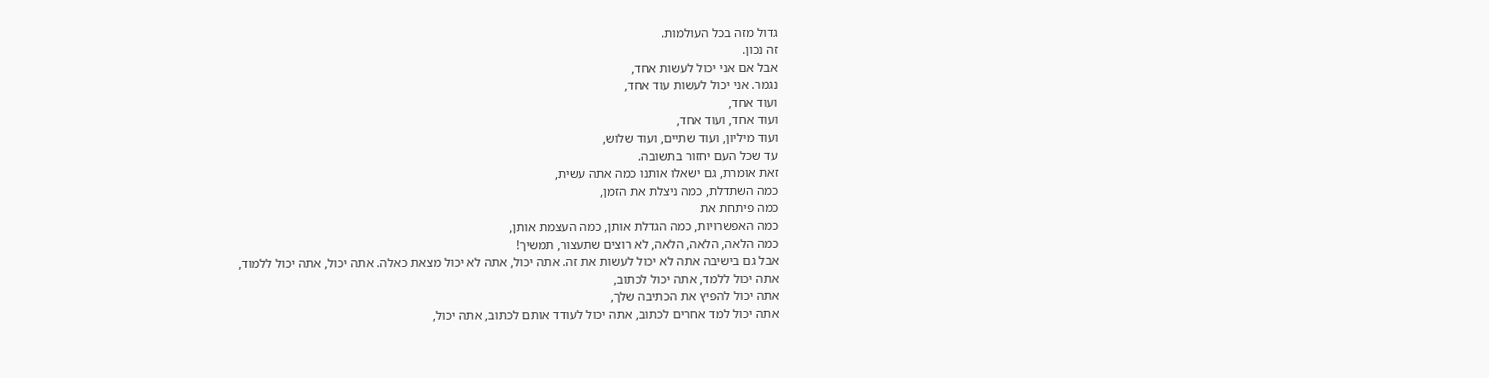גדול מזה בכל העולמות.
זה נכון.
אבל אם אני יכול לעשות אחד,
נגמר. אני יכול לעשות עוד אחד,
ועוד אחד,
ועוד אחד, ועוד אחד,
ועוד מיליון, ועוד שתיים, ועוד שלוש,
עד שכל העם יחזור בתשובה.
זאת אומרת, גם ישאלו אותנו כמה אתה עשית,
כמה השתדלת, כמה ניצלת את הזמן,
כמה פיתחת את
כמה האפשרויות, כמה הגדלת אותן, כמה העצמת אותן,
כמה הלאה, הלאה, הלאה, לא רוצים שתעצור, תמשיך!
אבל גם בישיבה אתה לא יכול לעשות את זה. אתה יכול, אתה לא יכול מצאת כאלה. אתה יכול, אתה יכול ללמוד,
אתה יכול ללמד, אתה יכול לכתוב,
אתה יכול להפיץ את הכתיבה שלך,
אתה יכול למד אחרים לכתוב, אתה יכול לעודד אותם לכתוב, אתה יכול,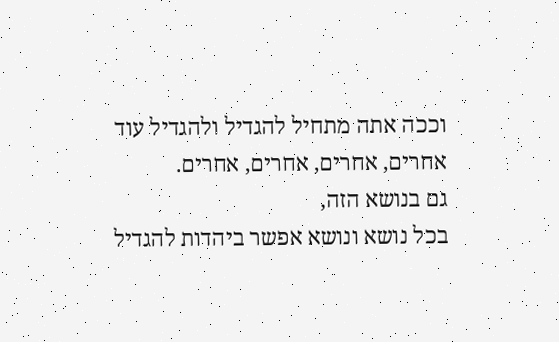וככה אתה מתחיל להגדיל ולהגדיל עוד אחרים, אחרים, אחרים, אחרים.
גם בנושא הזה,
בכל נושא ונושא אפשר ביהדות להגדיל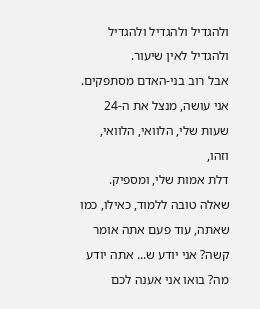ולהגדיל ולהגדיל ולהגדיל ולהגדיל לאין שיעור.
אבל רוב בני-האדם מסתפקים.
אני עושה, מנצל את ה-24 שעות שלי, הלוואי, הלוואי,
וזהו,
דלת אמות שלי, ומספיק.
שאלה טובה ללמוד, כאילו, כמו שאתה, עוד פעם אתה אומר קשה? אני יודע ש... אתה יודע מה? בואו אני אענה לכם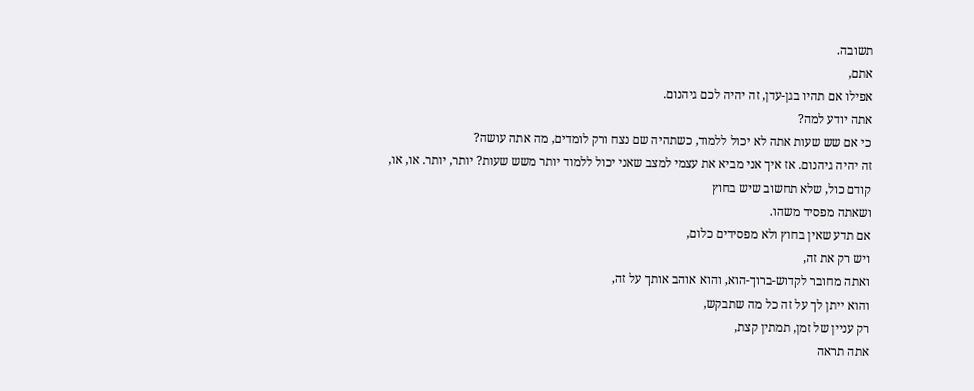תשובה.
אתם,
אפילו אם תהיו בגן-עדן, זה יהיה לכם גיהנום.
אתה יודע למה?
כי אם שש שעות אתה לא יכול ללמוד, כשתהיה שם נצח ורק לומדים, מה אתה עושה?
זה יהיה גיהנום. אז איך אני מביא את עצמי למצב שאני יכול ללמוד יותר משש שעות? יותר, יותר. או, או,
קודם כול, שלא תחשוב שיש בחוץ
ושאתה מפסיד משהו.
אם תדע שאין בחוץ ולא מפסידים כלום,
ויש רק את זה,
ואתה מחובר לקדוש-ברוך-הוא, והוא אוהב אותך על זה,
והוא ייתן לך על זה כל מה שתבקש,
רק עניין של זמן, תמתין קצת,
אתה תראה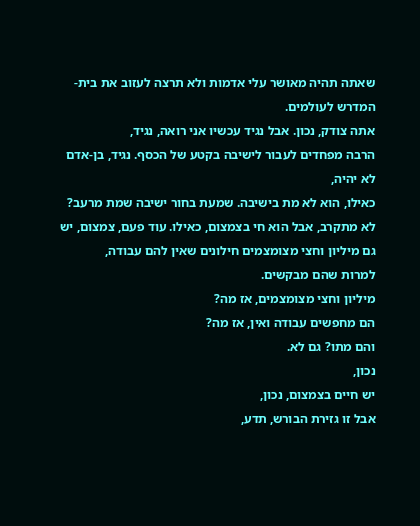שאתה תהיה מאושר עלי אדמות ולא תרצה לעזוב את בית-המדרש לעולמים.
אתה צודק, נכון. אבל נגיד עכשיו אני רואה, נגיד,
הרבה מפחדים לעבור לישיבה בקטע של הכסף. נגיד, בן-אדם לא יהיה,
כאילו, הוא לא מת בישיבה. שמעת בחור ישיבה שמת מרעב?
לא מתקרב, אבל הוא חי בצמצום, כאילו. עוד פעם, צמצום, יש גם מיליון וחצי מצומצמים חילונים שאין להם עבודה,
למרות שהם מבקשים.
מיליון וחצי מצומצמים, אז מה?
הם מחפשים עבודה ואין, אז מה?
והם מתו? גם לא.
נכון,
יש חיים בצמצום, נכון,
אבל זו גזירת הבורש, תדע,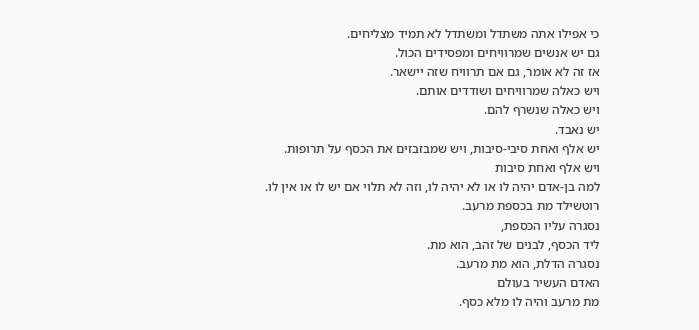כי אפילו אתה משתדל ומשתדל לא תמיד מצליחים.
גם יש אנשים שמרוויחים ומפסידים הכול.
אז זה לא אומר, גם אם תרוויח שזה יישאר.
ויש כאלה שמרוויחים ושודדים אותם.
ויש כאלה שנשרף להם.
יש נאבד.
יש אלף ואחת סיבי-סיבות, ויש שמבזבזים את הכסף על תרופות.
ויש אלף ואחת סיבות
למה בן-אדם יהיה לו או לא יהיה לו, וזה לא תלוי אם יש לו או אין לו.
רוטשילד מת בכספת מרעב.
נסגרה עליו הכספת,
ליד הכסף, לבנים של זהב, הוא מת.
נסגרה הדלת, הוא מת מרעב.
האדם העשיר בעולם
מת מרעב והיה לו מלא כסף.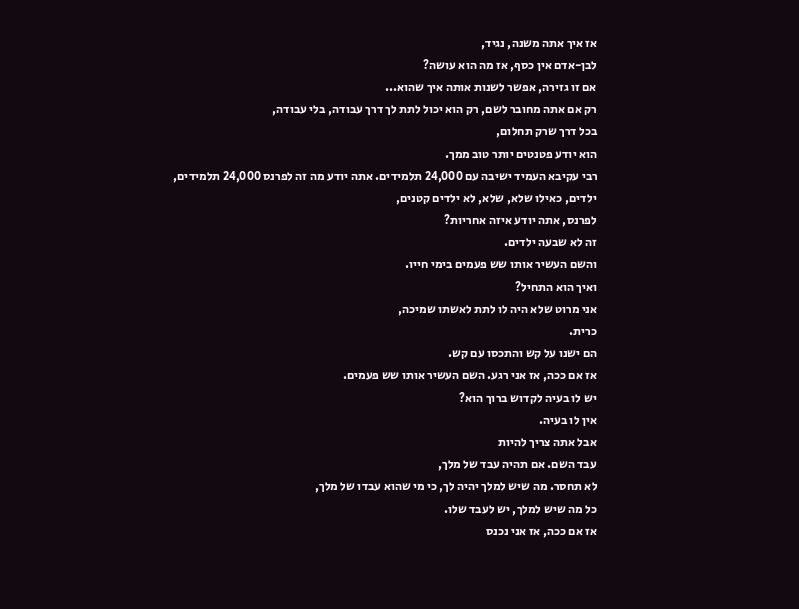אז איך אתה משנה, נגיד,
לבן-אדם אין כסף, אז מה הוא עושה?
אם זו גזירה, אפשר לשנות אותה איך שהוא...
רק אם אתה מחובר לשם, רק הוא יכול לתת לך דרך עבודה, בלי עבודה,
בכל דרך שרק תחלום,
הוא יודע פטנטים יותר טוב ממך.
רבי עקיבא העמיד ישיבה עם 24,000 תלמידים. אתה יודע מה זה לפרנס 24,000 תלמידים,
ילדים, כאילו שלא, שלא, לא ילדים קטנים,
לפרנס, אתה יודע איזה אחריות?
זה לא שבעה ילדים.
והשם העשיר אותו שש פעמים בימי חייו.
ואיך הוא התחיל?
אני מרוט שלא היה לו לתת לאשתו שמיכה,
כרית.
הם ישנו על קש והתכסו עם קש.
אז אם ככה, אז אני רגע. השם העשיר אותו שש פעמים.
יש לו בעיה לקדוש ברוך הוא?
אין לו בעיה.
אבל אתה צריך להיות
עבד השם. אם תהיה עבד של מלך,
לא תחסר. מה שיש למלך יהיה לך, כי מי שהוא עבדו של מלך,
כל מה שיש למלך, יש לעבד שלו.
אז אם ככה, אז אני נכנס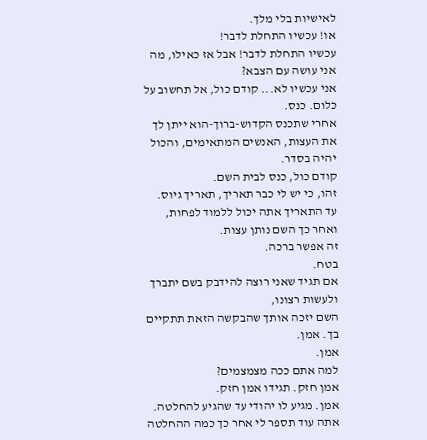לאישיות בלי מלך.
או! עכשיו התחלת לדבר!
עכשיו התחלת לדבר! אבל אז כאילו, מה אני עושה עם הצבא?
אני עכשיו לא... קודם כול, אל תחשוב על כלום. כנס.
אחרי שתכנס הקדוש-ברוך-הוא ייתן לך את העצות, האנשים המתאימים, והכול יהיה בסדר.
קודם כול, כנס לבית השם.
זהו, כי יש לי כבר תאריך, תאריך גיוס. עד התאריך אתה יכול ללמוד לפחות, ואחר כך השם נותן עצות.
זה אפשר ברכה.
בטח.
אם תגיד שאני רוצה להידבק בשם יתברך ולעשות רצונו,
השם יזכה אותך שהבקשה הזאת תתקיים בך. אמן.
אמן.
למה אתם ככה מצמצמים?
אמן חזק. תגידו אמן חזק.
אמן. מגיע לו יהודי עד שהגיע להחלטה.
אתה עוד תספר לי אחר כך כמה ההחלטה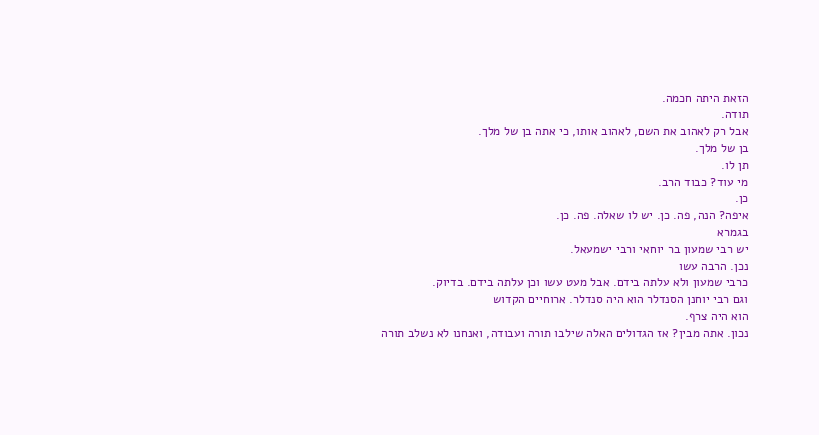הזאת היתה חכמה.
תודה.
אבל רק לאהוב את השם, לאהוב אותו, כי אתה בן של מלך.
בן של מלך.
תן לו.
מי עוד? כבוד הרב.
כן.
איפה? הנה, פה. כן. יש לו שאלה. פה. כן.
בגמרא
יש רבי שמעון בר יוחאי ורבי ישמעאל.
נכן. הרבה עשו
כרבי שמעון ולא עלתה בידם. אבל מעט עשו וכן עלתה בידם. בדיוק.
וגם רבי יוחנן הסנדלר הוא היה סנדלר. ארוחיים הקדוש
הוא היה צרף.
נכון. אתה מבין? אז הגדולים האלה שילבו תורה ועבודה, ואנחנו לא נשלב תורה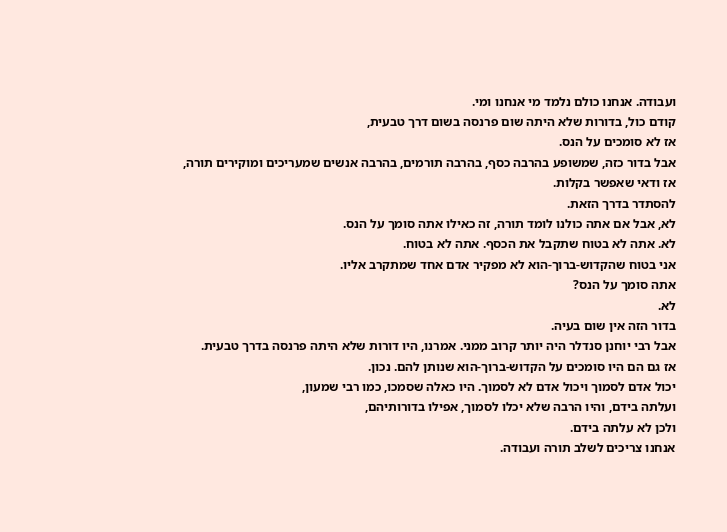ועבודה. אנחנו כולם נלמד מי אנחנו ומי.
קודם כול, בדורות שלא היתה שום פרנסה בשום דרך טבעית,
אז לא סומכים על הנס.
אבל בדור כזה, שמשופע בהרבה כסף, בהרבה תורמים, בהרבה אנשים שמעריכים ומוקירים תורה,
אז ודאי שאפשר בקלות.
להסתדר בדרך הזאת.
לא, אבל אם אתה כולנו לומד תורה, זה כאילו אתה סומך על הנס.
לא. אתה לא בטוח שתקבל את הכסף. אתה לא בטוח.
אני בטוח שהקדוש-ברוך-הוא לא מפקיר אדם אחד שמתקרב אליו.
אתה סומך על הנס?
לא.
בדור הזה אין שום בעיה.
אבל רבי יוחנן סנדלר היה יותר קרוב ממני. אמרנו, היו דורות שלא היתה פרנסה בדרך טבעית.
אז גם הם היו סומכים על הקדוש-ברוך-הוא שנותן להם. נכון.
יכול אדם לסמוך ויכול אדם לא לסמוך. היו כאלה שסמכו, כמו רבי שמעון,
ועלתה בידם, והיו הרבה שלא יכלו לסמוך, אפילו בדורותיהם,
ולכן לא עלתה בידם.
אנחנו צריכים לשלב תורה ועבודה.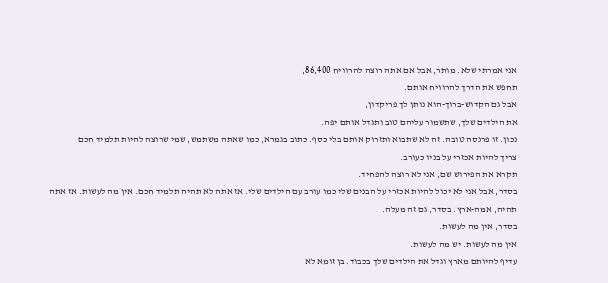אני אמרתי שלא. מותר, אבל אם אתה רוצה להרוויח 86,400,
תחפש את הדרך להרוויח אותם.
אבל גם הקדוש-ברוך-הוא נותן לך פריקדון,
את הילדים שלך, שתשמור עליהם טוב ותגדל אותם יפה.
נכון. זו פרנסה טובה. זה לא שתבוא ותזרוק אותם בלי כסף. כתוב בגמרא, כמו שאתה משתמש, שמי שרוצה להיות תלמיד חכם
צריך להיות אכזרי על בניו כעורב.
תקרא את הפירוש שם, אני לא רוצה להפחיד.
בסדר, אבל אני לא יכול להיות אכזרי על הבנים שלי כמו עורב עם הילדים שלי. אז אתה לא תהיה תלמיד חכם. אין מה לעשות. אז אתה תהיה, אמה-ארץ. בסדר, גם זה מעלה.
בסדר, אין מה לעשות.
אין מה לעשות. יש מה לעשות.
עדיף להיותם מארץ וגדל את הילדים שלך בכבוד. בן זומא לא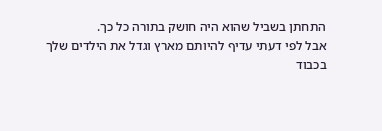התחתן בשביל שהוא היה חושק בתורה כל כך.
אבל לפי דעתי עדיף להיותם מארץ וגדל את הילדים שלך בכבוד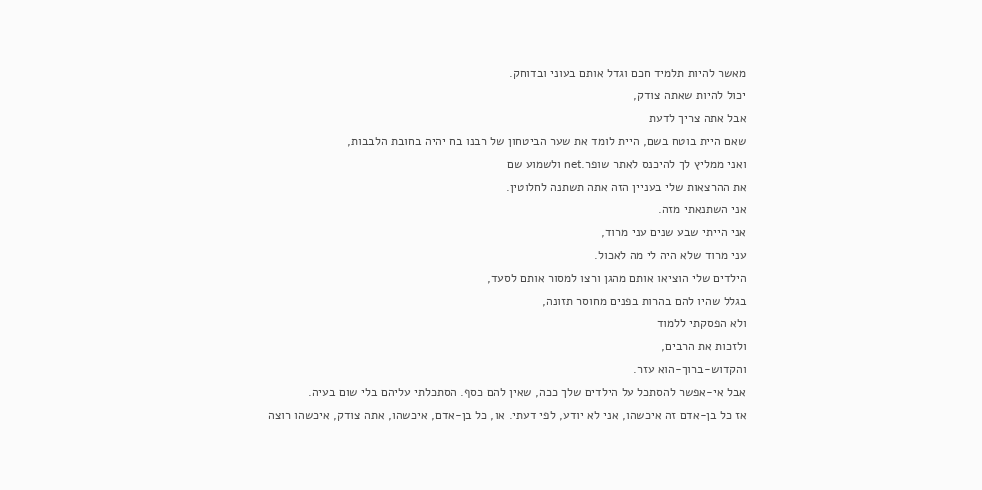מאשר להיות תלמיד חכם וגדל אותם בעוני ובדוחק.
יכול להיות שאתה צודק,
אבל אתה צריך לדעת
שאם היית בוטח בשם, היית לומד את שער הביטחון של רבנו בח יהיה בחובת הלבבות,
ואני ממליץ לך להיכנס לאתר שופר.net ולשמוע שם
את ההרצאות שלי בעניין הזה אתה תשתנה לחלוטין.
אני השתנאתי מזה.
אני הייתי שבע שנים עני מרוד,
עני מרוד שלא היה לי מה לאכול.
הילדים שלי הוציאו אותם מהגן ורצו למסור אותם לסעד,
בגלל שהיו להם בהרות בפנים מחוסר תזונה,
ולא הפסקתי ללמוד
ולזכות את הרבים,
והקדוש-ברוך-הוא עזר.
אבל אי-אפשר להסתכל על הילדים שלך ככה, שאין להם כסף. הסתכלתי עליהם בלי שום בעיה.
אז כל בן-אדם זה איכשהו, אני לא יודע, לפי דעתי. או, כל בן-אדם, איכשהו, אתה צודק, איכשהו רוצה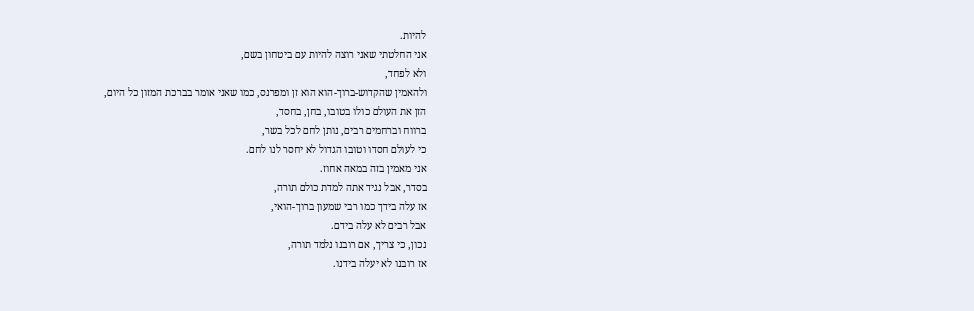להיות.
אני החלטתי שאני רוצה להיות עם ביטחון בשם,
ולא לפחד,
ולהאמין שהקדוש-ברוך-הוא הוא זן ומפרנס, כמו שאני אומר בברכת המזון כל היום,
הזן את העולם כולו בטובו, בחן, בחסד,
ברווח וברחמים רבים, נותן לחם לכל בשר,
כי לעולם חסדו וטובו הגדול לא יחסר לנו לחם.
אני מאמין בזה במאה אחוז.
בסדר, אבל נגיד אתה למדת כולם תורה,
אז עלה בידך כמו רבי שמעון ברוך-הואי,
אבל רבים לא עלה בידם.
נכון, כי צריך, אם רובנו נלמד תורה,
אז רובנו לא יעלה בידנו.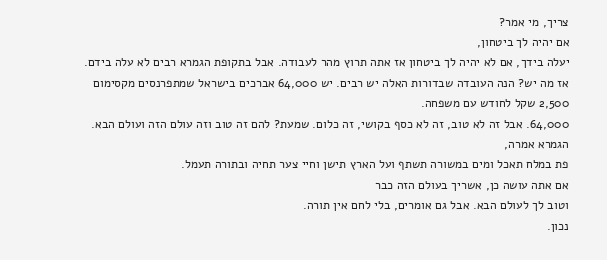צריך, מי אמר?
אם יהיה לך ביטחון,
יעלה בידך, אם לא יהיה לך ביטחון אז אתה תרוץ מהר לעבודה. אבל בתקופת הגמרא רבים לא עלה בידם. אז מה יש? הנה העובדה שבדורות האלה יש רבים. יש 64,000 אברכים בישראל שמתפרנסים מקסימום 2,500 שקל לחודש עם משפחה.
64,000. אבל זה לא טוב, זה לא כסף בקושי, זה כלום. שמעת? להם זה טוב וזה עולם הזה ועולם הבא.
הגמרא אמרה,
פת במלח תאכל ומים במשורה תשתף ועל הארץ תישן וחיי צער תחיה ובתורה תעמל.
אם אתה עושה כן, אשריך בעולם הזה כבר
וטוב לך לעולם הבא. אבל גם אומרים, בלי לחם אין תורה.
נכון.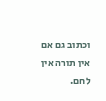וכתוב גם אם אין תורה אין לחם.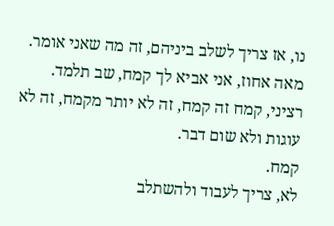נו, אז צריך לשלב ביניהם, זה מה שאני אומר. מאה אחוז, אני אביא לך קמח, שב תלמד.
רציני, קמח זה קמח, זה לא יותר מקמח, זה לא עוגות ולא שום דבר.
קמח.
לא, צריך לעבוד ולהשתלב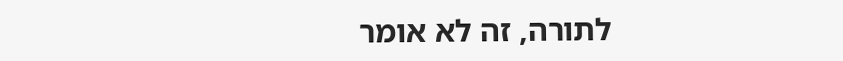לתורה, זה לא אומר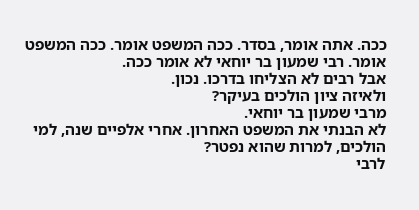ככה. אתה אומר, בסדר. ככה המשפט אומר. ככה המשפט אומר. רבי שמעון בר יוחאי לא אומר ככה.
אבל רבים לא הצליחו בדרכו. נכון.
ולאיזה ציון הולכים בעיקר?
מרבי שמעון בר יוחאי.
לא הבנתי את המשפט האחרון. אחרי אלפיים שנה, למי הולכים, למרות שהוא נפטר?
לרבי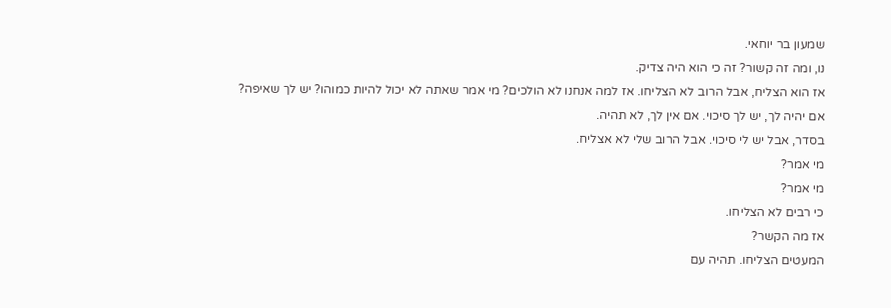שמעון בר יוחאי.
נו, ומה זה קשור? זה כי הוא היה צדיק.
אז הוא הצליח, אבל הרוב לא הצליחו. אז למה אנחנו לא הולכים? מי אמר שאתה לא יכול להיות כמוהו? יש לך שאיפה?
אם יהיה לך, יש לך סיכוי. אם אין לך, לא תהיה.
בסדר, אבל יש לי סיכוי. אבל הרוב שלי לא אצליח.
מי אמר?
מי אמר?
כי רבים לא הצליחו.
אז מה הקשר?
המעטים הצליחו. תהיה עם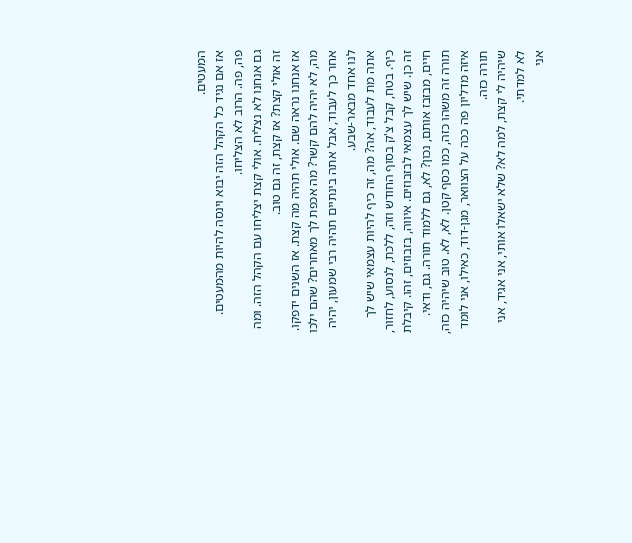המעטים.
אז אם נגיד כל הקהל הזה יבוא וינסה להיות מהמעטים.
פה, פה. הרוב לא הצליחו.
גם אנחנו לא נצליח. אולי קצת יצליחו עם הקהל הזה. ומה זה אולי קצת? אז קצת, זה גם טוב.
אז אנחנו נראה שם. אולי תהיה מה קצת. אז השנים ידפקו. מה, לא יהיה להם קשר? מה אכפת לך מאחרים? שהם ילכו אחר כך לעבוד, אבל אתה בינתיים תהיה רבי שמעון, יהיה לנו אחד מבאר-שבע.
אתה מת לעבוד, אה? מה, זה כיף להיות עצמאי שיש לך כיף. בטח, קבל צ'ק בסוף החודש וזה, ללכת, לנסוע, לחזור, זה כן. שיש לך עצמאי לבזבוזים. איווה, בזבוזים, זהו. קיבלת חיים, מבזבז אותם, נכון? לא, גם ללמוד תורה. גם, ודאי. תורה זה משהו כזה, כמו כסף קטן. לא, לא. טוב שיהיה כזה, איזה מדליון פה ככה על הצוואר, מגן-דוד, כאילו, אני לומד תורה כזה.
שיהיה לי קצת, למה לא? שלא ישאלו אותי, אני אגיד, אני לא למדתי.
אני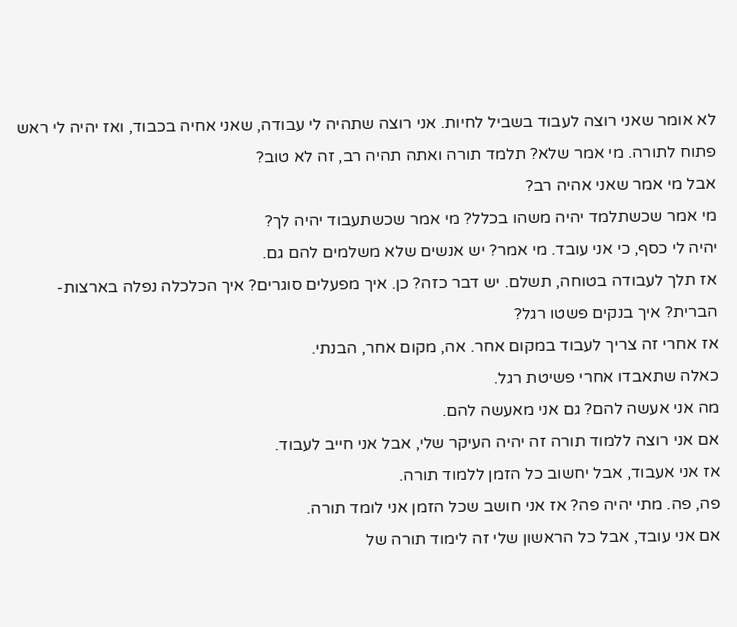לא אומר שאני רוצה לעבוד בשביל לחיות. אני רוצה שתהיה לי עבודה, שאני אחיה בכבוד, ואז יהיה לי ראש פתוח לתורה. מי אמר שלא? תלמד תורה ואתה תהיה רב, זה לא טוב?
אבל מי אמר שאני אהיה רב?
מי אמר שכשתלמד יהיה משהו בכלל? מי אמר שכשתעבוד יהיה לך?
יהיה לי כסף, כי אני עובד. מי אמר? יש אנשים שלא משלמים להם גם.
אז תלך לעבודה בטוחה, תשלם. יש דבר כזה? כן. איך מפעלים סוגרים? איך הכלכלה נפלה בארצות-הברית? איך בנקים פשטו רגל?
אז אחרי זה צריך לעבוד במקום אחר. אה, מקום אחר, הבנתי.
כאלה שתאבדו אחרי פשיטת רגל.
מה אני אעשה להם? גם אני מאעשה להם.
אם אני רוצה ללמוד תורה זה יהיה העיקר שלי, אבל אני חייב לעבוד.
אז אני אעבוד, אבל יחשוב כל הזמן ללמוד תורה.
פה, פה. מתי יהיה פה? אז אני חושב שכל הזמן אני לומד תורה.
אם אני עובד, אבל כל הראשון שלי זה לימוד תורה של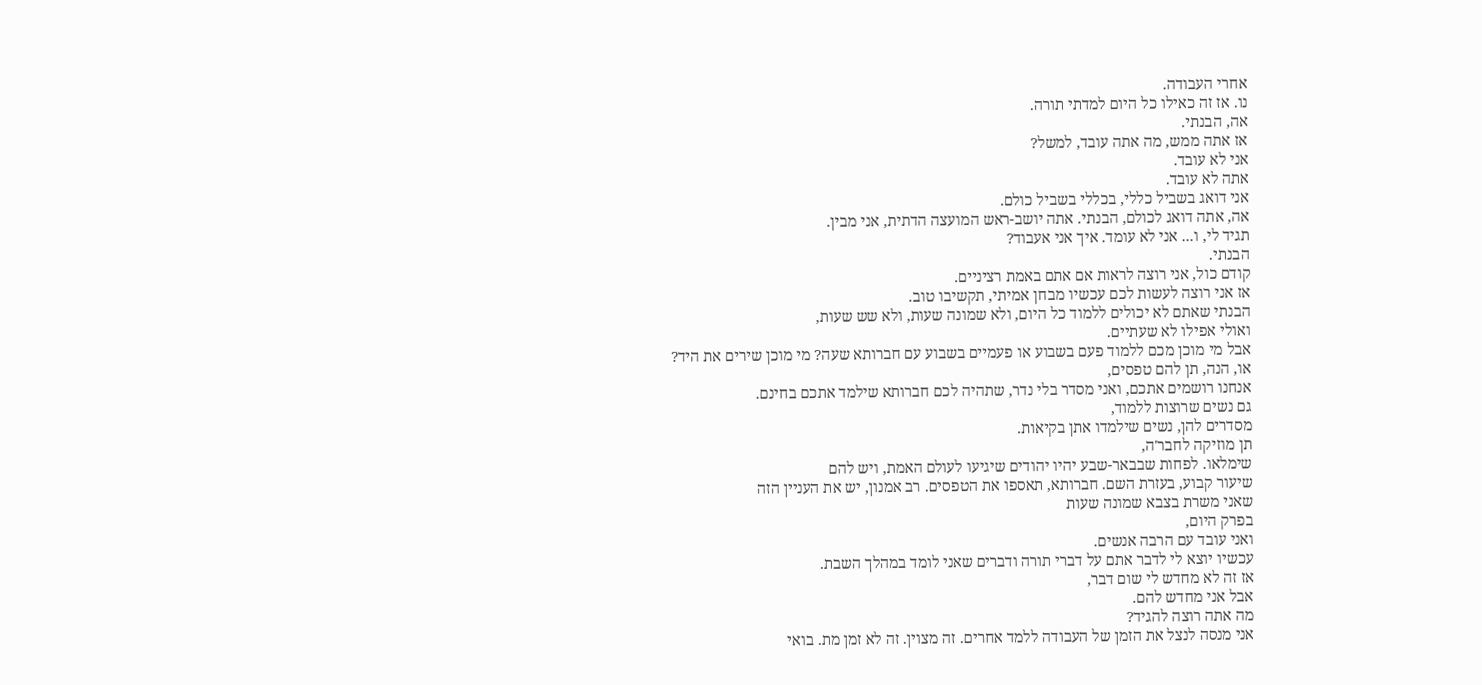אחרי העבודה.
נו. אז זה כאילו כל היום למדתי תורה.
אה, הבנתי.
אז אתה ממש, מה אתה עובד, למשל?
אני לא עובד.
אתה לא עובד.
אני דואג בשביל כללי, בכללי בשביל כולם.
אה, אתה דואג לכולם, הבנתי. אתה יושב-ראש המועצה הדתית, אני מבין.
תגיד לי, ו... אני לא עומד. איך אני אעבוד?
הבנתי.
קודם כול, אני רוצה לראות אם אתם באמת רציניים.
אז אני רוצה לעשות לכם עכשיו מבחן אמיתי, תקשיבו טוב.
הבנתי שאתם לא יכולים ללמוד כל היום, ולא שמונה שעות, ולא שש שעות,
ואולי אפילו לא שעתיים.
אבל מי מוכן מכם ללמוד פעם בשבוע או פעמיים בשבוע עם חברותא שעה? מי מוכן שירים את היד?
או, הנה, תן להם טפסים,
אנחנו רושמים אתכם, ואני מסדר בלי נדר, שתהיה לכם חברותא שילמד אתכם בחינם.
גם נשים שרוצות ללמוד,
מסדרים להן, נשים שילמדו אתן בקיאות.
תן מוזיקה לחבר'ה,
שימלאו. לפחות שבבאר-שבע יהיו יהודים שיגיעו לעולם האמת, ויש להם
שיעור קבוע, בעזרת השם. חברותא, תאספו את הטפסים. רב אמנון, יש את העניין הזה
שאני משרת בצבא שמונה שעות
בפרק היום,
ואני עובד עם הרבה אנשים.
עכשיו יוצא לי לדבר אתם על דברי תורה ודברים שאני לומד במהלך השבת.
אז זה לא מחדש לי שום דבר,
אבל אני מחדש להם.
מה אתה רוצה להגיד?
אני מנסה לנצל את הזמן של העבודה ללמד אחרים. זה מצוין. זה לא זמן מת. בואי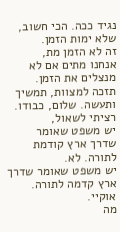נגיד ככה. הכי חשוב, שלא ימות הזמן.
זה לא הזמן מת,
אנחנו מתים אם לא מנצלים את הזמן.
תזכה למצוות, תמשיך ותעשה. שלום, כבודו.
רציתי לשאול,
יש משפט שאומר
שדרך ארץ קודמת לתורה. לא.
יש משפט שאומר שדרך ארץ קדמה לתורה.
אוקיי.
מה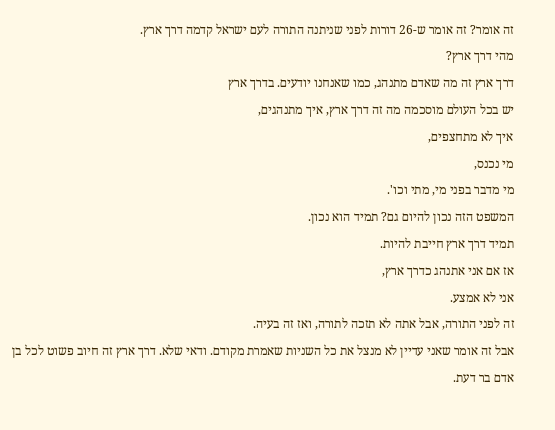זה אומר? זה אומר ש-26 דורות לפני שניתנה התורה לעם ישראל קדמה דרך ארץ.
מהי דרך ארץ?
דרך ארץ זה מה שאדם מתנהג, כמו שאנחנו יודעים. בדרך ארץ
יש בכל העולם מוסכמה מה זה דרך ארץ, איך מתנהגים,
איך לא מתחצפים,
מי נכנס,
מי מדבר בפני מי, מתי וכו'.
המשפט הזה נכון להיום גם? תמיד הוא נכון.
תמיד דרך ארץ חייבת להיות.
אז אם אני אתנהג כדרך ארץ,
אני לא אמצע.
זה לפני התורה, אבל אתה לא תזכה לתורה, ואז זה בעיה.
אבל זה אומר שאני עדיין לא מנצל את כל השניות שאמרת מקודם. ודאי שלא. דרך ארץ זה חיוב פשוט לכל בן אדם בר דעת.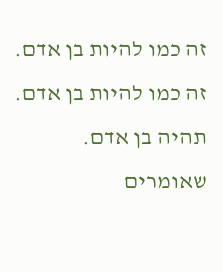זה כמו להיות בן אדם. זה כמו להיות בן אדם. תהיה בן אדם. שאומרים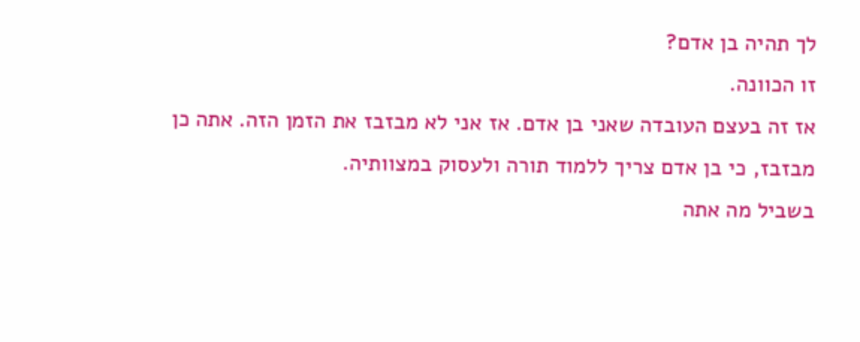לך תהיה בן אדם?
זו הכוונה.
אז זה בעצם העובדה שאני בן אדם. אז אני לא מבזבז את הזמן הזה. אתה כן מבזבז, כי בן אדם צריך ללמוד תורה ולעסוק במצוותיה.
בשביל מה אתה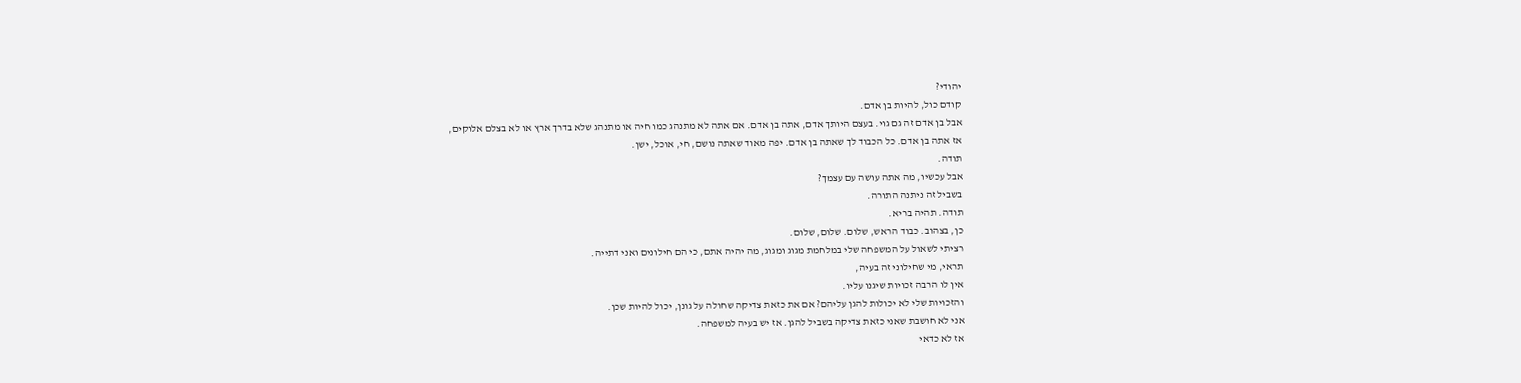יהודי?
קודם כול, להיות בן אדם.
אבל בן אדם זה גם גוי. בעצם היותך אדם, אתה בן אדם. אם אתה לא מתנהג כמו חיה או מתנהג שלא בדרך ארץ או לא בצלם אלוקים,
אז אתה בן אדם. כל הכבוד לך שאתה בן אדם. יפה מאוד שאתה נושם, חי, אוכל, ישן.
תודה.
אבל עכשיו, מה אתה עושה עם עצמך?
בשביל זה ניתנה התורה.
תודה. תהיה בריא.
כן, בצהוב. כבוד הראש, שלום. שלום, שלום.
רציתי לשאול על המשפחה שלי במלחמת מגוג ומגוג, מה יהיה אתם, כי הם חילונים ואני דתייה.
תראי, מי שחילוני זה בעיה,
אין לו הרבה זכויות שיגנו עליו.
והזכויות שלי לא יכולות להגן עליהם? אם את כזאת צדיקה שחולה על גונן, יכול להיות שכן.
אני לא חושבת שאני כזאת צדיקה בשביל להגן. אז יש בעיה למשפחה.
אז לא כדאי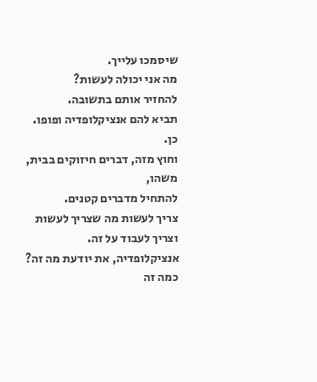שיסמכו עלייך.
מה אני יכולה לעשות?
להחזיר אותם בתשובה.
תביא להם אנציקלופדיה ופופו.
כן.
וחוץ מזה, דברים חיזוקים בבית, משהו,
להתחיל מדברים קטנים.
צריך לעשות מה שצריך לעשות וצריך לעבוד על זה.
אנציקלופדיה, את יודעת מה זה?
כמה זה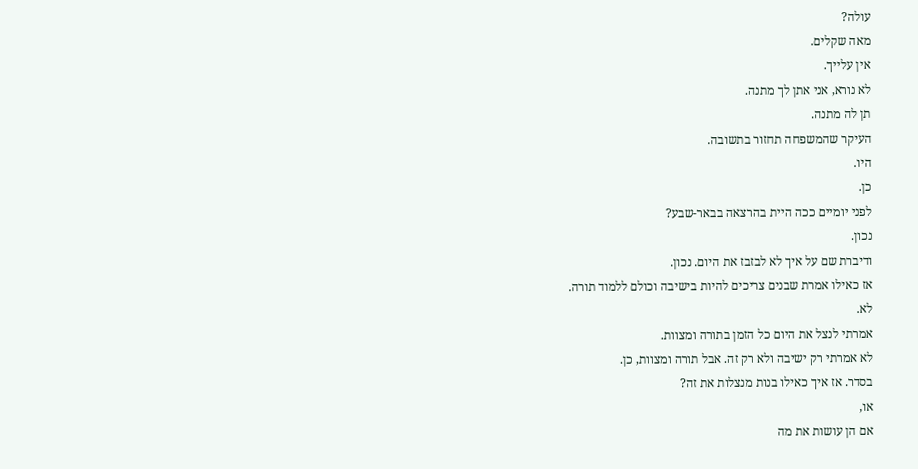עולה?
מאה שקלים.
אין עלייך.
לא נורא, אני אתן לך מתנה.
תן לה מתנה.
העיקר שהמשפחה תחזור בתשובה.
היו.
כן.
לפני יומיים ככה היית בהרצאה בבאר-שבע?
נכון.
ודיברת שם על איך לא לבזבז את היום. נכון.
אז כאילו אמרת שבנים צריכים להיות בישיבה וכולם ללמוד תורה.
לא.
אמרתי לנצל את היום כל הזמן בתורה ומצוות.
לא אמרתי רק ישיבה ולא רק זה. אבל תורה ומצוות, כן.
בסדר. אז איך כאילו בנות מנצלות את זה?
או,
אם הן עושות את מה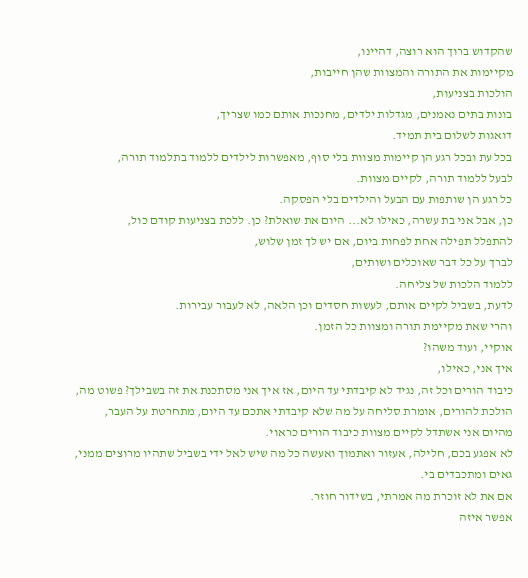שהקדוש ברוך הוא רוצה, דהיינו,
מקיימות את התורה והמצוות שהן חייבות,
הולכות בצניעות,
בונות בתים נאמנים, מגדלות ילדים, מחנכות אותם כמו שצריך,
דואגות לשלום בית תמיד.
בכל עת ובכל רגע הן קיימות מצוות בלי סוף, מאפשרות לילדים ללמוד בתלמוד תורה,
לבעל ללמוד תורה, לקיים מצוות.
כל רגע הן שותפות עם הבעל והילדים בלי הפסקה.
כן, אבל אני בת עשרה, כאילו לא... היום את שואלת? כן. ללכת בצניעות קודם כול,
להתפלל תפילה אחת לפחות ביום, אם יש לך זמן שלוש,
לברך על כל דבר שאוכלים ושותים,
ללמוד הלכות של צליחה.
לדעת, בשביל לקיים אותם, לעשות חסדים וכן הלאה, לא לעבור עבירות.
והרי שאת מקיימת תורה ומצוות כל הזמן.
אוקיי, ועוד משהו?
איך אני, כאילו,
כיבוד הורים וכל זה, נגיד לא קיבדתי עד היום, אז איך אני מסתכנת את זה בשבילך? פשוט מה, הולכת להורים, אומרת סליחה על מה שלא קיבדתי אתכם עד היום, מתחרטת על העבר,
מהיום אני אשתדל לקיים מצוות כיבוד הורים כראוי.
לא אפגע בכם, חלילה, אעזור ואתמוך ואעשה כל מה שיש לאל ידי בשביל שתהיו מרוצים ממני,
גאים ומתכבדים בי.
אם את לא זוכרת מה אמרתי, בשידור חוזר.
אפשר איזה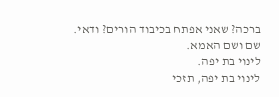ברכה? שאני אפתח בכיבוד הורים? ודאי.
שם ושם האמא.
לינוי בת יפה.
לינוי בת יפה, תזכי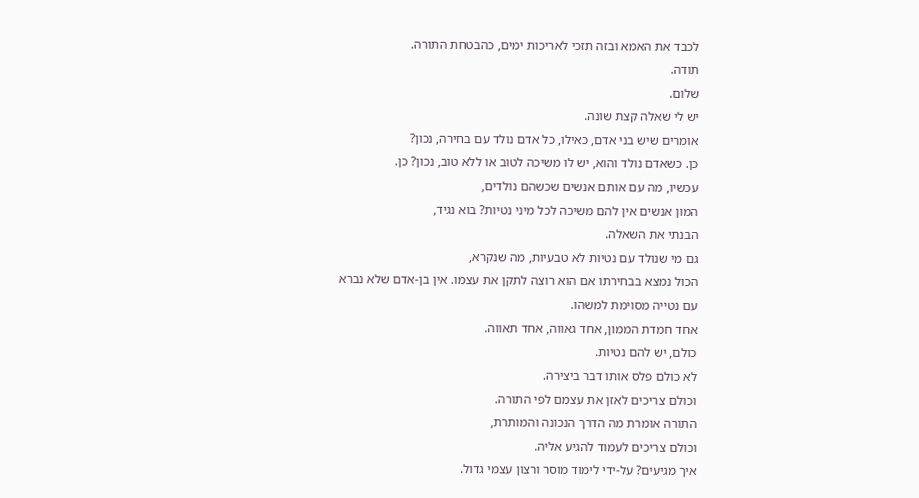לכבד את האמא ובזה תזכי לאריכות ימים, כהבטחת התורה.
תודה.
שלום.
יש לי שאלה קצת שונה.
אומרים שיש בני אדם, כאילו, כל אדם נולד עם בחירה, נכון?
כן. כשאדם נולד והוא, יש לו משיכה לטוב או ללא טוב, נכון? כן.
עכשיו, מה עם אותם אנשים שכשהם נולדים,
המון אנשים אין להם משיכה לכל מיני נטיות? בוא נגיד,
הבנתי את השאלה.
גם מי שנולד עם נטיות לא טבעיות, מה שנקרא,
הכול נמצא בבחירתו אם הוא רוצה לתקן את עצמו. אין בן-אדם שלא נברא עם נטייה מסוימת למשהו.
אחד חמדת הממון, אחד גאווה, אחד תאווה.
כולם, יש להם נטיות.
לא כולם פלס אותו דבר ביצירה.
וכולם צריכים לאזן את עצמם לפי התורה.
התורה אומרת מה הדרך הנכונה והמותרת,
וכולם צריכים לעמוד להגיע אליה.
איך מגיעים? על-ידי לימוד מוסר ורצון עצמי גדול.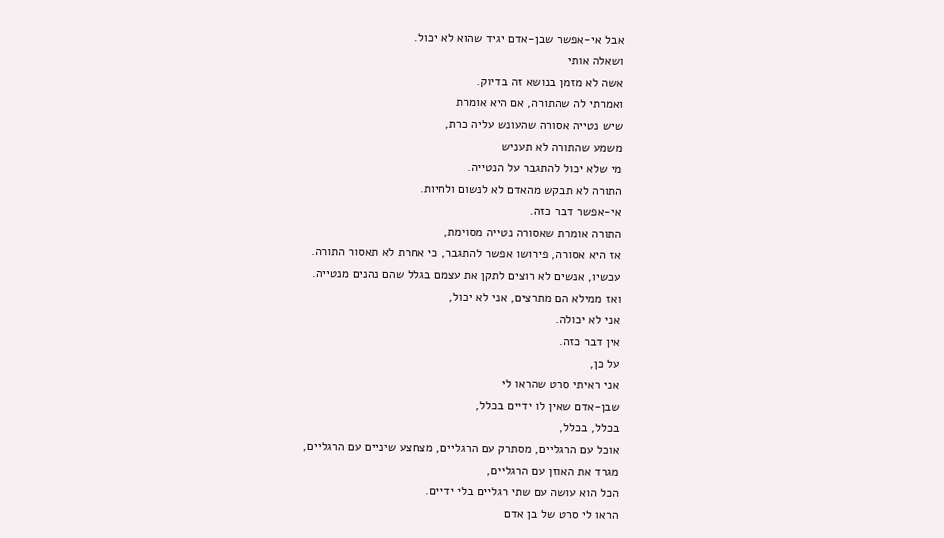אבל אי-אפשר שבן-אדם יגיד שהוא לא יכול.
ושאלה אותי
אשה לא מזמן בנושא זה בדיוק.
ואמרתי לה שהתורה, אם היא אומרת
שיש נטייה אסורה שהעונש עליה כרת,
משמע שהתורה לא תעניש
מי שלא יכול להתגבר על הנטייה.
התורה לא תבקש מהאדם לא לנשום ולחיות.
אי-אפשר דבר כזה.
התורה אומרת שאסורה נטייה מסוימת,
אז היא אסורה, פירושו אפשר להתגבר, כי אחרת לא תאסור התורה.
עכשיו, אנשים לא רוצים לתקן את עצמם בגלל שהם נהנים מנטייה.
ואז ממילא הם מתרצים, אני לא יכול,
אני לא יכולה.
אין דבר כזה.
על כן,
אני ראיתי סרט שהראו לי
שבן-אדם שאין לו ידיים בכלל,
בכלל, בכלל,
אוכל עם הרגליים, מסתרק עם הרגליים, מצחצע שיניים עם הרגליים,
מגרד את האוזן עם הרגליים,
הכל הוא עושה עם שתי רגליים בלי ידיים.
הראו לי סרט של בן אדם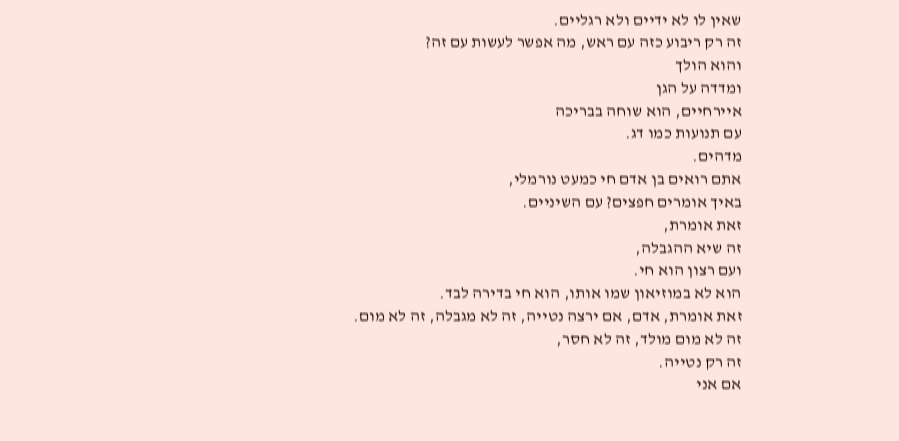שאין לו לא ידיים ולא רגליים.
זה רק ריבוע כזה עם ראש, מה אפשר לעשות עם זה?
והוא הולך
ומדדה על הגן
איירחיים, הוא שוחה בבריכה
עם תנועות כמו דג.
מדהים.
אתם רואים בן אדם חי כמעט נורמלי,
באיך אומרים חפצים? עם השיניים.
זאת אומרת,
זה שיא ההגבלה,
ועם רצון הוא חי.
הוא לא במוזיאון שמו אותו, הוא חי בדירה לבד.
זאת אומרת, אדם, אם ירצה נטייה, זה לא מגבלה, זה לא מום.
זה לא מום מולד, זה לא חסר,
זה רק נטייה.
אם אני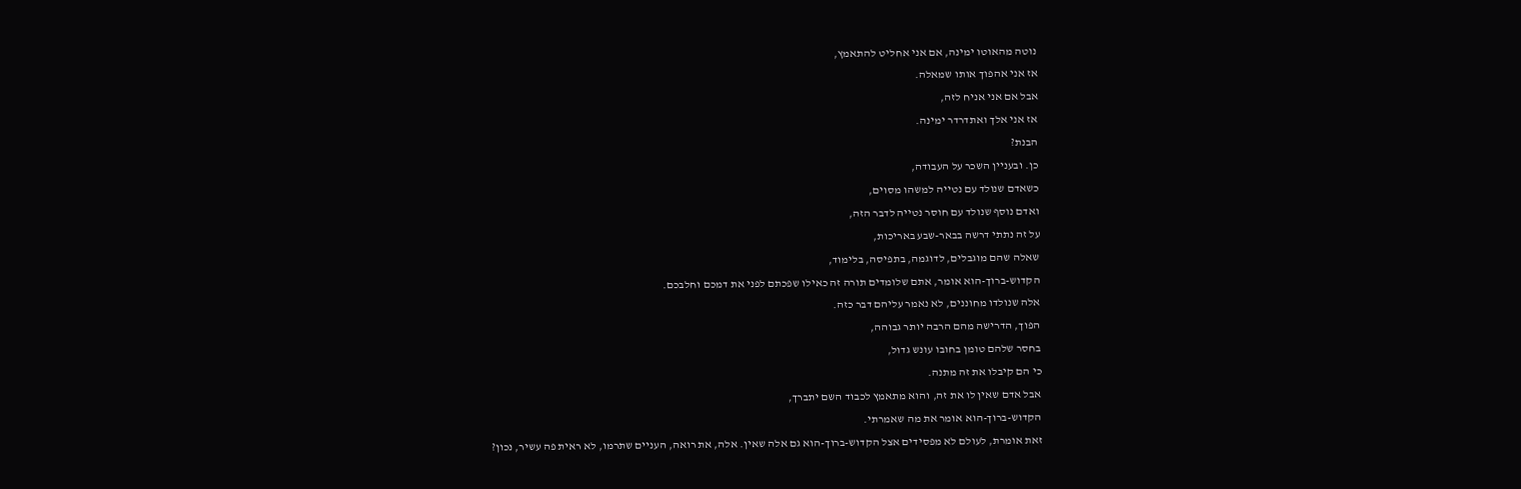נוטה מהאוטו ימינה, אם אני אחליט להתאמץ,
אז אני אהפוך אותו שמאלה.
אבל אם אני אניח לזה,
אז אני אלך ואתדרדר ימינה.
הבנת?
כן. ובעניין השכר על העבודה,
כשאדם שנולד עם נטייה למשהו מסוים,
ואדם נוסף שנולד עם חוסר נטייה לדבר הזה,
על זה נתתי דרשה בבאר-שבע באריכות,
שאלה שהם מוגבלים, לדוגמה, בתפיסה, בלימוד,
הקדוש-ברוך-הוא אומר, אתם שלומדים תורה זה כאילו שפכתם לפני את דמכם וחלבכם.
אלה שנולדו מחוננים, לא נאמר עליהם דבר כזה.
הפוך, הדרישה מהם הרבה יותר גבוהה,
בחסר שלהם טומן בחובו עונש גדול,
כי הם קיבלו את זה מתנה.
אבל אדם שאין לו את זה, והוא מתאמץ לכבוד השם יתברך,
הקדוש-ברוך-הוא אומר את מה שאמרתי.
זאת אומרת, לעולם לא מפסידים אצל הקדוש-ברוך-הוא גם אלה שאין. אלה, את רואה, העניים שתרמו, לא ראית פה עשיר, נכון?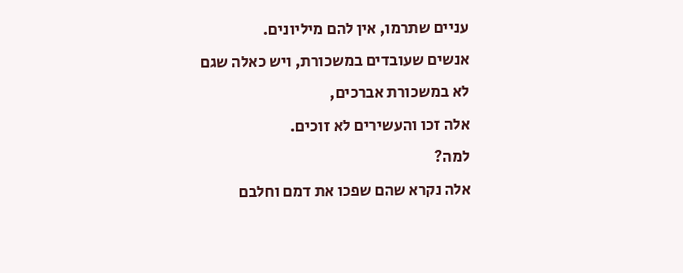עניים שתרמו, אין להם מיליונים.
אנשים שעובדים במשכורת, ויש כאלה שגם לא במשכורת אברכים,
אלה זכו והעשירים לא זוכים.
למה?
אלה נקרא שהם שפכו את דמם וחלבם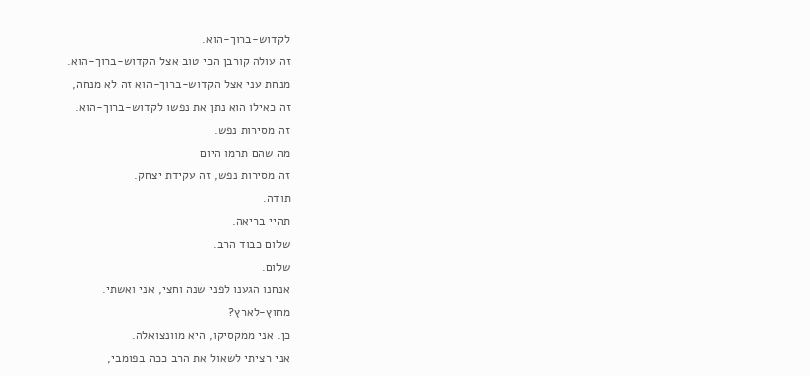לקדוש-ברוך-הוא.
זה עולה קורבן הכי טוב אצל הקדוש-ברוך-הוא.
מנחת עני אצל הקדוש-ברוך-הוא זה לא מנחה,
זה כאילו הוא נתן את נפשו לקדוש-ברוך-הוא.
זה מסירות נפש.
מה שהם תרמו היום
זה מסירות נפש, זה עקידת יצחק.
תודה.
תהיי בריאה.
שלום כבוד הרב.
שלום.
אנחנו הגענו לפני שנה וחצי, אני ואשתי.
מחוץ-לארץ?
כן. אני ממקסיקו, היא מוונצואלה.
אני רציתי לשאול את הרב ככה בפומבי,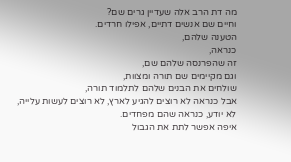מה דת הרב אלה שעדיין גרים שם?
וחיים שם אנשים דתיים, אפילו חרדים.
הטענה שלהם,
כנראה,
זה שהפרנסה שלהם שם,
וגם מקיימים שם תורה ומצוות,
שולחים את הבנים שלהם לתלמוד תורה,
אבל כנראה לא רוצים להגיע לארץ, לא רוצים לעשות עלייה,
לא יודע, כנראה שהם מפחדים.
איפה אפשר לתת את הגבול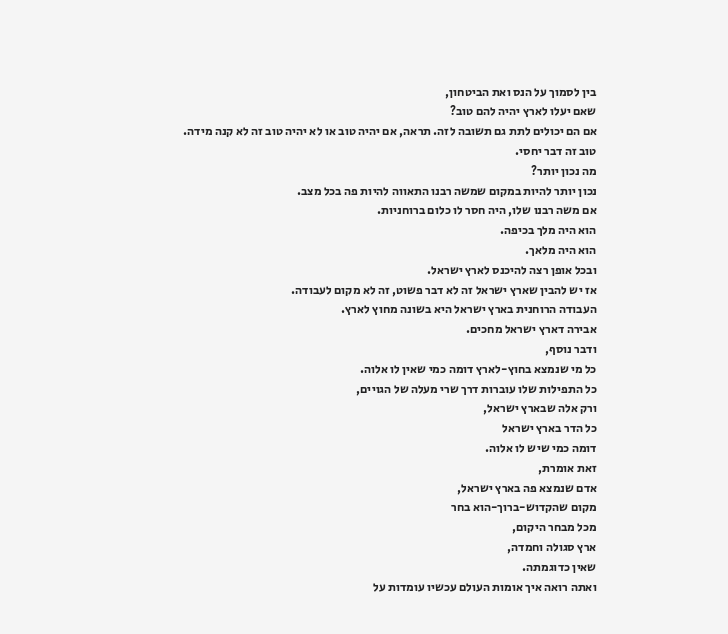בין לסמוך על הנס ואת הביטחון,
שאם יעלו לארץ יהיה להם טוב?
אם הם יכולים לתת גם תשובה לזה. תראה, אם יהיה טוב או לא יהיה טוב זה לא קנה מידה.
טוב זה דבר יחסי.
מה נכון יותר?
נכון יותר להיות במקום שמשה רבנו התאווה להיות פה בכל מצב.
אם משה רבנו שלו, היה חסר לו כלום ברוחניות.
הוא היה מלך בכיפה.
הוא היה מלאך.
ובכל אופן רצה להיכנס לארץ ישראל.
אז יש להבין שארץ ישראל זה לא דבר פשוט, זה לא מקום לעבודה.
העבודה הרוחנית בארץ ישראל היא בשונה מחוץ לארץ.
אבירה דארץ ישראל מחכים.
ודבר נוסף,
כל מי שנמצא בחוץ-לארץ דומה כמי שאין לו אלוה.
כל התפילות שלו עוברות דרך שרי מעלה של הגויים,
ורק אלה שבארץ ישראל,
כל הדר בארץ ישראל
דומה כמי שיש לו אלוה.
זאת אומרת,
אדם שנמצא פה בארץ ישראל,
מקום שהקדוש-ברוך-הוא בחר
מכל מבחר היקום,
ארץ סגולה וחמדה,
שאין כדוגמתה.
ואתה רואה איך אומות העולם עכשיו עומדות על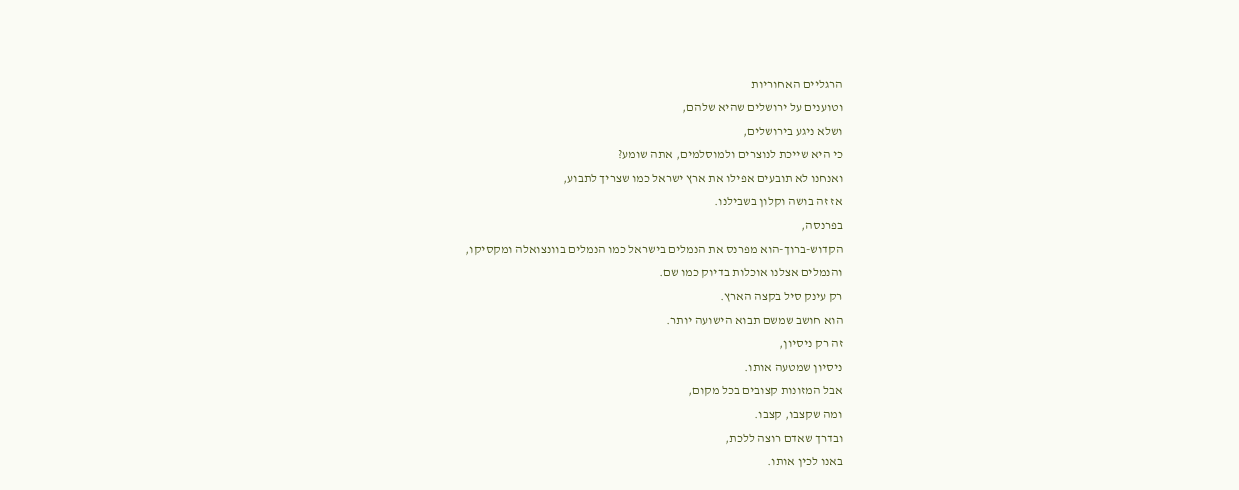הרגליים האחוריות
וטוענים על ירושלים שהיא שלהם,
ושלא ניגע בירושלים,
כי היא שייכת לנוצרים ולמוסלמים, אתה שומע?
ואנחנו לא תובעים אפילו את ארץ ישראל כמו שצריך לתבוע,
אז זה בושה וקלון בשבילנו.
בפרנסה,
הקדוש-ברוך-הוא מפרנס את הנמלים בישראל כמו הנמלים בוונצואלה ומקסיקו,
והנמלים אצלנו אוכלות בדיוק כמו שם.
רק עינק סיל בקצה הארץ.
הוא חושב שמשם תבוא הישועה יותר.
זה רק ניסיון,
ניסיון שמטעה אותו.
אבל המזונות קצובים בכל מקום,
ומה שקצבו, קצבו.
ובדרך שאדם רוצה ללכת,
באנו לכין אותו.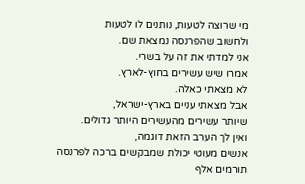מי שרוצה לטעות, נותנים לו לטעות
ולחשוב שהפרנסה נמצאת שם.
אני למדתי את זה על בשרי.
אמרו שיש עשירים בחוץ-לארץ.
לא מצאתי כאלה.
אבל מצאתי עניים בארץ-ישראל,
שיותר עשירים מהעשירים היותר גדולים.
ואין לך הערב הזאת דוגמה,
אנשים מעוטי יכולת שמבקשים ברכה לפרנסה
תורמים אלף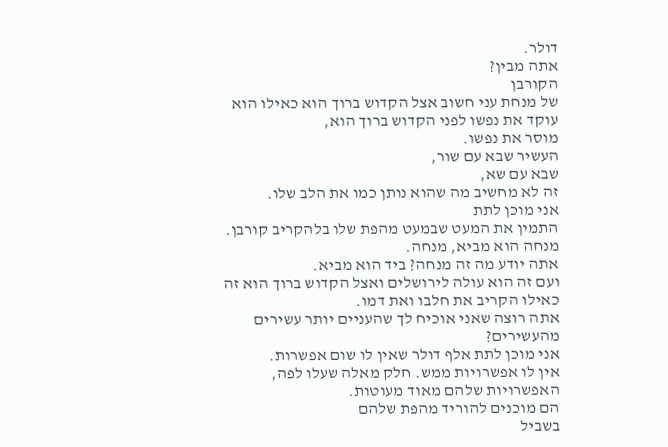דולר.
אתה מבין?
הקורבן
של מנחת עני חשוב אצל הקדוש ברוך הוא כאילו הוא עוקד את נפשו לפני הקדוש ברוך הוא,
מוסר את נפשו.
העשיר שבא עם שור,
שבא עם שא,
זה לא מחשיב מה שהוא נותן כמו את הלב שלו.
אני מוכן לתת
התמין את המעט שבמעט מהפת שלו בלהקריב קורבן.
מנחה הוא מביא, מנחה.
אתה יודע מה זה מנחה? ביד הוא מביא.
ועם זה הוא עולה לירושלים ואצל הקדוש ברוך הוא זה כאילו הקריב את חלבו ואת דמו.
אתה רוצה שאני אוכיח לך שהעניים יותר עשירים מהעשירים?
אני מוכן לתת אלף דולר שאין לו שום אפשרות.
אין לו אפשרויות ממש. חלק מאלה שעלו לפה,
האפשרויות שלהם מאוד מעוטות.
הם מוכנים להוריד מהפת שלהם
בשביל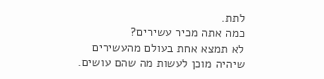לתת.
כמה אתה מכיר עשירים?
לא תמצא אחת בעולם מהעשירים שיהיה מוכן לעשות מה שהם עושים.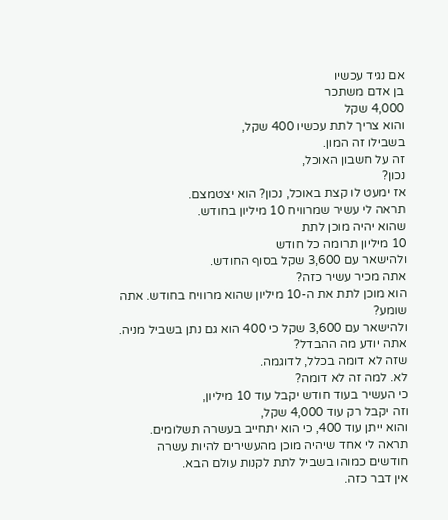אם נגיד עכשיו
בן אדם משתכר
4,000 שקל
והוא צריך לתת עכשיו 400 שקל,
בשבילו זה המון.
זה על חשבון האוכל,
נכון?
אז ימעט לו קצת באוכל, נכון? הוא יצטמצם.
תראה לי עשיר שמרוויח 10 מיליון בחודש.
שהוא יהיה מוכן לתת
10 מיליון תרומה כל חודש
ולהישאר עם 3,600 שקל בסוף החודש.
אתה מכיר עשיר כזה?
הוא מוכן לתת את ה-10 מיליון שהוא מרוויח בחודש. אתה שומע?
ולהישאר עם 3,600 שקל כי 400 הוא גם נתן בשביל מניה.
אתה יודע מה ההבדל?
שזה לא דומה בכלל, לדוגמה.
לא. למה זה לא דומה?
כי העשיר בעוד חודש יקבל עוד 10 מיליון,
וזה יקבל רק עוד 4,000 שקל,
והוא ייתן עוד 400, כי הוא יתחייב בעשרה תשלומים.
תראה לי אחד שיהיה מוכן מהעשירים להיות עשרה חודשים כמוהו בשביל לתת לקנות עולם הבא.
אין דבר כזה.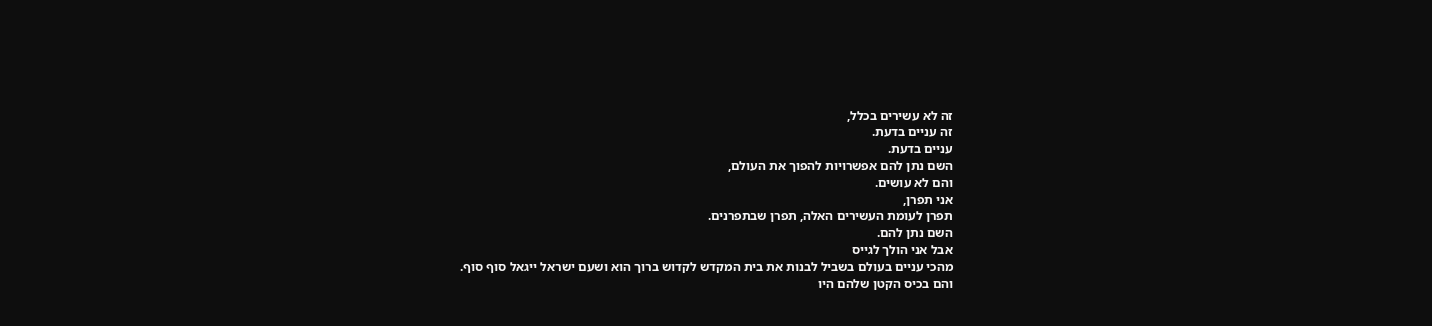זה לא עשירים בכלל,
זה עניים בדעת.
עניים בדעת.
השם נתן להם אפשרויות להפוך את העולם,
והם לא עושים.
אני תפרן,
תפרן לעומת העשירים האלה, תפרן שבתפרנים.
השם נתן להם.
אבל אני הולך לגייס
מהכי עניים בעולם בשביל לבנות את בית המקדש לקדוש ברוך הוא ושעם ישראל ייגאל סוף סוף.
והם בכיס הקטן שלהם היו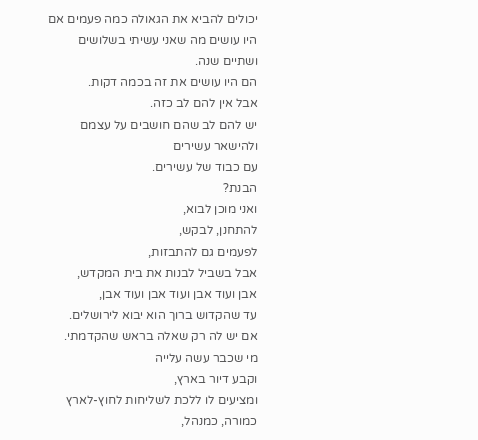יכולים להביא את הגאולה כמה פעמים אם היו עושים מה שאני עשיתי בשלושים ושתיים שנה.
הם היו עושים את זה בכמה דקות.
אבל אין להם לב כזה.
יש להם לב שהם חושבים על עצמם
ולהישאר עשירים
עם כבוד של עשירים.
הבנת?
ואני מוכן לבוא,
להתחנן, לבקש,
לפעמים גם להתבזות,
אבל בשביל לבנות את בית המקדש,
אבן ועוד אבן ועוד אבן ועוד אבן,
עד שהקדוש ברוך הוא יבוא לירושלים.
אם יש לה רק שאלה בראש שהקדמתי.
מי שכבר עשה עלייה
וקבע דיור בארץ,
ומציעים לו ללכת לשליחות לחוץ-לארץ כמורה, כמנהל,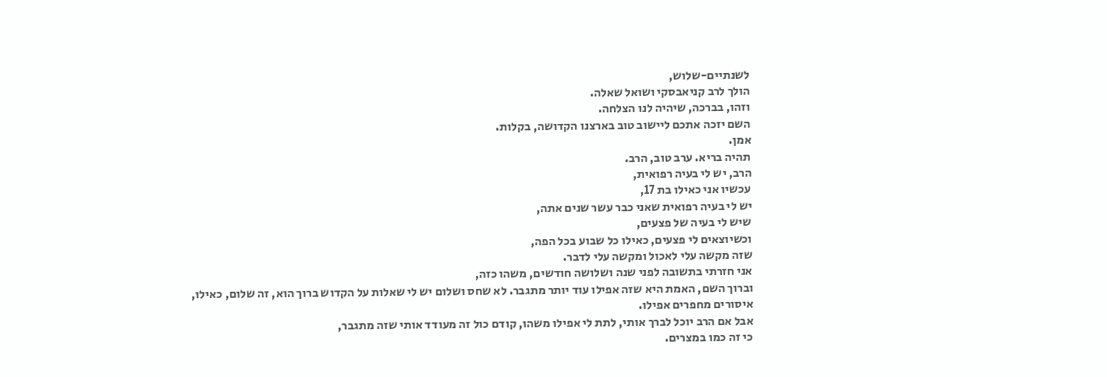לשנתיים-שלוש,
הולך לרב קניאבסקי ושואל שאלה.
וזהו, בברכה, שיהיה לנו הצלחה.
השם יזכה אתכם ליישוב טוב בארצנו הקדושה, בקלות.
אמן.
תהיה בריא. ערב טוב, הרב.
הרב, יש לי בעיה רפואית,
עכשיו אני כאילו בת 17,
יש לי בעיה רפואית שאני כבר עשר שנים אתה,
שיש לי בעיה של פצעים,
וכשיוצאים לי פצעים, כאילו כל שבוע בכל הפה,
שזה מקשה עלי לאכול ומקשה עלי לדבר.
אני חזרתי בתשובה לפני שנה ושלושה חודשים, משהו כזה,
וברוך השם, האמת היא שזה אפילו עוד יותר מתגבר. לא שחס ושלום יש לי שאלות על הקדוש ברוך הוא, זה שלום, כאילו, איסורים מחפרים אפילו.
אבל אם הרב יוכל לברך אותי, לתת לי אפילו משהו, קודם כול זה מעודד אותי שזה מתגבר,
כי זה כמו במצרים.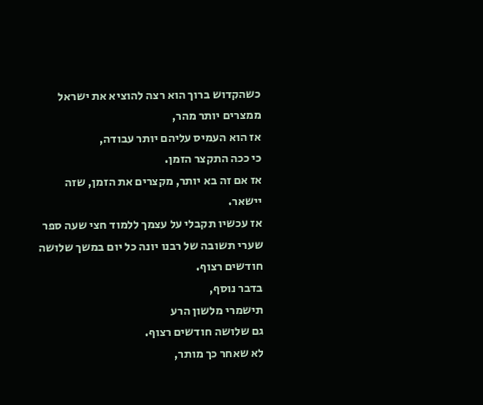כשהקדוש ברוך הוא רצה להוציא את ישראל ממצרים יותר מהר,
אז הוא העמיס עליהם יותר עבודה,
כי ככה התקצר הזמן.
אז אם זה בא יותר, מקצרים את הזמן, שזה יישאר.
אז עכשיו תקבלי על עצמך ללמוד חצי שעה ספר שערי תשובה של רבנו יונה כל יום במשך שלושה חודשים רצוף.
בדבר נוסף,
תישמרי מלשון הרע
גם שלושה חודשים רצוף.
לא שאחר כך מותר,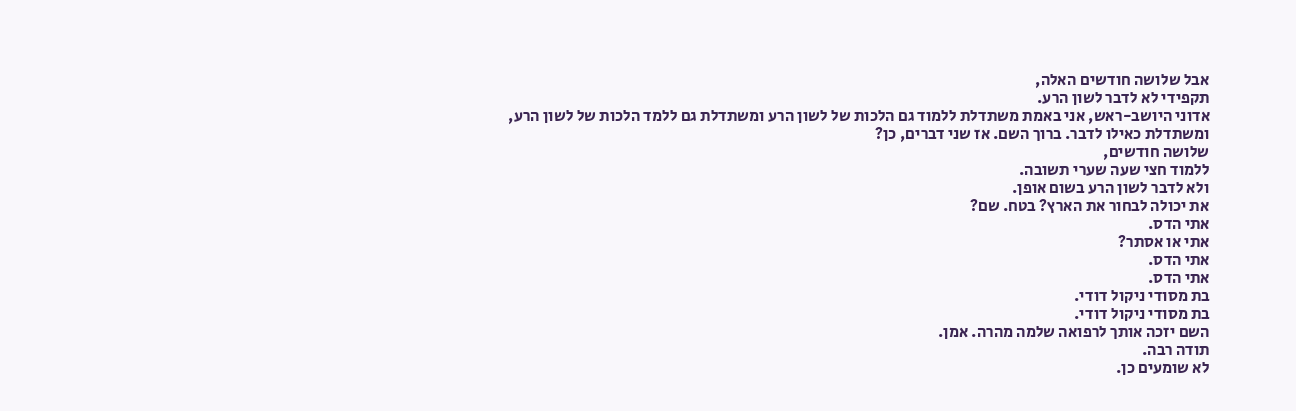אבל שלושה חודשים האלה,
תקפידי לא לדבר לשון הרע.
אדוני היושב-ראש, אני באמת משתדלת ללמוד גם הלכות של לשון הרע ומשתדלת גם ללמד הלכות של לשון הרע, ומשתדלת כאילו לדבר. ברוך השם. אז שני דברים, כן?
שלושה חודשים,
ללמוד חצי שעה שערי תשובה.
ולא לדבר לשון הרע בשום אופן.
את יכולה לבחור את הארץ? בטח. שם?
אתי הדס.
אתי או אסתר?
אתי הדס.
אתי הדס.
בת מסודי ניקול דודי.
בת מסודי ניקול דודי.
השם יזכה אותך לרפואה שלמה מהרה. אמן.
תודה רבה.
לא שומעים כן.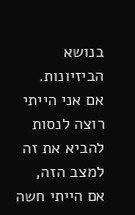בנושא הביזיונות.
אם אני הייתי רוצה לנסות להביא את זה למצב הזה,
אם הייתי חשה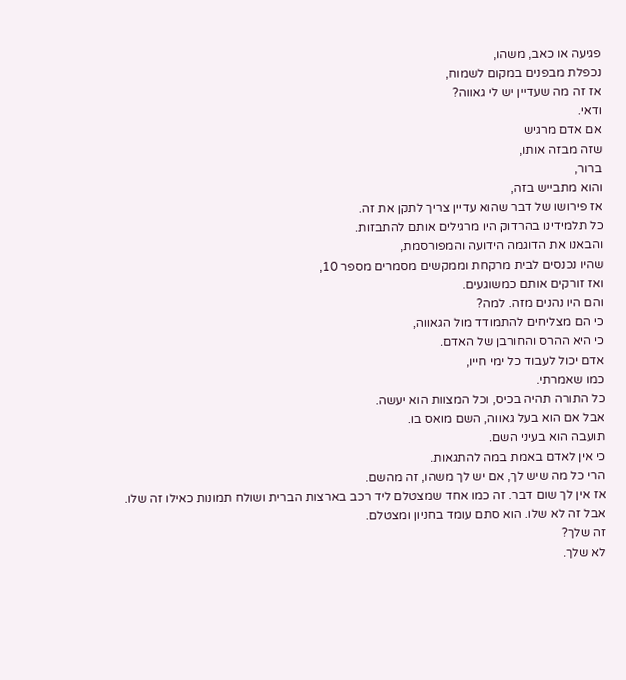פגיעה או כאב, משהו,
נכפלת מבפנים במקום לשמוח,
אז זה מה שעדיין יש לי גאווה?
ודאי.
אם אדם מרגיש
שזה מבזה אותו,
ברור,
והוא מתבייש בזה,
אז פירושו של דבר שהוא עדיין צריך לתקן את זה.
כל תלמידינו בהרדוק היו מרגילים אותם להתבזות.
והבאנו את הדוגמה הידועה והמפורסמת,
שהיו נכנסים לבית מרקחת וממקשים מסמרים מספר 10,
ואז זורקים אותם כמשוגעים.
והם היו נהנים מזה. למה?
כי הם מצליחים להתמודד מול הגאווה,
כי היא ההרס והחורבן של האדם.
אדם יכול לעבוד כל ימי חייו,
כמו שאמרתי.
כל התורה תהיה בכיס, וכל המצוות הוא יעשה.
אבל אם הוא בעל גאווה, השם מואס בו.
תועבה הוא בעיני השם.
כי אין לאדם באמת במה להתגאות.
הרי כל מה שיש לך, אם יש לך משהו, זה מהשם.
אז אין לך שום דבר. זה כמו אחד שמצטלם ליד רכב בארצות הברית ושולח תמונות כאילו זה שלו.
אבל זה לא שלו. הוא סתם עומד בחניון ומצטלם.
זה שלך?
לא שלך.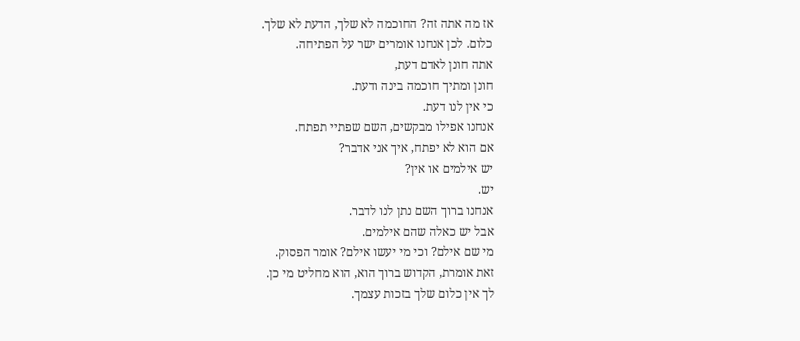אז מה אתה זה? החוכמה לא שלך, הדעת לא שלך.
כלום. לכן אנחנו אומרים ישר על הפתיחה.
אתה חונן לאדם דעת,
חונן ומתיך חוכמה בינה ודעת.
כי אין לנו דעת.
אנחנו אפילו מבקשים, השם שפתיי תפתח.
אם הוא לא יפתח, איך אני אדבר?
יש אילמים או אין?
יש.
אנחנו ברוך השם נתן לנו לדבר.
אבל יש כאלה שהם אילמים.
מי שם אילם? וכי מי יעשו אילם? אומר הפסוק.
זאת אומרת, הקדוש ברוך הוא, הוא מחליט מי כן.
לך אין כלום שלך בזכות עצמך.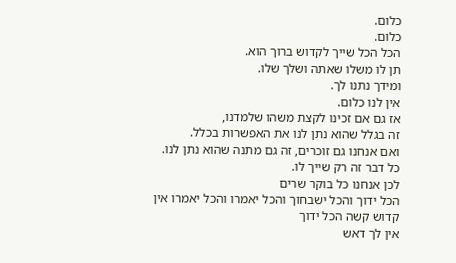כלום.
כלום.
הכל הכל שייך לקדוש ברוך הוא.
תן לו משלו שאתה ושלך שלו.
ומידך נתנו לך.
אין לנו כלום.
אז גם אם זכינו לקצת משהו שלמדנו,
זה בגלל שהוא נתן לנו את האפשרות בכלל.
ואם אנחנו גם זוכרים, זה גם מתנה שהוא נתן לנו.
כל דבר זה רק שייך לו.
לכן אנחנו כל בוקר שרים
הכל ידוך והכל ישבחוך והכל יאמרו והכל יאמרו אין קדוש קשה הכל ידוך
אין לך דאש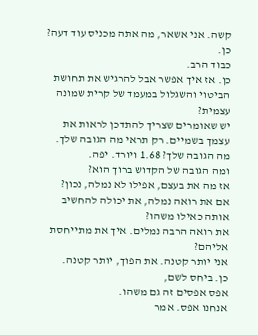קשה. אני אשאר, מה אתה מכניס עוד דעה?
כן.
כבוד הרב.
כן. אז איך אפשר אבל להרגיש את תחושת הביטוי והשגלול במעמד של קרית שמונה עצמית?
יש שאומרים שצריך להתדכן לראות את עצמך בשמיים. רק תראי מה הגובה שלך. מה הגובה שלך? 1.68 ויורד. יפה.
ומה הגובה של הקדוש ברוך הוא?
אז מה את בעצם, אפילו לא נמלה, נכון?
אם את רואה נמלה, את יכולה להחשיב אותה כאילו משהו?
את רואה הרבה נמלים. איך את מתייחסת אליהם?
אני יותר קטנה. את הפוך, יותר קטנה.
כן. ביחס לשם,
אפס אפסים זה גם משהו.
אנחנו אפס. אמר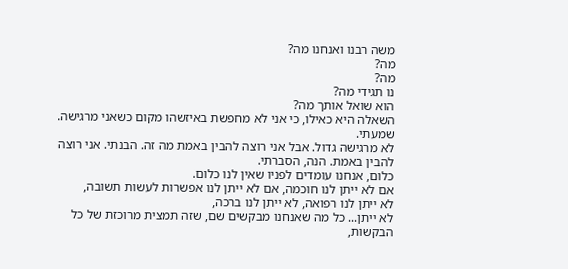משה רבנו ואנחנו מה?
מה?
מה?
נו תגידי מה?
הוא שואל אותך מה?
השאלה היא כאילו, כי אני לא מחפשת באיזשהו מקום כשאני מרגישה.
שמעתי.
לא מרגישה גדול. אבל אני רוצה להבין באמת מה זה. הבנתי. אני רוצה להבין באמת. הנה, הסברתי.
כלום, אנחנו עומדים לפניו שאין לנו כלום.
אם לא ייתן לנו חוכמה, אם לא ייתן לנו אפשרות לעשות תשובה,
לא ייתן לנו רפואה, לא ייתן לנו ברכה,
לא ייתן... כל מה שאנחנו מבקשים שם, שזה תמצית מרוכזת של כל הבקשות,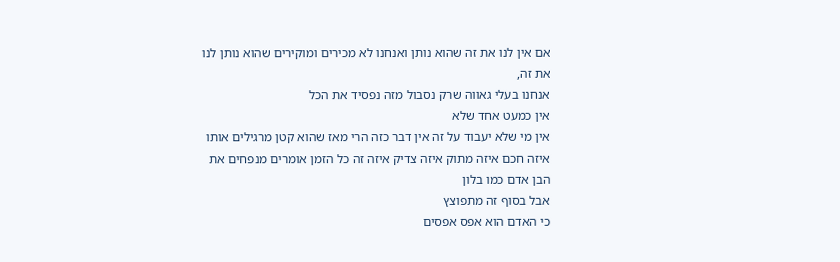אם אין לנו את זה שהוא נותן ואנחנו לא מכירים ומוקירים שהוא נותן לנו את זה,
אנחנו בעלי גאווה שרק נסבול מזה נפסיד את הכל
אין כמעט אחד שלא
אין מי שלא יעבוד על זה אין דבר כזה הרי מאז שהוא קטן מרגילים אותו איזה חכם איזה מתוק איזה צדיק איזה זה כל הזמן אומרים מנפחים את הבן אדם כמו בלון
אבל בסוף זה מתפוצץ
כי האדם הוא אפס אפסים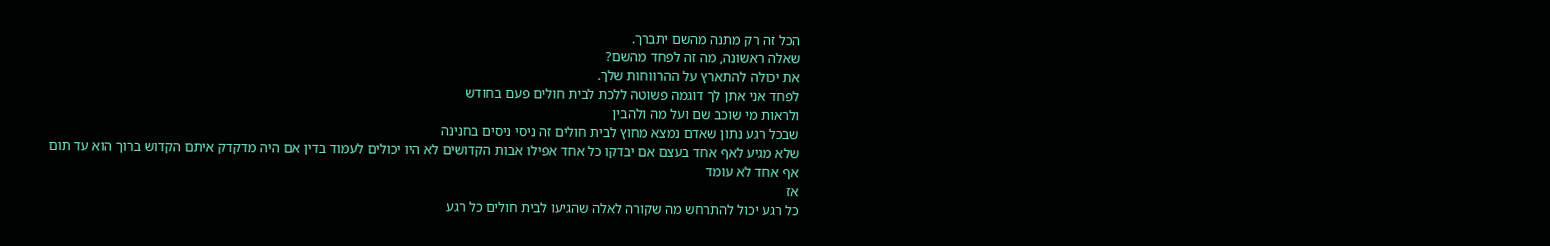הכל זה רק מתנה מהשם יתברך.
שאלה ראשונה, מה זה לפחד מהשם?
את יכולה להתארץ על ההרווחות שלך.
לפחד אני אתן לך דוגמה פשוטה ללכת לבית חולים פעם בחודש
ולראות מי שוכב שם ועל מה ולהבין
שבכל רגע נתון שאדם נמצא מחוץ לבית חולים זה ניסי ניסים בחנינה
שלא מגיע לאף אחד בעצם אם יבדקו כל אחד אפילו אבות הקדושים לא היו יכולים לעמוד בדין אם היה מדקדק איתם הקדוש ברוך הוא עד תום
אף אחד לא עומד
אז
כל רגע יכול להתרחש מה שקורה לאלה שהגיעו לבית חולים כל רגע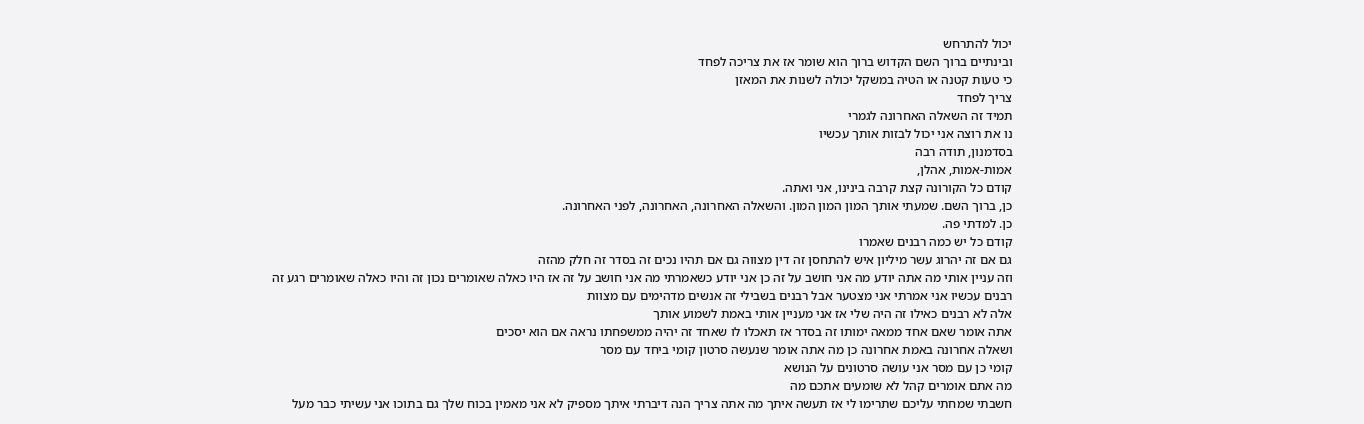יכול להתרחש
ובינתיים ברוך השם הקדוש ברוך הוא שומר אז את צריכה לפחד
כי טעות קטנה או הטיה במשקל יכולה לשנות את המאזן
צריך לפחד
תמיד זה השאלה האחרונה לגמרי
נו את רוצה אני יכול לבזות אותך עכשיו
בסדמנון, תודה רבה
אמות-אמות, אהלן,
קודם כל הקורונה קצת קרבה בינינו, אני ואתה.
כן, ברוך השם. שמעתי אותך המון המון המון. והשאלה האחרונה, האחרונה, לפני האחרונה.
כן. למדתי פה.
קודם כל יש כמה רבנים שאמרו
גם אם זה יהרוג עשר מיליון איש להתחסן זה דין מצווה גם אם תהיו נכים זה בסדר זה חלק מהזה
וזה עניין אותי מה אתה יודע מה אני חושב על זה כן אני יודע כשאמרתי מה אני חושב על זה אז היו כאלה שאומרים נכון זה והיו כאלה שאומרים רגע זה רבנים עכשיו אני אמרתי אני מצטער אבל רבנים בשבילי זה אנשים מדהימים עם מצוות
אלה לא רבנים כאילו זה היה שלי אז אני מעניין אותי באמת לשמוע אותך
אתה אומר שאם אחד ממאה ימותו זה בסדר אז תאכלו לו שאחד זה יהיה ממשפחתו נראה אם הוא יסכים
ושאלה אחרונה באמת אחרונה כן מה אתה אומר שנעשה סרטון קומי ביחד עם מסר
קומי כן עם מסר אני עושה סרטונים על הנושא
מה אתם אומרים קהל לא שומעים אתכם מה
חשבתי שמחתי עליכם שתרימו לי אז תעשה איתך מה אתה צריך הנה דיברתי איתך מספיק לא אני מאמין בכוח שלך גם בתוכו אני עשיתי כבר מעל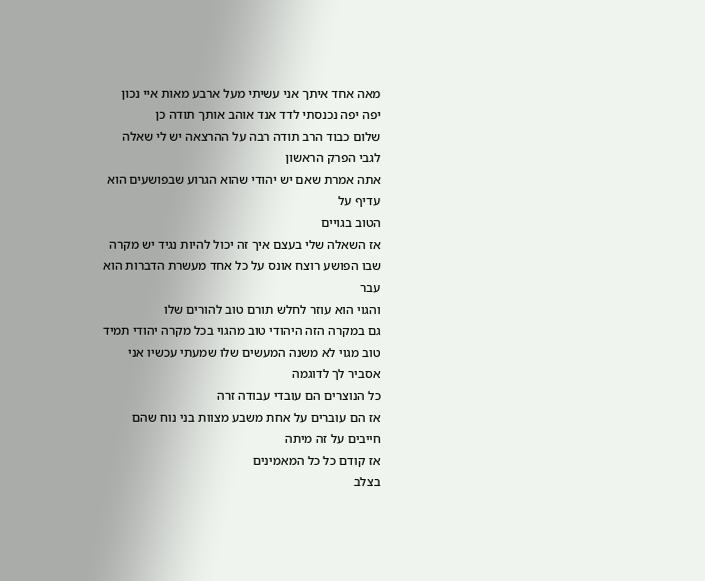מאה אחד איתך אני עשיתי מעל ארבע מאות איי נכון
יפה יפה נכנסתי לדד אנד אוהב אותך תודה כן
שלום כבוד הרב תודה רבה על ההרצאה יש לי שאלה לגבי הפרק הראשון
אתה אמרת שאם יש יהודי שהוא הגרוע שבפושעים הוא עדיף על
הטוב בגויים
אז השאלה שלי בעצם איך זה יכול להיות נגיד יש מקרה שבו הפושע רוצח אונס על כל אחד מעשרת הדברות הוא עבר
והגוי הוא עוזר לחלש תורם טוב להורים שלו
גם במקרה הזה היהודי טוב מהגוי בכל מקרה יהודי תמיד טוב מגוי לא משנה המעשים שלו שמעתי עכשיו אני אסביר לך לדוגמה
כל הנוצרים הם עובדי עבודה זרה
אז הם עוברים על אחת משבע מצוות בני נוח שהם חייבים על זה מיתה
אז קודם כל כל המאמינים
בצלב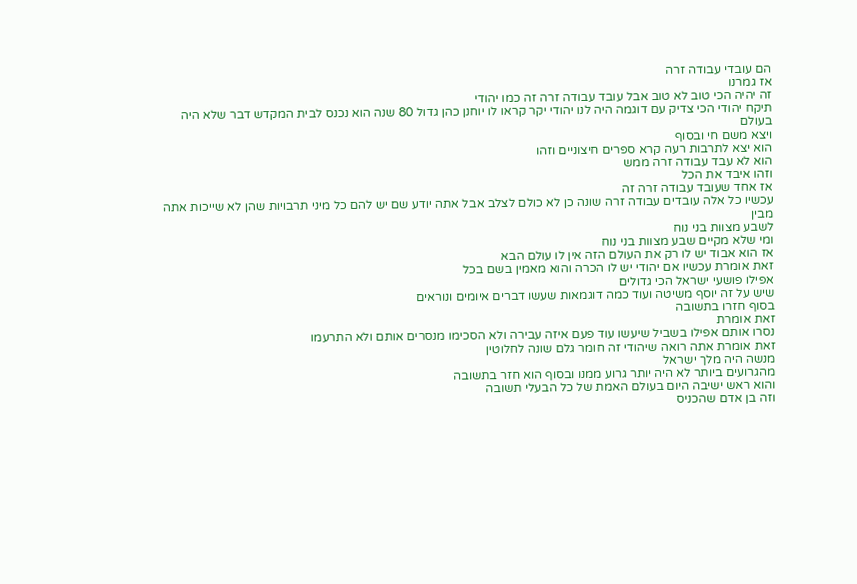הם עובדי עבודה זרה
אז גמרנו
זה יהיה הכי טוב לא טוב אבל עובד עבודה זרה זה כמו יהודי
תיקח יהודי הכי צדיק עם דוגמה היה לנו יהודי יקר קראו לו יוחנן כהן גדול 80 שנה הוא נכנס לבית המקדש דבר שלא היה בעולם
ויצא משם חי ובסוף
הוא יצא לתרבות רעה קרא ספרים חיצוניים וזהו
הוא לא עבד עבודה זרה ממש
וזהו איבד את הכל
אז אחד שעובד עבודה זרה זה
עכשיו כל אלה עובדים עבודה זרה שונה כן לא כולם לצלב אבל אתה יודע שם יש להם כל מיני תרבויות שהן לא שייכות אתה מבין
לשבע מצוות בני נוח
ומי שלא מקיים שבע מצוות בני נוח
אז הוא אבוד יש לו רק את העולם הזה אין לו עולם הבא
זאת אומרת עכשיו אם יהודי יש לו הכרה והוא מאמין בשם בכל
אפילו פושעי ישראל הכי גדולים
שיש על זה יוסף משיטה ועוד כמה דוגמאות שעשו דברים איומים ונוראים
בסוף חזרו בתשובה
זאת אומרת
נסרו אותם אפילו בשביל שיעשו עוד פעם איזה עבירה ולא הסכימו מנסרים אותם ולא התרעמו
זאת אומרת אתה רואה שיהודי זה חומר גלם שונה לחלוטין
מנשה היה מלך ישראל
מהגרועים ביותר לא היה יותר גרוע ממנו ובסוף הוא חזר בתשובה
והוא ראש ישיבה היום בעולם האמת של כל הבעלי תשובה
וזה בן אדם שהכניס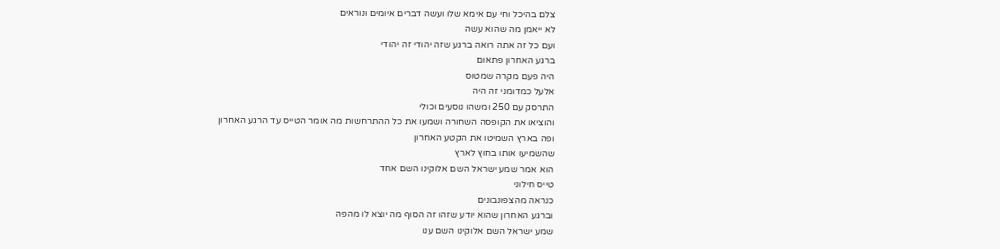צלם בהיכל וחי עם אימא שלו ועשה דברים איומים ונוראים
לא ייאמן מה שהוא עשה
ועם כל זה אתה רואה ברגע שזה יהודי זה יהודי
ברגע האחרון פתאום
היה פעם מקרה שמטוס
אלעל כמדומני זה היה
התרסק עם 250 ומשהו נוסעים וכולי
והוציאו את הקופסה השחורה ושמעו את כל ההתרחשות מה אומר הטייס עד הרגע האחרון
ופה בארץ השמיטו את הקטע האחרון
שהשמיעו אותו בחוץ לארץ
הוא אמר שמע ישראל השם אלוקינו השם אחד
טייס חילוני
כנראה מהצפונבונים
וברגע האחרון שהוא יודע שזהו זה הסוף מה יוצא לו מהפה
שמע ישראל השם אלוקינו השם ענו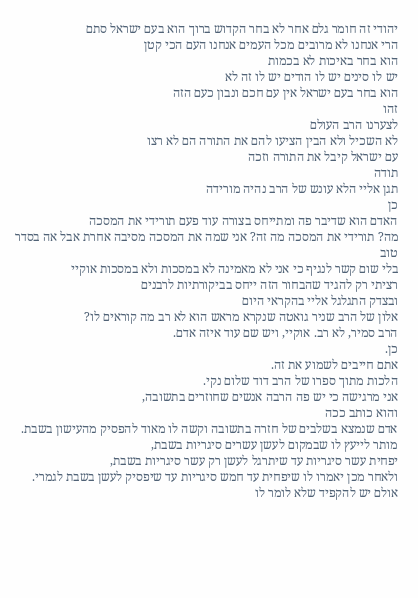יהודי זה חומר גלם אחר לא בחר הקדוש ברוך הוא בעם ישראל סתם
הרי אנחנו לא מרובים מכל העמים אנחנו העם הכי קטן
הוא בחר באיכות לא בכמות
יש לו סינים יש לו הודים יש לו זה לא
הוא בחר בעם ישראל אין עם חכם ונבון כעם הזה
זהו
לצערנו הרב העולם
לא השכיל ולא הבין הציעו להם את התורה הם לא רצו
עם ישראל קיבל את התורה וזכה
תודה
תגן אליי הלא עונש של הרב נהיה מורידה
כן
האדם הוא שדיבר פה ומתייחס בצורה עוד פעם תורידי את המסכה
מה? תורידי את המסכה מה זה? אני שמה את המסכה מסיבה אחרת אבל אה בסדר טוב
בלי שום קשר לנגיף כי אני לא מאמינה לא במסכות ולא במסכות אוקיי
רציתי רק להגיד שהבחור הזה ייחס בביקורתיות לרבנים
ובצדק התגלגל אליי בהקראי היום
אלון של הרב שניר גואטה שנקרא מראש הוא לא רב מה קוראים לו?
הרב סמיר, לא רב. אוקיי, ויש שם עוד איזה אדם.
כן.
אתם חייבים לשמוע את זה.
הלכות מתוך ספרו של הרב דוד שלום נקי.
אני מרגישה כי יש פה הרבה אנשים שחוזרים בתשובה,
והוא כותב ככה
אדם שנמצא בשלבים של חזרה בתשובה וקשה לו מאוד להפסיק מהעישון בשבת.
מותר לייעץ לו שבמקום לעשן עשרים סיגריות בשבת,
יפחית עשר סיגריות עד שיתרגל לעשן רק עשר סיגריות בשבת,
ולאחר מכן יאמרו לו שיפחית עד חמש סיגריות עד שיפסיק לעשן בשבת לגמרי.
אולם יש להקפיד שלא לומר לו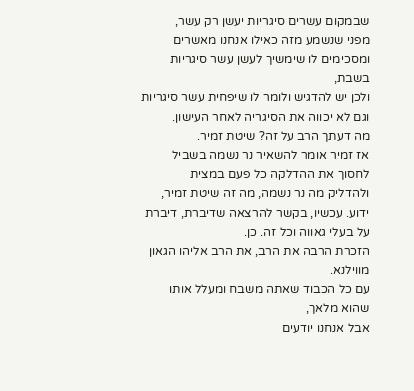שבמקום עשרים סיגריות יעשן רק עשר,
מפני שנשמע מזה כאילו אנחנו מאשרים ומסכימים לו שימשיך לעשן עשר סיגריות בשבת,
ולכן יש להדגיש ולומר לו שיפחית עשר סיגריות וגם לא יכווה את הסיגריה לאחר העישון.
מה דעתך הרב על זה? שיטת זמיר.
אז זמיר אומר להשאיר נר נשמה בשביל לחסוך את ההדלקה כל פעם במצית
ולהדליק מה נר נשמה, מה זה שיטת זמיר, ידוע. עכשיו, בקשר להרצאה שדיברת, דיברת על בעלי גאווה וכל זה. כן.
הזכרת הרבה את הרב, את הרב אליהו הגאון מווילנא.
עם כל הכבוד שאתה משבח ומעלל אותו שהוא מלאך,
אבל אנחנו יודעים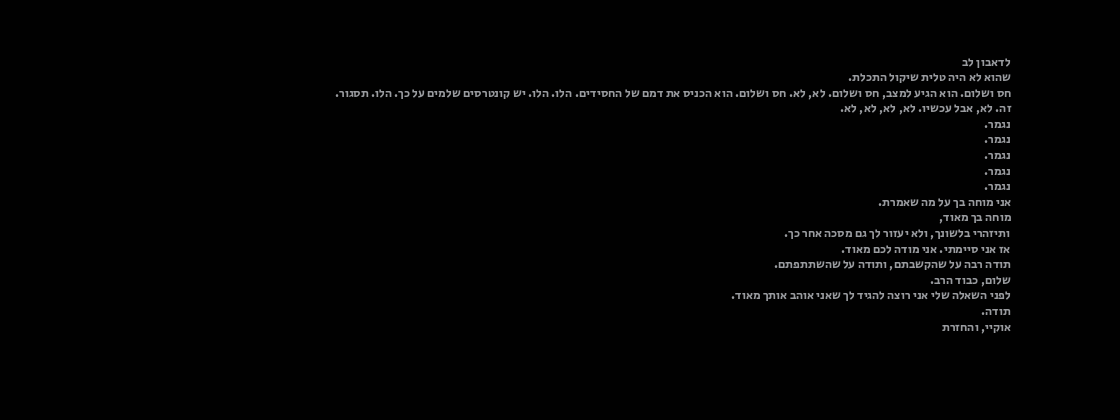לדאבון לב
שהוא לא היה טלית שיקול התכלת.
חס ושלום. הוא הגיע למצב, חס ושלום. לא, לא. חס ושלום. הוא הכניס את דמם של החסידים. הלו. הלו. יש קונטרסים שלמים על כך. הלו. תסגור.
זה. לא, אבל עכשיו. לא, לא, לא, לא.
נגמר.
נגמר.
נגמר.
נגמר.
נגמר.
אני מוחה בך על מה שאמרת.
מוחה בך מאוד,
ותיזהרי בלשונך, ולא יעזור לך גם מסכה אחר כך.
אז אני סיימתי. אני מודה לכם מאוד.
תודה רבה על שהקשבתם, ותודה על שהשתתפתם.
שלום, כבוד הרב.
לפני השאלה שלי אני רוצה להגיד לך שאני אוהב אותך מאוד.
תודה.
אוקיי, והחזרת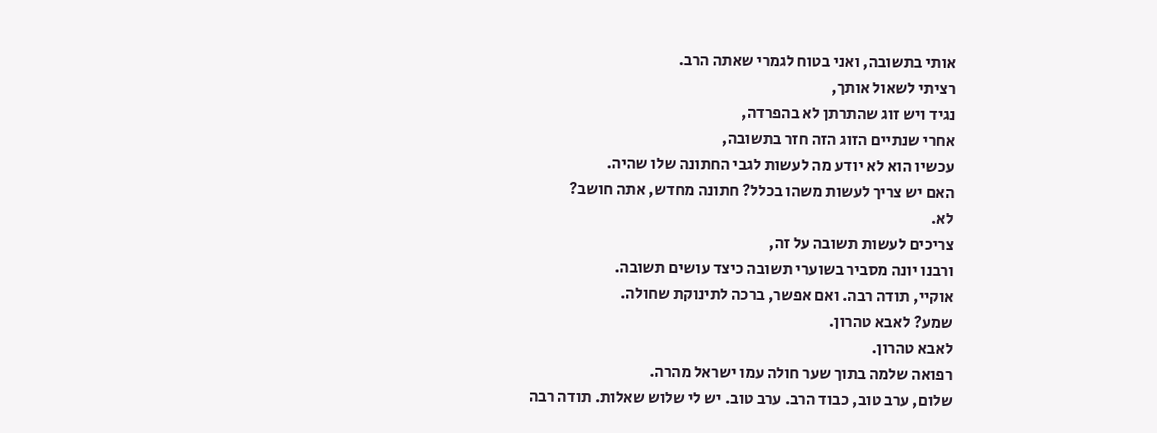אותי בתשובה, ואני בטוח לגמרי שאתה הרב.
רציתי לשאול אותך,
נגיד ויש זוג שהתרתן לא בהפרדה,
אחרי שנתיים הזוג הזה חזר בתשובה,
עכשיו הוא לא יודע מה לעשות לגבי החתונה שלו שהיה.
האם יש צריך לעשות משהו בכלל? חתונה מחדש, אתה חושב?
לא.
צריכים לעשות תשובה על זה,
ורבנו יונה מסביר בשוערי תשובה כיצד עושים תשובה.
אוקיי, תודה רבה. ואם אפשר, ברכה לתינוקת שחולה.
שמע? לאבא טהרון.
לאבא טהרון.
רפואה שלמה בתוך שער חולה עמו ישראל מהרה.
שלום, ערב טוב, כבוד הרב. ערב טוב. יש לי שלוש שאלות. תודה רבה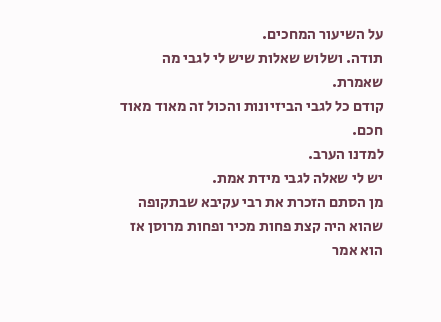על השיעור המחכים.
תודה. ושלוש שאלות שיש לי לגבי מה שאמרת.
קודם כל לגבי הביזיונות והכול זה מאוד מאוד חכם.
למדנו הערב.
יש לי שאלה לגבי מידת אמת.
מן הסתם הזכרת את רבי עקיבא שבתקופה שהוא היה קצת פחות מכיר ופחות מרוסן אז הוא אמר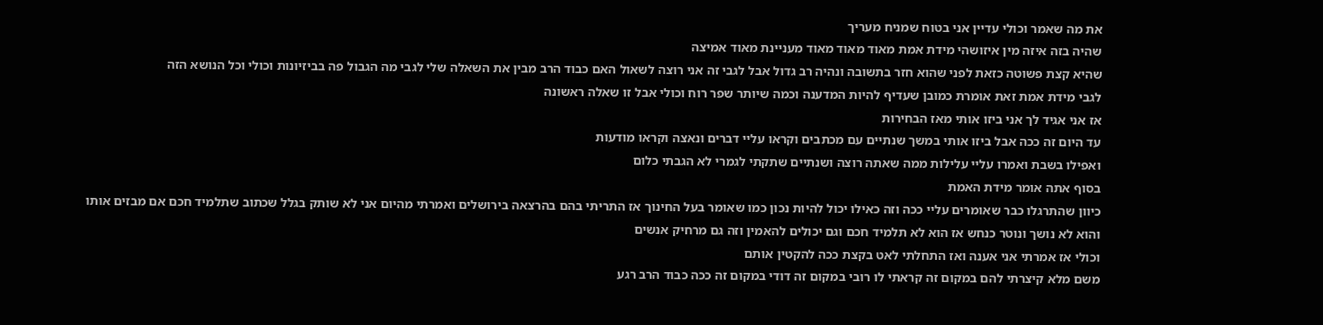את מה שאמר וכולי עדיין אני בטוח שמניח מעריך
שהיה בזה איזה מין איזושהי מידת אמת מאוד מאוד מאוד מעניינת מאוד אמיצה
שהיא קצת פשוטה כזאת לפני שהוא חזר בתשובה ונהיה רב גדול אבל לגבי זה אני רוצה לשאול האם כבוד הרב מבין את השאלה שלי לגבי מה הגבול פה בביזיונות וכולי וכל הנושא הזה
לגבי מידת אמת זאת אומרת כמובן שעדיף להיות המדענה וכמה שיותר שפר רוח וכולי אבל זו שאלה ראשונה
אז אני אגיד לך אני ביזו אותי מאז הבחירות
עד היום זה ככה אבל ביזו אותי במשך שנתיים עם מכתבים וקראו עליי דברים ונאצה וקראו מודעות
ואפילו בשבת ואמרו עליי עלילות ממה שאתה רוצה ושנתיים שתקתי לגמרי לא הגבתי כלום
בסוף אתה אומר מידת האמת
כיוון שהתרגלו כבר שאומרים עליי ככה וזה כאילו יכול להיות נכון כמו שאומר בעל החינוך אז התריתי בהם בהרצאה בירושלים ואמרתי מהיום אני לא שותק בגלל שכתוב שתלמיד חכם אם מבזים אותו והוא לא נושך ונוטר כנחש אז הוא לא תלמיד חכם וגם יכולים להאמין וזה גם מרחיק אנשים
וכולי אז אמרתי אני אענה ואז התחלתי לאט בקצת ככה להקטין אותם
משם מלא קיצרתי להם במקום זה קראתי לו רובי במקום זה דודי במקום זה ככה כבוד הרב רגע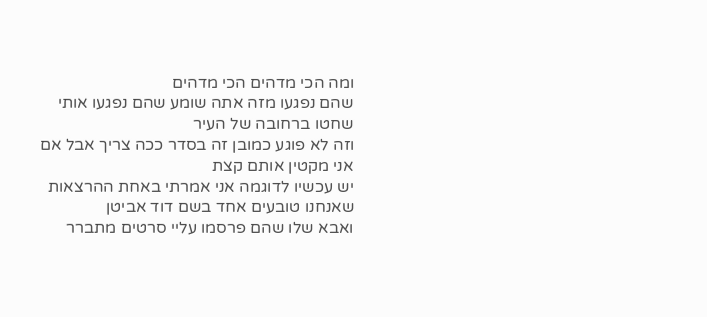ומה הכי מדהים הכי מדהים
שהם נפגעו מזה אתה שומע שהם נפגעו אותי שחטו ברחובה של העיר
וזה לא פוגע כמובן זה בסדר ככה צריך אבל אם אני מקטין אותם קצת
יש עכשיו לדוגמה אני אמרתי באחת ההרצאות
שאנחנו טובעים אחד בשם דוד אביטן
ואבא שלו שהם פרסמו עליי סרטים מתברר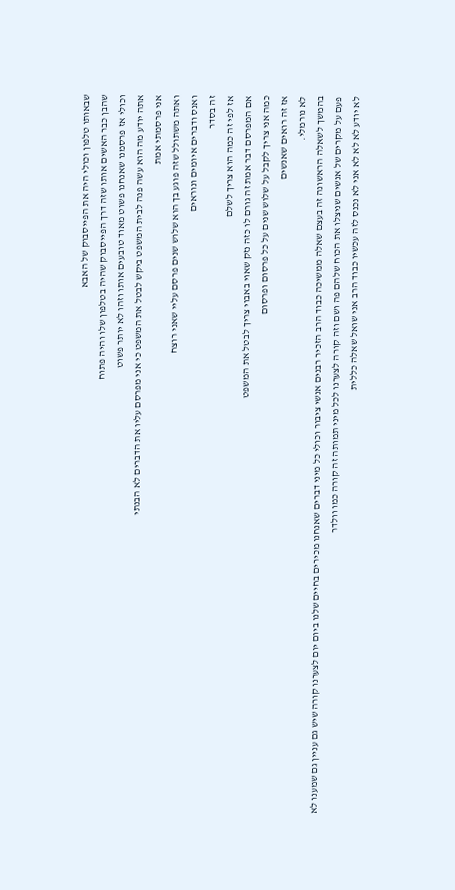שבאותו טלפון וכולי היה את הפייסבוק של האבא
שהבן כבר האשים אותו שזה דרך הפייסבוק שהיה בטלפון שלו והיה פתוח
וכולי אז פרסמנו שאנחנו פשוט מאוד טובעים אותו וזהו לא יותר פשוט
אתה יודע מה הוא עשה פנה לבית המשפט ביקש לבטל את המשפט כי אני מפרסם עליו את הדברים לא הבנתי
אני פרסמתי אמת
ואתה משתולל שזה פוגע בך הוא שלוש שנים פרסם עליי שאני רוצח
ואנס ודברים איומים ונוראים
זה בסדר
אז לפי זה כמה הוא צריך לשלם
אם המפרסם דבר אמת זה גורם לו כזה נזק שאוי באבוי צריך לבטל את המשפט
כמה אני צריך לקבל על שלוש שנים על כל פרסום ופרסום
אז זה רואים שאנשים
לא נורמלי.
בהמשך לשאלה הראשונה זה בעצם שאלה ממשיכה כבוד הרב הזכיר רבנים אנשי ציבור וכולי כל מיני דברים שאנחנו מכירים בחיים שלנו ביום יום לצערנו קורה שיש גם עניין גם שמענו לא פעם על מקרים של אנשים שניצלו את הכוח שלהם פה ושם וזה קורה לצערנו לכל מיני תמותה זה קורה כמו וולדר
לא יודע לא לא לא אני לא נכנס לזה עכשיו כבוד הרב אני שואל שאלה כללית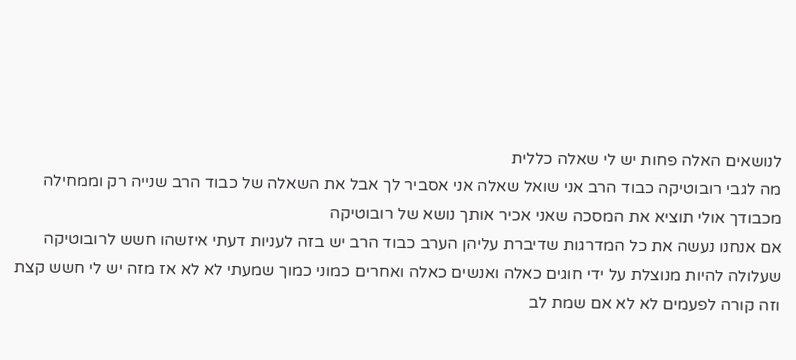לנושאים האלה פחות יש לי שאלה כללית
מה לגבי רובוטיקה כבוד הרב אני שואל שאלה אני אסביר לך אבל את השאלה של כבוד הרב שנייה רק וממחילה מכבודך אולי תוציא את המסכה שאני אכיר אותך נושא של רובוטיקה
אם אנחנו נעשה את כל המדרגות שדיברת עליהן הערב כבוד הרב יש בזה לעניות דעתי איזשהו חשש לרובוטיקה שעלולה להיות מנוצלת על ידי חוגים כאלה ואנשים כאלה ואחרים כמוני כמוך שמעתי לא לא אז מזה יש לי חשש קצת
וזה קורה לפעמים לא לא אם שמת לב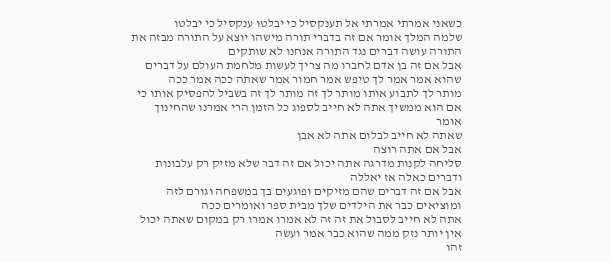כשאני אמרתי אמרתי אל תענקסיל כי יבלטו ענקסיל כי יבלטו
שלמה המלך אומר אם זה בדברי תורה מישהו יוצא על התורה מבזה את התורה עושה דברים נגד התורה אנחנו לא שותקים
אבל אם זה בן אדם לחברו מה צריך לעשות מלחמת העולם על דברים שהוא אמר אמר לך טיפש אמר חמור אמר שאתה ככה אמר ככה
מותר לך לתבוע אותו מותר לך זה מותר לך זה בשביל להפסיק אותו כי אם הוא ממשיך אתה לא חייב לספוג כל הזמן הרי אמרנו שהחינוך אומר
שאתה לא חייב לבלום אתה לא אבן
אבל אם אתה רוצה
סליחה לקנות מדרגה אתה יכול אם זה דבר שלא מזיק רק עלבונות ודברים כאלה אז יאללה
אבל אם זה דברים שהם מזיקים ופוגעים בך במשפחה וגורם לזה ומוציאים כבר את הילדים שלך מבית ספר ואומרים ככה
אתה לא חייב לסבול את זה זה לא אמרו אמרו רק במקום שאתה יכול אין יותר נזק ממה שהוא כבר אמר ועשה
זהו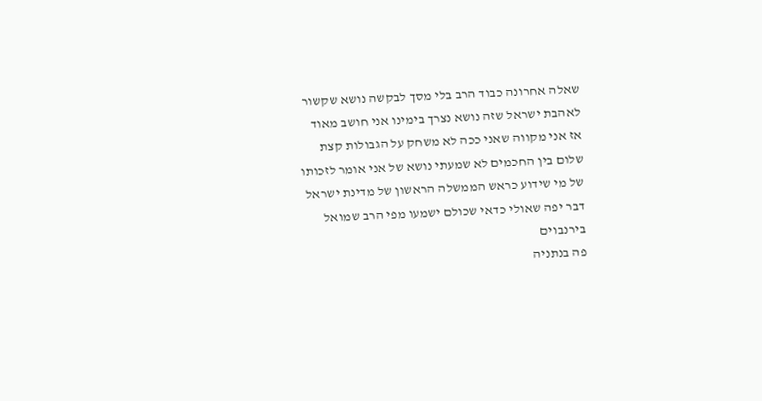שאלה אחרונה כבוד הרב בלי מסך לבקשה נושא שקשור לאהבת ישראל שזה נושא נצרך בימינו אני חושב מאוד
אז אני מקווה שאני ככה לא משחק על הגבולות קצת
שלום בין החכמים לא שמעתי נושא של אני אומר לזכותו של מי שידוע כראש הממשלה הראשון של מדינת ישראל
דבר יפה שאולי כדאי שכולם ישמעו מפי הרב שמואל בירנבוים
פה בנתניה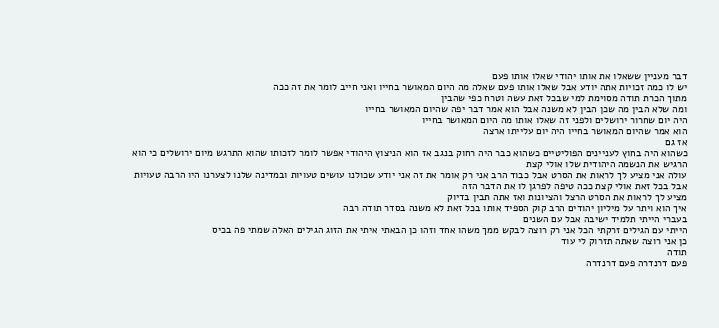דבר מעניין ששאלו את אותו יהודי שאלו אותו פעם
יש לו כמה זכויות אתה יודע אבל שאלו אותו פעם שאלה מה היום המאושר בחייו ואני חייב לומר את זה ככה
מתוך הכרת תודה מסוימת למי שבכל זאת עשה וטרח כפי שהבין
ומה שלא הבין מה שכן הבין לא משנה אבל הוא אמר דבר יפה שהיום המאושר בחייו
היה יום שחרור ירושלים ולפני זה שאלו אותו מה היום המאושר בחייו
הוא אמר שהיום המאושר בחייו היה יום עלייתו ארצה
אז גם
כשהוא היה בחוץ לעניינים הפוליטיים כשהוא כבר היה רחוק בנגב אז הוא הניצוץ היהודי אפשר לומר לזכותו שהוא התרגש מיום ירושלים כי הוא הרגיש את הנשמה היהודית שלו אולי קצת
עולה אני מציע לך לראות את הסרט אבל כבוד הרב אני רק אומר את זה אני יודע שכולנו עושים טעויות ובמדינה שלנו לצערנו היו הרבה טעויות
אבל בכל זאת אולי קצת ככה טיפה לפרגן לו את הדבר הזה
מציע לך לראות את הסרט הרצל והציונות ואז אתה תבין בדיוק
איך הוא ויתר על מיליון יהודים הרב קוק הספיד אותו בכל זאת לא משנה בסדר תודה רבה
בעברי הייתי תלמיד ישיבה אבל עם השנים
הייתי עם הגילים זרקתי הכל אני רק רוצה לבקש ממך משהו אחד וזהו כן הבאתי איתי את הזוג הגילים האלה שמתי פה בכיס
כן אני רוצה שאתה תזרוק לי עוד
תודה
פעם דרנדרה פעם דרנדרה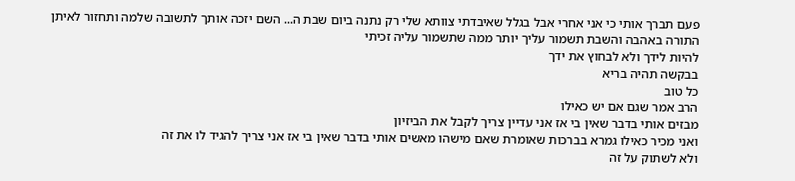פעם תברך אותי כי אני אחרי אבל בגלל שאיבדתי צוותא שלי רק נתנה ביום שבת ה... השם יזכה אותך לתשובה שלמה ותחזור לאיתן התורה באהבה והשבת תשמור עליך יותר ממה שתשמור עליה זכיתי
להיות לידך ולא לבחוץ את ידך
בבקשה תהיה בריא
כל טוב
הרב אמר שגם אם יש כאילו
מבזים אותי בדבר שאין בי אז אני עדיין צריך לקבל את הביזיון
ואני מכיר כאילו גמרא בברכות שאומרת שאם מישהו מאשים אותי בדבר שאין בי אז אני צריך להגיד לו את זה
ולא לשתוק על זה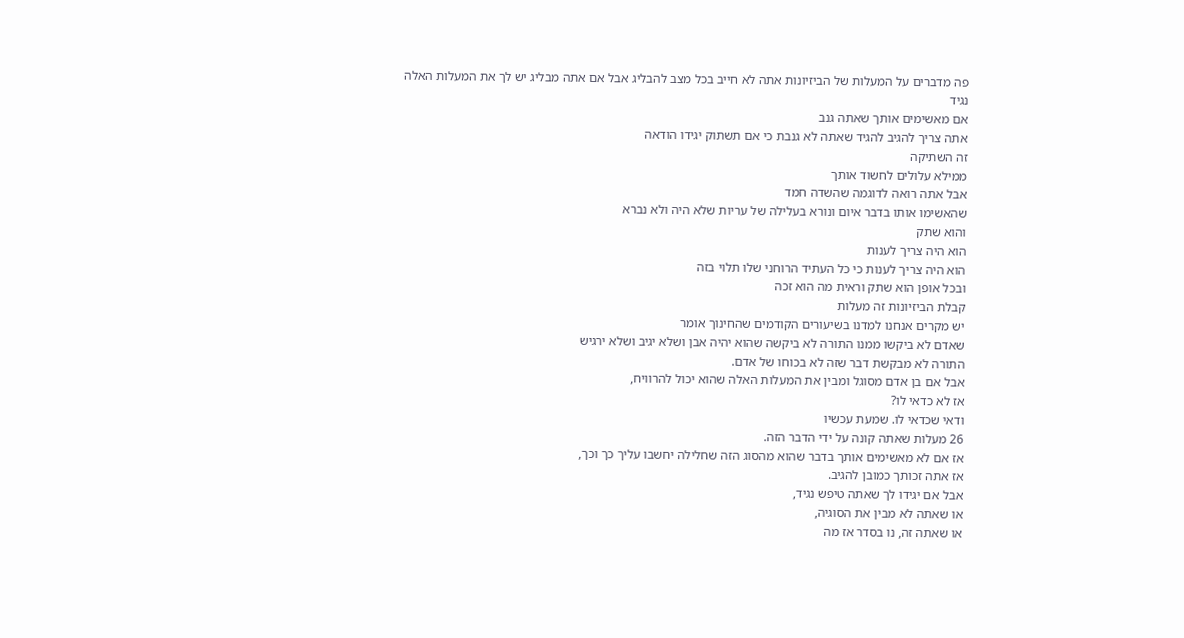פה מדברים על המעלות של הביזיונות אתה לא חייב בכל מצב להבליג אבל אם אתה מבליג יש לך את המעלות האלה
נגיד
אם מאשימים אותך שאתה גנב
אתה צריך להגיב להגיד שאתה לא גנבת כי אם תשתוק יגידו הודאה
זה השתיקה
ממילא עלולים לחשוד אותך
אבל אתה רואה לדוגמה שהשדה חמד
שהאשימו אותו בדבר איום ונורא בעלילה של עריות שלא היה ולא נברא
והוא שתק
הוא היה צריך לענות
הוא היה צריך לענות כי כל העתיד הרוחני שלו תלוי בזה
ובכל אופן הוא שתק וראית מה הוא זכה
קבלת הביזיונות זה מעלות
יש מקרים אנחנו למדנו בשיעורים הקודמים שהחינוך אומר
שאדם לא ביקשו ממנו התורה לא ביקשה שהוא יהיה אבן ושלא יגיב ושלא ירגיש
התורה לא מבקשת דבר שזה לא בכוחו של אדם.
אבל אם בן אדם מסוגל ומבין את המעלות האלה שהוא יכול להרוויח,
אז לא כדאי לו?
ודאי שכדאי לו. שמעת עכשיו
26 מעלות שאתה קונה על ידי הדבר הזה.
אז אם לא מאשימים אותך בדבר שהוא מהסוג הזה שחלילה יחשבו עליך כך וכך,
אז אתה זכותך כמובן להגיב.
אבל אם יגידו לך שאתה טיפש נגיד,
או שאתה לא מבין את הסוגיה,
או שאתה זה, נו בסדר אז מה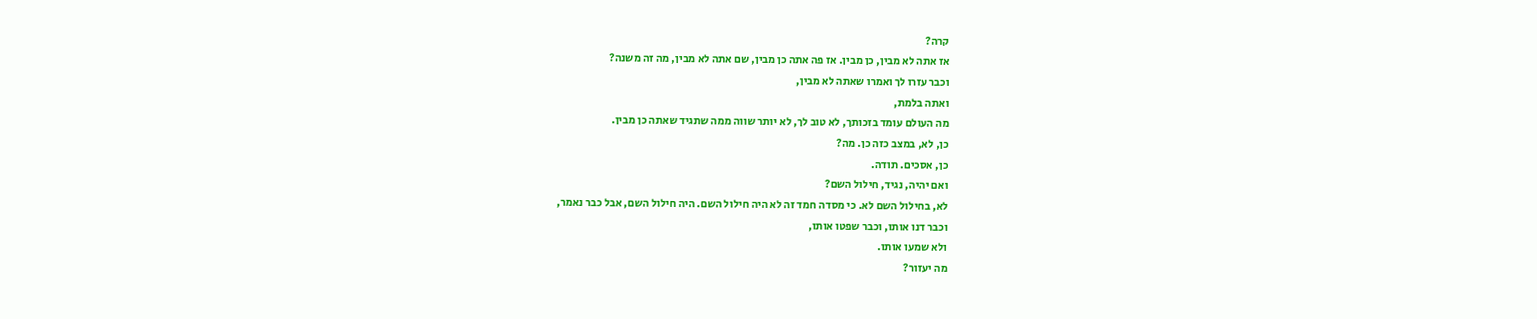קרה?
אז אתה לא מבין, כן מבין. אז פה אתה כן מבין, שם אתה לא מבין, מה זה משנה?
וכבר עזרו לך ואמרו שאתה לא מבין,
ואתה בלמת,
מה העולם עומד בזכותך, לא טוב לך, לא יותר שווה ממה שתגיד שאתה כן מבין.
כן, לא, במצב כזה כן. מה?
כן, אסכים. תודה.
ואם יהיה, נגיד, חילול השם?
לא, בחילול השם לא. כי מסדה חמד זה לא היה חילול השם. היה חילול השם, אבל כבר נאמר,
וכבר דנו אותו, וכבר שפטו אותו,
ולא שמעו אותו.
מה יעזור?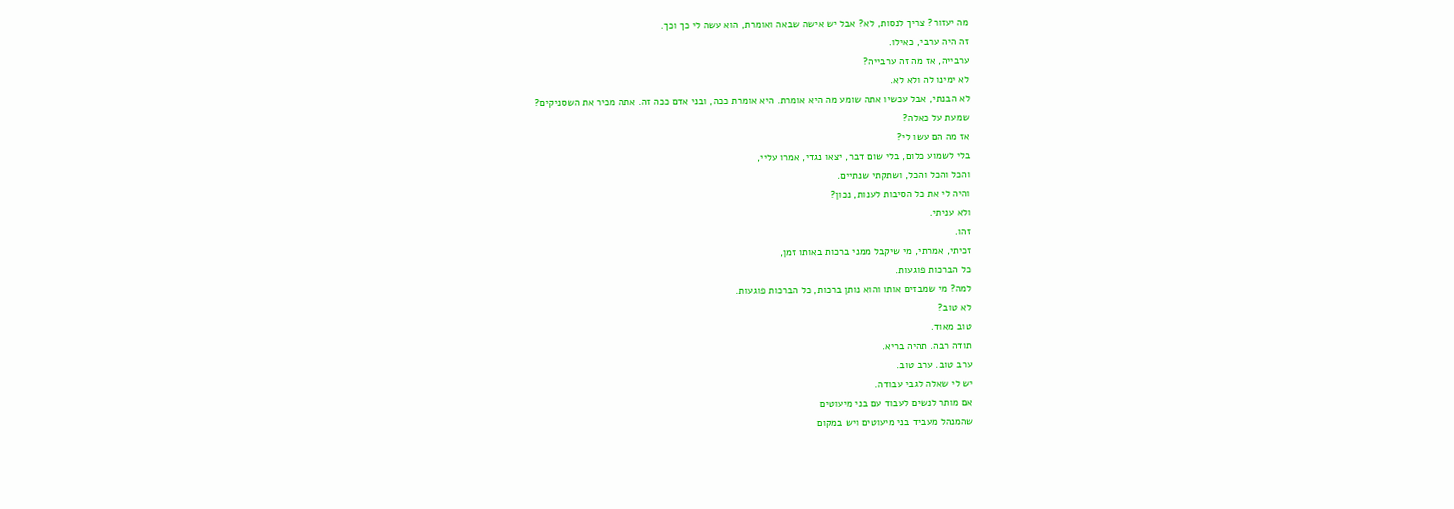מה יעזור? צריך לנסות, לא? אבל יש אישה שבאה ואומרת, הוא עשה לי כך וכך.
זה היה ערבי, כאילו.
ערבייה, אז מה זה ערבייה?
לא ימינו לה ולא לא.
לא הבנתי, אבל עכשיו אתה שומע מה היא אומרת. היא אומרת ככה, ובני אדם ככה זה. אתה מכיר את השסניקים?
שמעת על כאלה?
אז מה הם עשו לי?
בלי לשמוע כלום, בלי שום דבר, יצאו נגדי, אמרו עליי,
והכל והכל והכל, ושתקתי שנתיים.
והיה לי את כל הסיבות לענות, נכון?
ולא עניתי.
זהו.
זכיתי, אמרתי, מי שיקבל ממני ברכות באותו זמן,
כל הברכות פוגעות.
למה? מי שמבזים אותו והוא נותן ברכות, כל הברכות פוגעות.
לא טוב?
טוב מאוד.
תודה רבה. תהיה בריא.
ערב טוב. ערב טוב.
יש לי שאלה לגבי עבודה.
אם מותר לנשים לעבוד עם בני מיעוטים
שהמנהל מעביד בני מיעוטים ויש במקום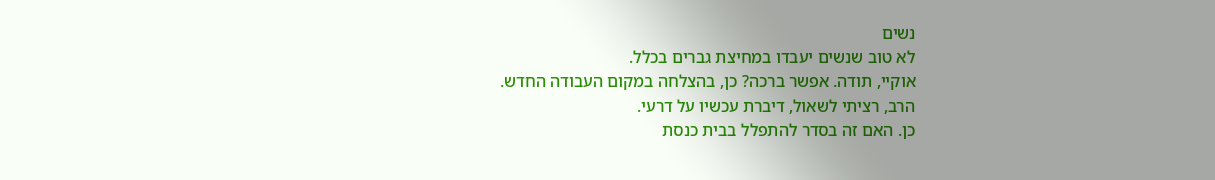נשים
לא טוב שנשים יעבדו במחיצת גברים בכלל.
אוקיי, תודה. אפשר ברכה? כן, בהצלחה במקום העבודה החדש.
הרב, רציתי לשאול, דיברת עכשיו על דרעי.
כן. האם זה בסדר להתפלל בבית כנסת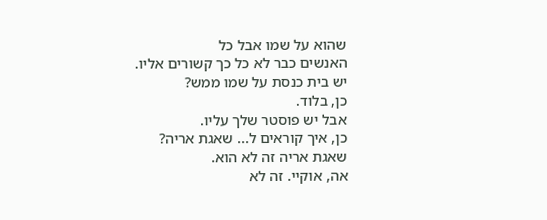שהוא על שמו אבל כל
האנשים כבר לא כל כך קשורים אליו.
יש בית כנסת על שמו ממש?
כן, בלוד.
אבל יש פוסטר שלך עליו.
כן, איך קוראים ל... שאגת אריה?
שאגת אריה זה לא הוא.
אה, אוקיי. זה לא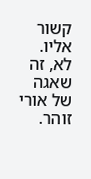קשור אליו. לא, זה שאגה של אורי זוהר.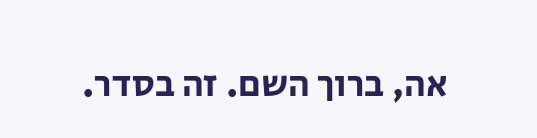אה, ברוך השם. זה בסדר.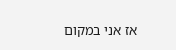אז אני במקום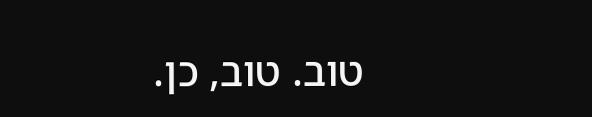טוב. טוב, כן.